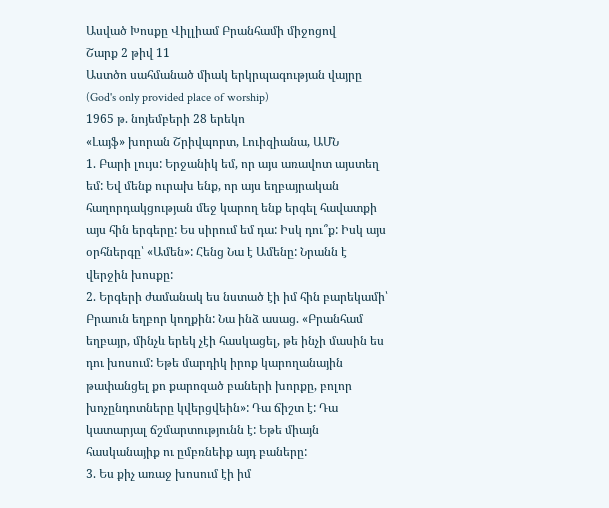Ասված Խոսքը Վիլլիամ Բրանհամի միջոցով
Շարք 2 թիվ 11
Աստծո սահմանած միակ երկրպագության վայրը
(God's only provided place of worship)
1965 թ. նոյեմբերի 28 երեկո
«Լայֆ» խորան Շրիվպորտ, Լուիզիանա, ԱՄՆ
1. Բարի լույս: Երջանիկ եմ, որ այս առավոտ այստեղ եմ: Եվ մենք ուրախ ենք, որ այս եղբայրական հաղորդակցության մեջ կարող ենք երգել հավատքի այս հին երգերը: Ես սիրում եմ դա: Իսկ դու՞ք: Իսկ այս օրհներգը՝ «Ամեն»: Հենց Նա է Ամենը: Նրանն է վերջին խոսքը:
2. Երգերի ժամանակ ես նստած էի իմ հին բարեկամի՝ Բրաուն եղբոր կողքին: Նա ինձ ասաց. «Բրանհամ եղբայր, մինչև երեկ չէի հասկացել, թե ինչի մասին ես դու խոսում: Եթե մարդիկ իրոք կարողանային թափանցել քո քարոզած բաների խորքը, բոլոր խոչընդոտները կվերցվեին»: Դա ճիշտ է: Դա կատարյալ ճշմարտությունն է: Եթե միայն հասկանայիք ու ըմբռնեիք այդ բաները:
3. Ես քիչ առաջ խոսում էի իմ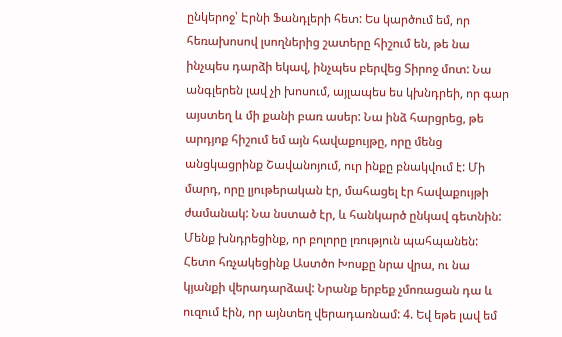ընկերոջ՝ Էրնի Ֆանդլերի հետ: Ես կարծում եմ, որ հեռախոսով լսողներից շատերը հիշում են, թե նա ինչպես դարձի եկավ, ինչպես բերվեց Տիրոջ մոտ: Նա անգլերեն լավ չի խոսում, այլապես ես կխնդրեի, որ գար այստեղ և մի քանի բառ ասեր: Նա ինձ հարցրեց, թե արդյոք հիշում եմ այն հավաքույթը, որը մենց անցկացրինք Շավանոյում, ուր ինքը բնակվում է: Մի մարդ, որը լյութերական էր, մահացել էր հավաքույթի ժամանակ: Նա նստած էր, և հանկարծ ընկավ գետնին: Մենք խնդրեցինք, որ բոլորը լռություն պահպանեն: Հետո հռչակեցինք Աստծո Խոսքը նրա վրա, ու նա կյանքի վերադարձավ: Նրանք երբեք չմոռացան դա և ուզում էին, որ այնտեղ վերադառնամ: 4. Եվ եթե լավ եմ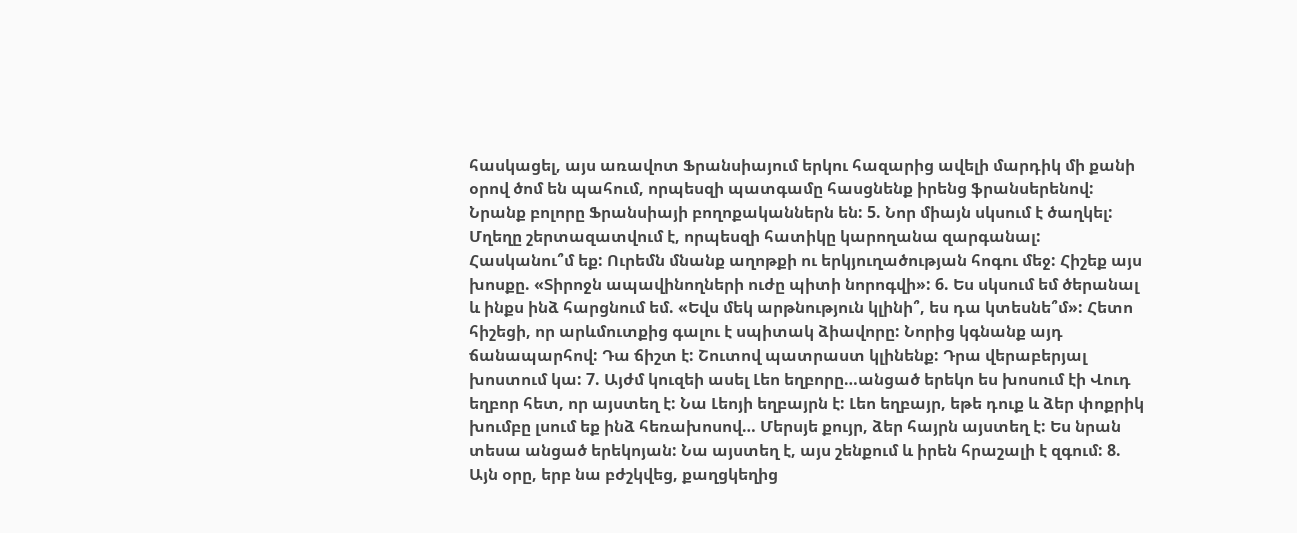հասկացել, այս առավոտ Ֆրանսիայում երկու հազարից ավելի մարդիկ մի քանի օրով ծոմ են պահում, որպեսզի պատգամը հասցնենք իրենց ֆրանսերենով: Նրանք բոլորը Ֆրանսիայի բողոքականներն են: 5. Նոր միայն սկսում է ծաղկել: Մղեղը շերտազատվում է, որպեսզի հատիկը կարողանա զարգանալ: Հասկանու՞մ եք: Ուրեմն մնանք աղոթքի ու երկյուղածության հոգու մեջ: Հիշեք այս խոսքը. «Տիրոջն ապավինողների ուժը պիտի նորոգվի»: 6. Ես սկսում եմ ծերանալ և ինքս ինձ հարցնում եմ. «Եվս մեկ արթնություն կլինի՞, ես դա կտեսնե՞մ»: Հետո հիշեցի, որ արևմուտքից գալու է սպիտակ ձիավորը: Նորից կգնանք այդ ճանապարհով: Դա ճիշտ է: Շուտով պատրաստ կլինենք: Դրա վերաբերյալ խոստում կա: 7. Այժմ կուզեի ասել Լեո եղբորը…անցած երեկո ես խոսում էի Վուդ եղբոր հետ, որ այստեղ է: Նա Լեոյի եղբայրն է: Լեո եղբայր, եթե դուք և ձեր փոքրիկ խումբը լսում եք ինձ հեռախոսով… Մերսյե քույր, ձեր հայրն այստեղ է: Ես նրան տեսա անցած երեկոյան: Նա այստեղ է, այս շենքում և իրեն հրաշալի է զգում: 8. Այն օրը, երբ նա բժշկվեց, քաղցկեղից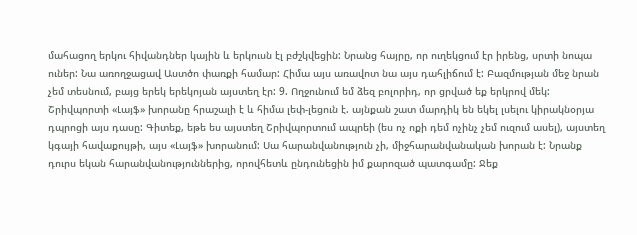մահացող երկու հիվանդներ կային և երկուսն էլ բժշկվեցին: Նրանց հայրը, որ ուղեկցում էր իրենց, սրտի նոպա ուներ: Նա առողջացավ Աստծո փառքի համար: Հիմա այս առավոտ նա այս դահլիճում է: Բազմության մեջ նրան չեմ տեսնում, բայց երեկ երեկոյան այստեղ էր: 9. Ողջունում եմ ձեզ բոլորիդ, որ ցրված եք երկրով մեկ: Շրիվպորտի «Լայֆ» խորանը հրաշալի է և հիմա լեփ-լեցուն է. այնքան շատ մարդիկ են եկել լսելու կիրակնօրյա դպրոցի այս դասը: Գիտեք, եթե ես այստեղ Շրիվպորտում ապրեի (ես ոչ ոքի դեմ ոչինչ չեմ ուզում ասել), այստեղ կգայի հավաքույթի, այս «Լայֆ» խորանում: Սա հարանվանություն չի, միջհարանվանական խորան է: Նրանք դուրս եկան հարանվանություններից, որովհետև ընդունեցին իմ քարոզած պատգամը: Ջեք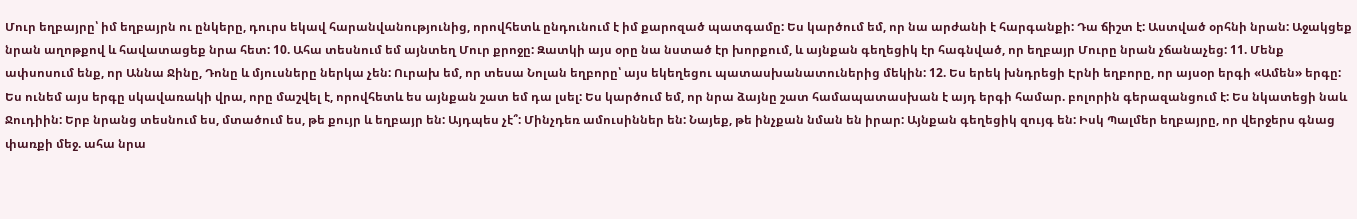Մուր եղբայրը՝ իմ եղբայրն ու ընկերը, դուրս եկավ հարանվանությունից, որովհետև ընդունում է իմ քարոզած պատգամը: Ես կարծում եմ, որ նա արժանի է հարգանքի: Դա ճիշտ է: Աստված օրհնի նրան: Աջակցեք նրան աղոթքով և հավատացեք նրա հետ: 10. Ահա տեսնում եմ այնտեղ Մուր քրոջը: Զատկի այս օրը նա նստած էր խորքում, և այնքան գեղեցիկ էր հագնված, որ եղբայր Մուրը նրան չճանաչեց: 11. Մենք ափսոսում ենք, որ Աննա Ջինը, Դոնը և մյուսները ներկա չեն: Ուրախ եմ, որ տեսա Նոլան եղբորը՝ այս եկեղեցու պատասխանատուներից մեկին: 12. Ես երեկ խնդրեցի Էրնի եղբորը, որ այսօր երգի «Ամեն» երգը: Ես ունեմ այս երգը սկավառակի վրա, որը մաշվել է, որովհետև ես այնքան շատ եմ դա լսել: Ես կարծում եմ, որ նրա ձայնը շատ համապատասխան է այդ երգի համար. բոլորին գերազանցում է: Ես նկատեցի նաև Ջուդիին: Երբ նրանց տեսնում ես, մտածում ես, թե քույր և եղբայր են: Այդպես չէ՞: Մինչդեռ ամուսիններ են: Նայեք, թե ինչքան նման են իրար: Այնքան գեղեցիկ զույգ են: Իսկ Պալմեր եղբայրը, որ վերջերս գնաց փառքի մեջ. ահա նրա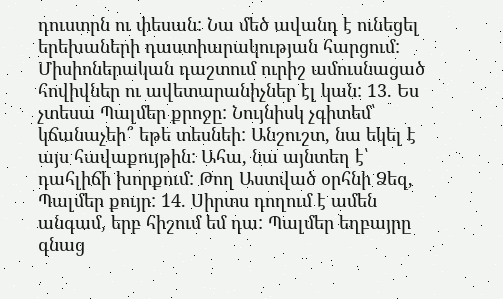դուստրն ու փեսան: Նա մեծ ավանդ է ունեցել երեխաների դաստիարակության հարցում: Միսիոներական դաշտում ուրիշ ամուսնացած հովիվներ ու ավետարանիչներ էլ կան: 13. Ես չտեսա Պալմեր քրոջը: Նույնիսկ չգիտեմ՝ կճանաչեի՞ եթե տեսնեի: Անշուշտ, նա եկել է այս հավաքույթին: Ահա, նա այնտեղ է՝ դահլիճի խորքում: Թող Աստված օրհնի Ձեզ, Պալմեր քույր: 14. Սիրտս դողում է ամեն անգամ, երբ հիշում եմ դա: Պալմեր եղբայրը գնաց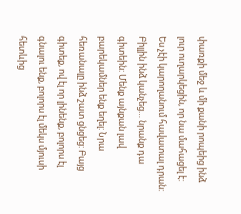փառքի մեջ և մի քանի րոպեից ինձ լուր ուղարկեցին, որ նա մահացել է: Ես չէի կարողանում հավատալ դրան: Բիլլին ինձ կանչեց… նրանք դա գիտեին: Մենք այնքան լավ բարեկամներ ենք եղել: Նրա հեռանալը ինձ շատ ցնցեց: Բայց գիտեք, ով էլ որ լինենք, բոլորս էլ գնալու ենք, բոլորս էլ մեկս մյուսի հետևից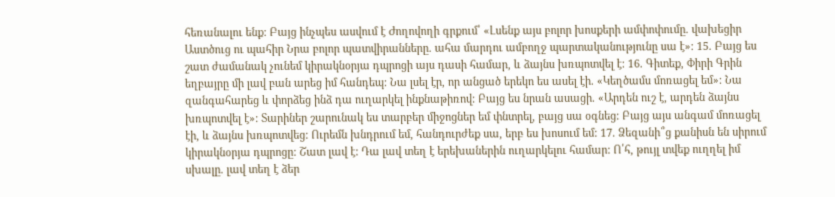հեռանալու ենք: Բայց ինչպես ասվում է Ժողովողի գրքում՝ «Լսենք այս բոլոր խոսքերի ամփոփումը. վախեցիր Աստծուց ու պահիր Նրա բոլոր պատվիրանները. ահա մարդու ամբողջ պարտականությունը սա է»: 15. Բայց ես շատ ժամանակ չունեմ կիրակնօրյա դպրոցի այս դասի համար, և ձայնս խռպոտվել է: 16. Գիտեք, Փիրի Գրին եղբայրը մի լավ բան արեց իմ հանդեպ: Նա լսել էր, որ անցած երեկո ես ասել էի. «Կեղծամս մոռացել եմ»: Նա զանգահարեց և փորձեց ինձ դա ուղարկել ինքնաթիռով: Բայց ես նրան ասացի. «Արդեն ուշ է, արդեն ձայնս խռպոտվել է»: Տարիներ շարունակ ես տարբեր միջոցներ եմ փնտրել, բայց սա օգնեց: Բայց այս անգամ մոռացել էի, և ձայնս խռպոտվեց: Ուրեմն խնդրում եմ, հանդուրժեք սա, երբ ես խոսում եմ: 17. Ձեզանի՞ց քանիսն են սիրում կիրակնօրյա դպրոցը: Շատ լավ է: Դա լավ տեղ է երեխաներին ուղարկելու համար: Ո՛հ, թույլ տվեք ուղղել իմ սխալը. լավ տեղ է ձեր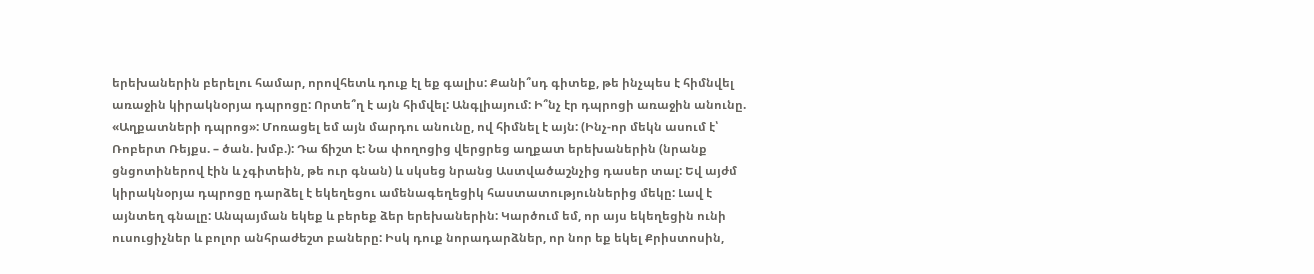երեխաներին բերելու համար, որովհետև դուք էլ եք գալիս: Քանի՞սդ գիտեք, թե ինչպես է հիմնվել առաջին կիրակնօրյա դպրոցը: Որտե՞ղ է այն հիմվել: Անգլիայում: Ի՞նչ էր դպրոցի առաջին անունը. «Աղքատների դպրոց»: Մոռացել եմ այն մարդու անունը, ով հիմնել է այն: (Ինչ-որ մեկն ասում է՝ Ռոբերտ Ռեյքս. – ծան. խմբ.): Դա ճիշտ է: Նա փողոցից վերցրեց աղքատ երեխաներին (նրանք ցնցոտիներով էին և չգիտեին, թե ուր գնան) և սկսեց նրանց Աստվածաշնչից դասեր տալ: Եվ այժմ կիրակնօրյա դպրոցը դարձել է եկեղեցու ամենագեղեցիկ հաստատություններից մեկը: Լավ է այնտեղ գնալը: Անպայման եկեք և բերեք ձեր երեխաներին: Կարծում եմ, որ այս եկեղեցին ունի ուսուցիչներ և բոլոր անհրաժեշտ բաները: Իսկ դուք նորադարձներ, որ նոր եք եկել Քրիստոսին,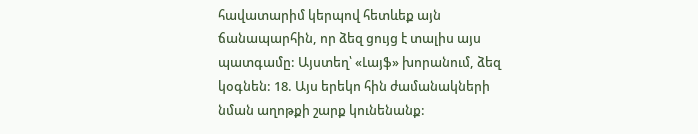հավատարիմ կերպով հետևեք այն ճանապարհին, որ ձեզ ցույց է տալիս այս պատգամը: Այստեղ՝ «Լայֆ» խորանում, ձեզ կօգնեն: 18. Այս երեկո հին ժամանակների նման աղոթքի շարք կունենանք: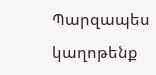Պարզապես կաղոթենք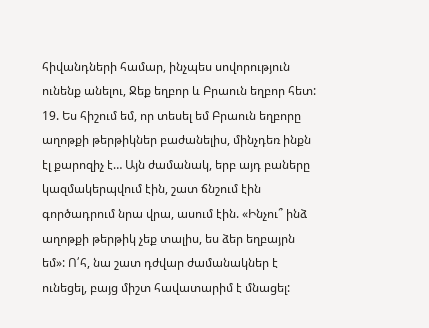հիվանդների համար, ինչպես սովորություն ունենք անելու, Ջեք եղբոր և Բրաուն եղբոր հետ: 19. Ես հիշում եմ, որ տեսել եմ Բրաուն եղբորը աղոթքի թերթիկներ բաժանելիս, մինչդեռ ինքն էլ քարոզիչ է… Այն ժամանակ, երբ այդ բաները կազմակերպվում էին, շատ ճնշում էին գործադրում նրա վրա, ասում էին. «Ինչու՞ ինձ աղոթքի թերթիկ չեք տալիս, ես ձեր եղբայրն եմ»: Ո՛հ, նա շատ դժվար ժամանակներ է ունեցել, բայց միշտ հավատարիմ է մնացել: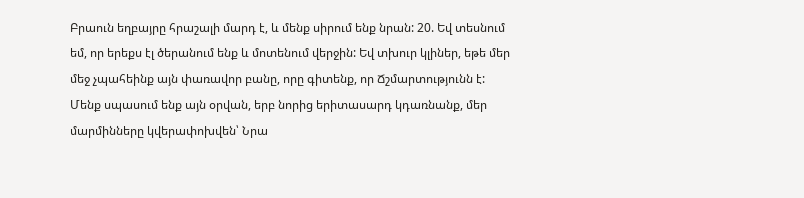Բրաուն եղբայրը հրաշալի մարդ է, և մենք սիրում ենք նրան: 20. Եվ տեսնում եմ, որ երեքս էլ ծերանում ենք և մոտենում վերջին: Եվ տխուր կլիներ, եթե մեր մեջ չպահեինք այն փառավոր բանը, որը գիտենք, որ Ճշմարտությունն է: Մենք սպասում ենք այն օրվան, երբ նորից երիտասարդ կդառնանք, մեր մարմինները կվերափոխվեն՝ Նրա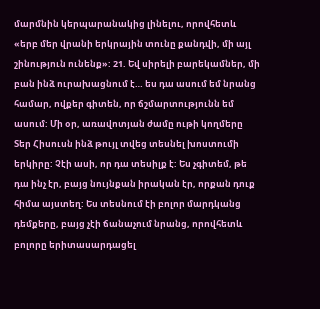մարմնին կերպարանակից լինելու, որովհետև «երբ մեր վրանի երկրային տունը քանդվի, մի այլ շինություն ունենք»: 21. Եվ սիրելի բարեկամներ, մի բան ինձ ուրախացնում է… ես դա ասում եմ նրանց համար, ովքեր գիտեն, որ ճշմարտությունն եմ ասում: Մի օր, առավոտյան ժամը ութի կողմերը Տեր Հիսուսն ինձ թույլ տվեց տեսնել խոստումի երկիրը: Չէի ասի, որ դա տեսիլք է: Ես չգիտեմ, թե դա ինչ էր, բայց նույնքան իրական էր, որքան դուք հիմա այստեղ: Ես տեսնում էի բոլոր մարդկանց դեմքերը, բայց չէի ճանաչում նրանց, որովհետև բոլորը երիտասարդացել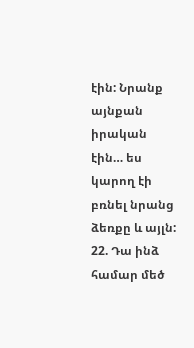էին: Նրանք այնքան իրական էին… ես կարող էի բռնել նրանց ձեռքը և այլն: 22. Դա ինձ համար մեծ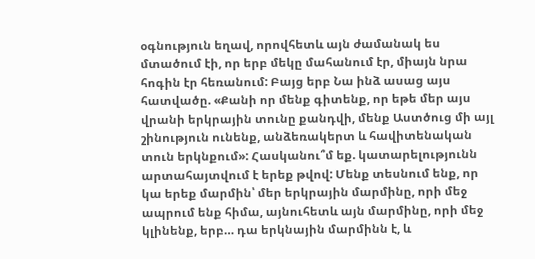օգնություն եղավ, որովհետև այն ժամանակ ես մտածում էի, որ երբ մեկը մահանում էր, միայն նրա հոգին էր հեռանում: Բայց երբ Նա ինձ ասաց այս հատվածը. «Քանի որ մենք գիտենք, որ եթե մեր այս վրանի երկրային տունը քանդվի, մենք Աստծուց մի այլ շինություն ունենք, անձեռակերտ և հավիտենական տուն երկնքում»: Հասկանու՞մ եք. կատարելությունն արտահայտվում է երեք թվով: Մենք տեսնում ենք, որ կա երեք մարմին՝ մեր երկրային մարմինը, որի մեջ ապրում ենք հիմա, այնուհետև այն մարմինը, որի մեջ կլինենք, երբ… դա երկնային մարմինն է, և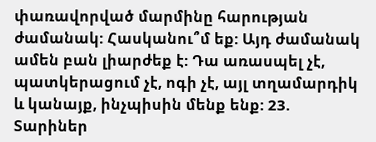փառավորված մարմինը հարության ժամանակ: Հասկանու՞մ եք: Այդ ժամանակ ամեն բան լիարժեք է: Դա առասպել չէ, պատկերացում չէ, ոգի չէ, այլ տղամարդիկ և կանայք, ինչպիսին մենք ենք: 23. Տարիներ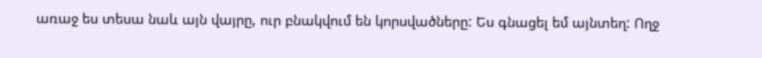առաջ ես տեսա նաև այն վայրը, ուր բնակվում են կորսվածները: Ես գնացել եմ այնտեղ: Ողջ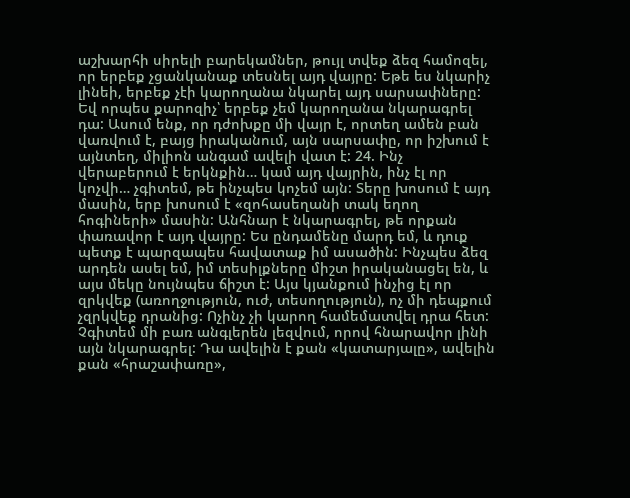աշխարհի սիրելի բարեկամներ, թույլ տվեք ձեզ համոզել, որ երբեք չցանկանաք տեսնել այդ վայրը: Եթե ես նկարիչ լինեի, երբեք չէի կարողանա նկարել այդ սարսափները: Եվ որպես քարոզիչ՝ երբեք չեմ կարողանա նկարագրել դա: Ասում ենք, որ դժոխքը մի վայր է, որտեղ ամեն բան վառվում է, բայց իրականում, այն սարսափը, որ իշխում է այնտեղ, միլիոն անգամ ավելի վատ է: 24. Ինչ վերաբերում է երկնքին… կամ այդ վայրին, ինչ էլ որ կոչվի… չգիտեմ, թե ինչպես կոչեմ այն: Տերը խոսում է այդ մասին, երբ խոսում է «զոհասեղանի տակ եղող հոգիների» մասին: Անհնար է նկարագրել, թե որքան փառավոր է այդ վայրը: Ես ընդամենը մարդ եմ, և դուք պետք է պարզապես հավատաք իմ ասածին: Ինչպես ձեզ արդեն ասել եմ, իմ տեսիլքները միշտ իրականացել են, և այս մեկը նույնպես ճիշտ է: Այս կյանքում ինչից էլ որ զրկվեք (առողջություն, ուժ, տեսողություն), ոչ մի դեպքում չզրկվեք դրանից: Ոչինչ չի կարող համեմատվել դրա հետ: Չգիտեմ մի բառ անգլերեն լեզվում, որով հնարավոր լինի այն նկարագրել: Դա ավելին է քան «կատարյալը», ավելին քան «հրաշափառը»,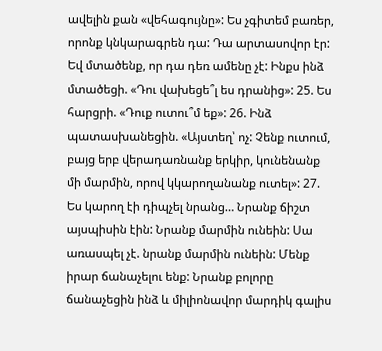ավելին քան «վեհագույնը»: Ես չգիտեմ բառեր, որոնք կնկարագրեն դա: Դա արտասովոր էր: Եվ մտածենք, որ դա դեռ ամենը չէ: Ինքս ինձ մտածեցի. «Դու վախեցե՞լ ես դրանից»: 25. Ես հարցրի. «Դուք ուտու՞մ եք»: 26. Ինձ պատասխանեցին. «Այստեղ՝ ոչ: Չենք ուտում, բայց երբ վերադառնանք երկիր, կունենանք մի մարմին, որով կկարողանանք ուտել»: 27. Ես կարող էի դիպչել նրանց… Նրանք ճիշտ այսպիսին էին: Նրանք մարմին ունեին: Սա առասպել չէ. նրանք մարմին ունեին: Մենք իրար ճանաչելու ենք: Նրանք բոլորը ճանաչեցին ինձ և միլիոնավոր մարդիկ գալիս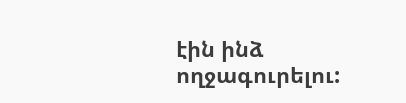էին ինձ ողջագուրելու: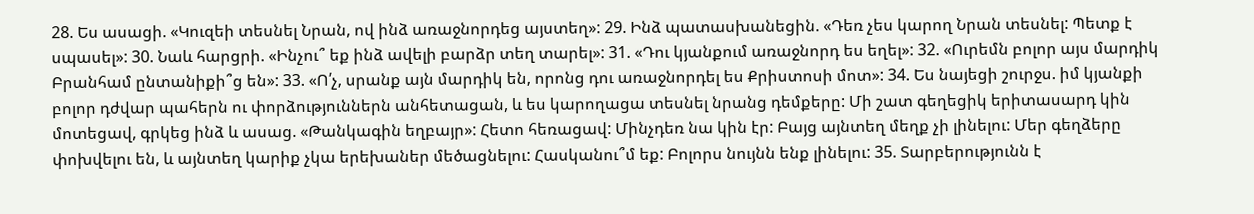28. Ես ասացի. «Կուզեի տեսնել Նրան, ով ինձ առաջնորդեց այստեղ»: 29. Ինձ պատասխանեցին. «Դեռ չես կարող Նրան տեսնել: Պետք է սպասել»: 30. Նաև հարցրի. «Ինչու՞ եք ինձ ավելի բարձր տեղ տարել»: 31. «Դու կյանքում առաջնորդ ես եղել»: 32. «Ուրեմն բոլոր այս մարդիկ Բրանհամ ընտանիքի՞ց են»: 33. «Ո՛չ, սրանք այն մարդիկ են, որոնց դու առաջնորդել ես Քրիստոսի մոտ»: 34. Ես նայեցի շուրջս. իմ կյանքի բոլոր դժվար պահերն ու փորձություններն անհետացան, և ես կարողացա տեսնել նրանց դեմքերը: Մի շատ գեղեցիկ երիտասարդ կին մոտեցավ, գրկեց ինձ և ասաց. «Թանկագին եղբայր»: Հետո հեռացավ: Մինչդեռ նա կին էր: Բայց այնտեղ մեղք չի լինելու: Մեր գեղձերը փոխվելու են, և այնտեղ կարիք չկա երեխաներ մեծացնելու: Հասկանու՞մ եք: Բոլորս նույնն ենք լինելու: 35. Տարբերությունն է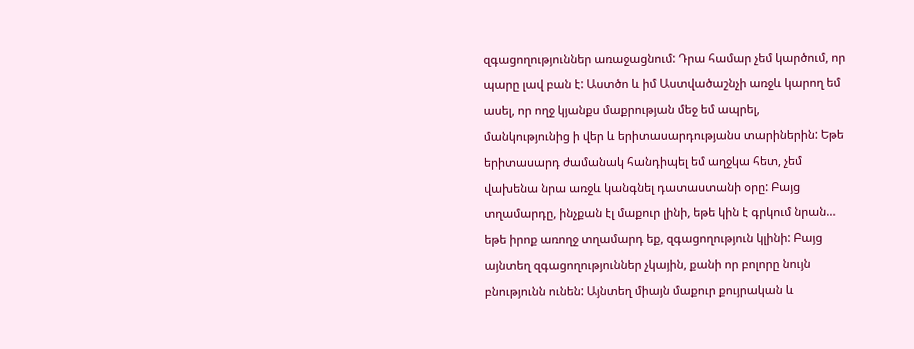զգացողություններ առաջացնում: Դրա համար չեմ կարծում, որ պարը լավ բան է: Աստծո և իմ Աստվածաշնչի առջև կարող եմ ասել, որ ողջ կյանքս մաքրության մեջ եմ ապրել, մանկությունից ի վեր և երիտասարդությանս տարիներին: Եթե երիտասարդ ժամանակ հանդիպել եմ աղջկա հետ, չեմ վախենա նրա առջև կանգնել դատաստանի օրը: Բայց տղամարդը, ինչքան էլ մաքուր լինի, եթե կին է գրկում նրան… եթե իրոք առողջ տղամարդ եք, զգացողություն կլինի: Բայց այնտեղ զգացողություններ չկային, քանի որ բոլորը նույն բնությունն ունեն: Այնտեղ միայն մաքուր քույրական և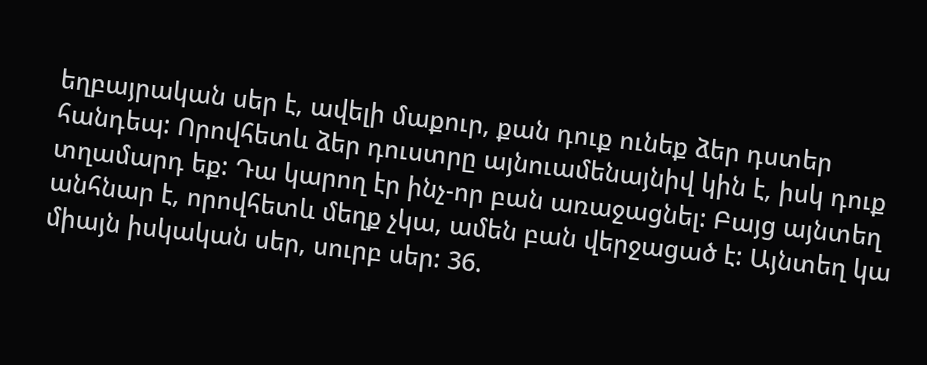եղբայրական սեր է, ավելի մաքուր, քան դուք ունեք ձեր դստեր հանդեպ: Որովհետև ձեր դուստրը այնուամենայնիվ կին է, իսկ դուք տղամարդ եք: Դա կարող էր ինչ-որ բան առաջացնել: Բայց այնտեղ անհնար է, որովհետև մեղք չկա, ամեն բան վերջացած է: Այնտեղ կա միայն իսկական սեր, սուրբ սեր: 36.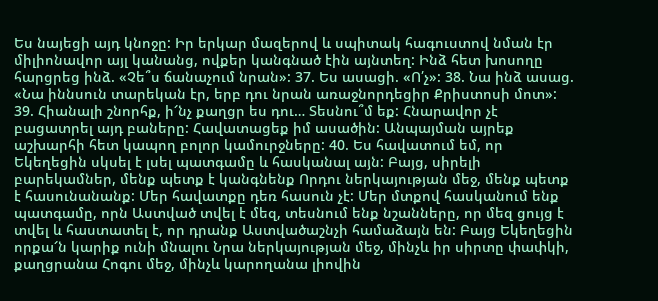Ես նայեցի այդ կնոջը: Իր երկար մազերով և սպիտակ հագուստով նման էր միլիոնավոր այլ կանանց, ովքեր կանգնած էին այնտեղ: Ինձ հետ խոսողը հարցրեց ինձ. «Չե՞ս ճանաչում նրան»: 37. Ես ասացի. «Ո՛չ»: 38. Նա ինձ ասաց. «Նա իննսուն տարեկան էր, երբ դու նրան առաջնորդեցիր Քրիստոսի մոտ»: 39. Հիանալի շնորհք, ի՜նչ քաղցր ես դու… Տեսնու՞մ եք: Հնարավոր չէ բացատրել այդ բաները: Հավատացեք իմ ասածին: Անպայման այրեք աշխարհի հետ կապող բոլոր կամուրջները: 40. Ես հավատում եմ, որ Եկեղեցին սկսել է լսել պատգամը և հասկանալ այն: Բայց, սիրելի բարեկամներ, մենք պետք է կանգնենք Որդու ներկայության մեջ, մենք պետք է հասունանանք: Մեր հավատքը դեռ հասուն չէ: Մեր մտքով հասկանում ենք պատգամը, որն Աստված տվել է մեզ, տեսնում ենք նշանները, որ մեզ ցույց է տվել և հաստատել է, որ դրանք Աստվածաշնչի համաձայն են: Բայց Եկեղեցին որքա՜ն կարիք ունի մնալու Նրա ներկայության մեջ, մինչև իր սիրտը փափկի, քաղցրանա Հոգու մեջ, մինչև կարողանա լիովին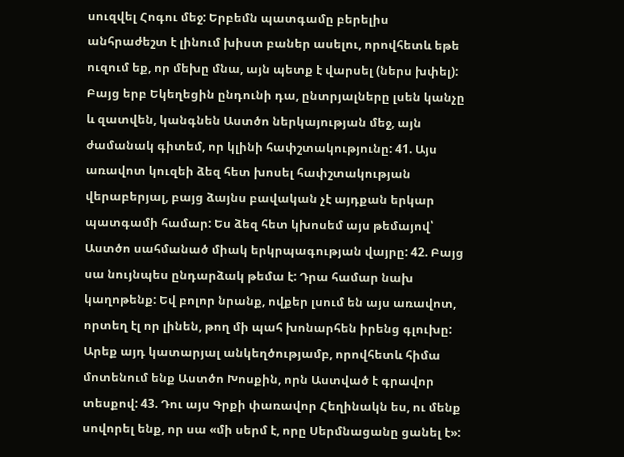սուզվել Հոգու մեջ: Երբեմն պատգամը բերելիս անհրաժեշտ է լինում խիստ բաներ ասելու, որովհետև եթե ուզում եք, որ մեխը մնա, այն պետք է վարսել (ներս խփել): Բայց երբ Եկեղեցին ընդունի դա, ընտրյալները լսեն կանչը և զատվեն, կանգնեն Աստծո ներկայության մեջ, այն ժամանակ գիտեմ, որ կլինի հափշտակությունը: 41. Այս առավոտ կուզեի ձեզ հետ խոսել հափշտակության վերաբերյալ, բայց ձայնս բավական չէ այդքան երկար պատգամի համար: Ես ձեզ հետ կխոսեմ այս թեմայով՝ Աստծո սահմանած միակ երկրպագության վայրը: 42. Բայց սա նույնպես ընդարձակ թեմա է: Դրա համար նախ կաղոթենք: Եվ բոլոր նրանք, ովքեր լսում են այս առավոտ, որտեղ էլ որ լինեն, թող մի պահ խոնարհեն իրենց գլուխը: Արեք այդ կատարյալ անկեղծությամբ, որովհետև հիմա մոտենում ենք Աստծո Խոսքին, որն Աստված է գրավոր տեսքով: 43. Դու այս Գրքի փառավոր Հեղինակն ես, ու մենք սովորել ենք, որ սա «մի սերմ է, որը Սերմնացանը ցանել է»: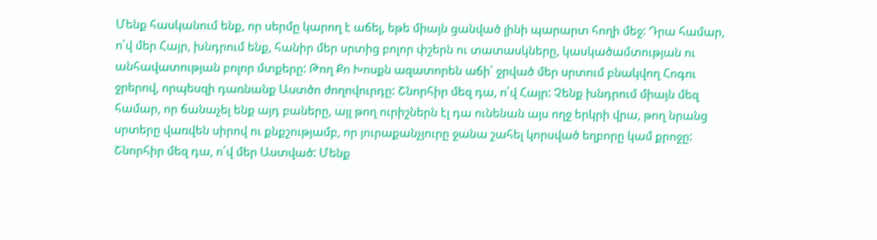Մենք հասկանում ենք, որ սերմը կարող է աճել, եթե միայն ցանված լինի պարարտ հողի մեջ: Դրա համար, ո՛վ մեր Հայր, խնդրում ենք, հանիր մեր սրտից բոլոր փշերն ու տատասկները, կասկածամտության ու անհավատության բոլոր մտքերը: Թող Քո Խոսքն ազատորեն աճի՝ ջրված մեր սրտում բնակվող Հոգու ջրերով, որպեսզի դառնանք Աստծո ժողովուրդը: Շնորհիր մեզ դա, ո՛վ Հայր: Չենք խնդրում միայն մեզ համար, որ ճանաչել ենք այդ բաները, այլ թող ուրիշներն էլ դա ունենան այս ողջ երկրի վրա, թող նրանց սրտերը վառվեն սիրով ու քնքշությամբ, որ յուրաքանչյուրը ջանա շահել կորսված եղբորը կամ քրոջը: Շնորհիր մեզ դա, ո՛վ մեր Աստված: Մենք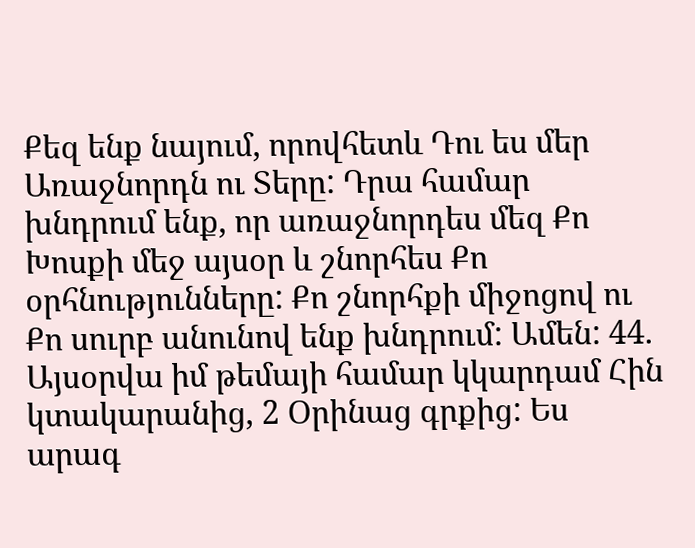Քեզ ենք նայում, որովհետև Դու ես մեր Առաջնորդն ու Տերը: Դրա համար խնդրում ենք, որ առաջնորդես մեզ Քո Խոսքի մեջ այսօր և շնորհես Քո օրհնությունները: Քո շնորհքի միջոցով ու Քո սուրբ անունով ենք խնդրում: Ամեն: 44. Այսօրվա իմ թեմայի համար կկարդամ Հին կտակարանից, 2 Օրինաց գրքից: Ես արագ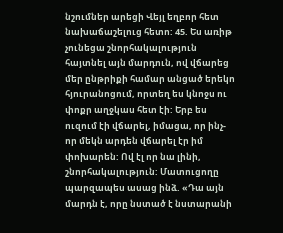նշումներ արեցի Վեյլ եղբոր հետ նախաճաշելուց հետո: 45. Ես առիթ չունեցա շնորհակալություն հայտնել այն մարդուն, ով վճարեց մեր ընթրիքի համար անցած երեկո հյուրանոցում, որտեղ ես կնոջս ու փոքր աղջկաս հետ էի: Երբ ես ուզում էի վճարել, իմացա, որ ինչ-որ մեկն արդեն վճարել էր իմ փոխարեն: Ով էլ որ նա լինի, շնորհակալություն: Մատուցողը պարզապես ասաց ինձ. «Դա այն մարդն է, որը նստած է նստարանի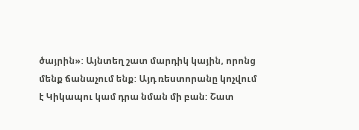ծայրին»: Այնտեղ շատ մարդիկ կային, որոնց մենք ճանաչում ենք: Այդ ռեստորանը կոչվում է Կիկապու կամ դրա նման մի բան: Շատ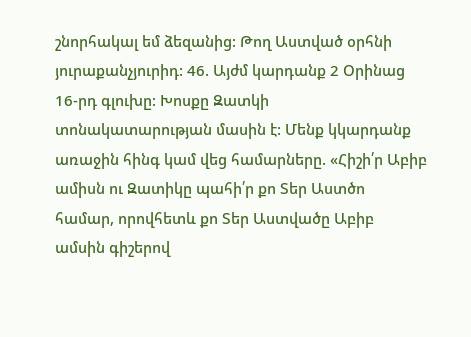շնորհակալ եմ ձեզանից: Թող Աստված օրհնի յուրաքանչյուրիդ: 46. Այժմ կարդանք 2 Օրինաց 16-րդ գլուխը: Խոսքը Զատկի տոնակատարության մասին է: Մենք կկարդանք առաջին հինգ կամ վեց համարները. «Հիշի՛ր Աբիբ ամիսն ու Զատիկը պահի՛ր քո Տեր Աստծո համար, որովհետև քո Տեր Աստվածը Աբիբ ամսին գիշերով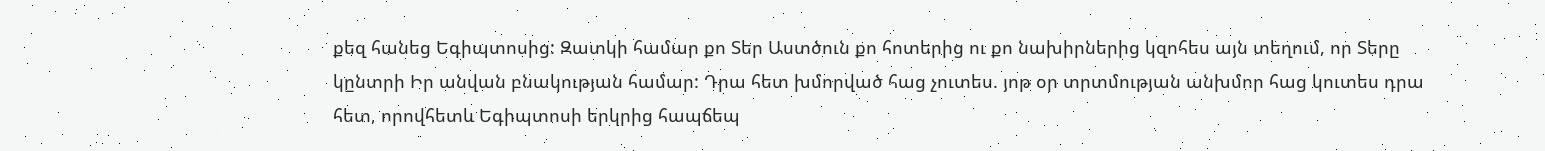քեզ հանեց Եգիպտոսից: Զատկի համար քո Տեր Աստծուն քո հոտերից ու քո նախիրներից կզոհես այն տեղում, որ Տերը կընտրի Իր անվան բնակության համար: Դրա հետ խմորված հաց չուտես. յոթ օր տրտմության անխմոր հաց կուտես դրա հետ, որովհետև Եգիպտոսի երկրից հապճեպ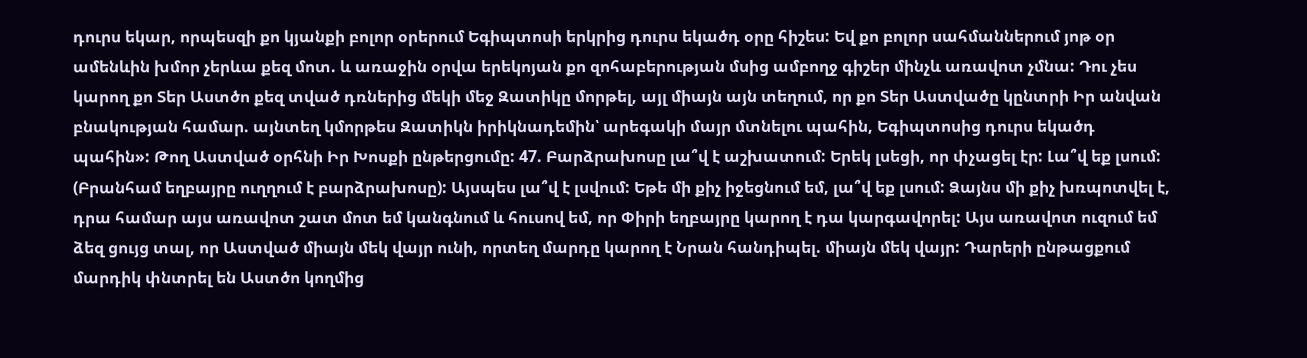դուրս եկար, որպեսզի քո կյանքի բոլոր օրերում Եգիպտոսի երկրից դուրս եկածդ օրը հիշես: Եվ քո բոլոր սահմաններում յոթ օր ամենևին խմոր չերևա քեզ մոտ. և առաջին օրվա երեկոյան քո զոհաբերության մսից ամբողջ գիշեր մինչև առավոտ չմնա: Դու չես կարող քո Տեր Աստծո քեզ տված դռներից մեկի մեջ Զատիկը մորթել, այլ միայն այն տեղում, որ քո Տեր Աստվածը կընտրի Իր անվան բնակության համար. այնտեղ կմորթես Զատիկն իրիկնադեմին՝ արեգակի մայր մտնելու պահին, Եգիպտոսից դուրս եկածդ պահին»: Թող Աստված օրհնի Իր Խոսքի ընթերցումը: 47. Բարձրախոսը լա՞վ է աշխատում: Երեկ լսեցի, որ փչացել էր: Լա՞վ եք լսում: (Բրանհամ եղբայրը ուղղում է բարձրախոսը): Այսպես լա՞վ է լսվում: Եթե մի քիչ իջեցնում եմ, լա՞վ եք լսում: Ձայնս մի քիչ խռպոտվել է, դրա համար այս առավոտ շատ մոտ եմ կանգնում և հուսով եմ, որ Փիրի եղբայրը կարող է դա կարգավորել: Այս առավոտ ուզում եմ ձեզ ցույց տալ, որ Աստված միայն մեկ վայր ունի, որտեղ մարդը կարող է Նրան հանդիպել. միայն մեկ վայր: Դարերի ընթացքում մարդիկ փնտրել են Աստծո կողմից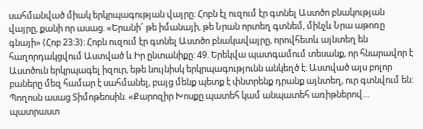սահմանված միակ երկրպագության վայրը: Հոբն էլ ուզում էր գտնել Աստծո բնակության վայրը, քանի որ ասաց. «Երանի՜ թե իմանայի, թե Նրան որտեղ գտնեմ, մինչև Նրա աթոռը գնայի» (Հոբ 23:3): Հոբն ուզում էր գտնել Աստծո բնակավայրը, որովհետև այնտեղ են հաղորդակցվում Աստված և Իր ընտանիքը: 49. Երեկվա պատգամում տեսանք, որ հնարավոր է Աստծուն երկրպագել իզուր, եթե նույնիսկ երկրպագությունն անկեղծ է: Աստված այս բոլոր բաները մեզ համար է սահմանել, բայց մենք պետք է փնտրենք դրանք այնտեղ, ուր գտնվում են: Պողոսն ասաց Տիմոթեոսին. «Քարոզիր Խոսքը պատեհ կամ անպատեհ առիթներով… պատրաստ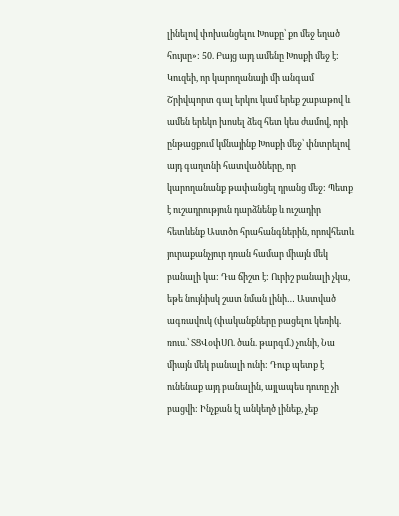լինելով փոխանցելու Խոսքը՝ քո մեջ եղած հույսը»: 50. Բայց այդ ամենը Խոսքի մեջ է: Կուզեի, որ կարողանայի մի անգամ Շրիվպորտ գալ երկու կամ երեք շաբաթով և ամեն երեկո խոսել ձեզ հետ կես ժամով, որի ընթացքում կմնայինք Խոսքի մեջ՝ փնտրելով այդ գաղտնի հատվածները, որ կարողանանք թափանցել դրանց մեջ: Պետք է ուշադրություն դարձնենք և ուշադիր հետևենք Աստծո հրահանգներին, որովհետև յուրաքանչյուր դռան համար միայն մեկ բանալի կա: Դա ճիշտ է: Ուրիշ բանալի չկա, եթե նույնիսկ շատ նման լինի… Աստված ագռավուկ (փականքները բացելու կեռիկ. ռուս.՝ ՏՑՎօփՍՈ. ծան. թարգմ.) չունի, Նա միայն մեկ բանալի ունի: Դուք պետք է ունենաք այդ բանալին, այլապես դուռը չի բացվի: Ինչքան էլ անկեղծ լինեք, չեք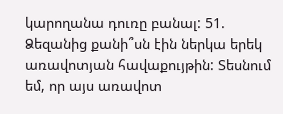կարողանա դուռը բանալ: 51. Ձեզանից քանի՞սն էին ներկա երեկ առավոտյան հավաքույթին: Տեսնում եմ, որ այս առավոտ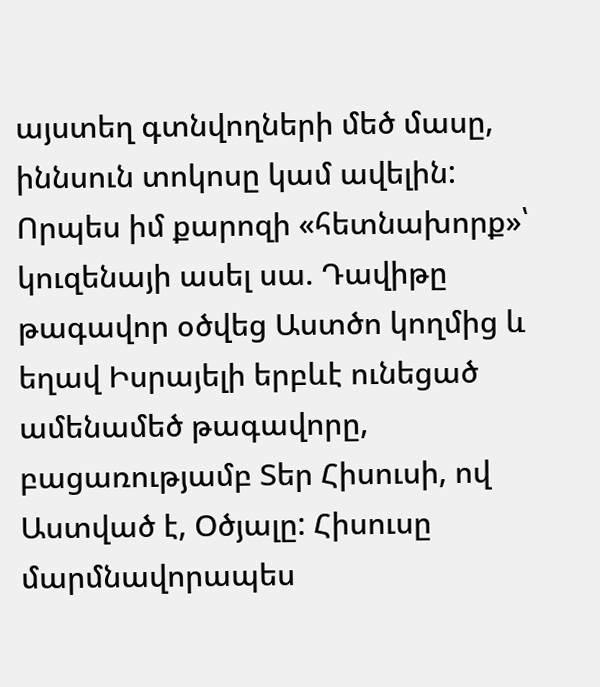այստեղ գտնվողների մեծ մասը, իննսուն տոկոսը կամ ավելին: Որպես իմ քարոզի «հետնախորք»՝ կուզենայի ասել սա. Դավիթը թագավոր օծվեց Աստծո կողմից և եղավ Իսրայելի երբևէ ունեցած ամենամեծ թագավորը, բացառությամբ Տեր Հիսուսի, ով Աստված է, Օծյալը: Հիսուսը մարմնավորապես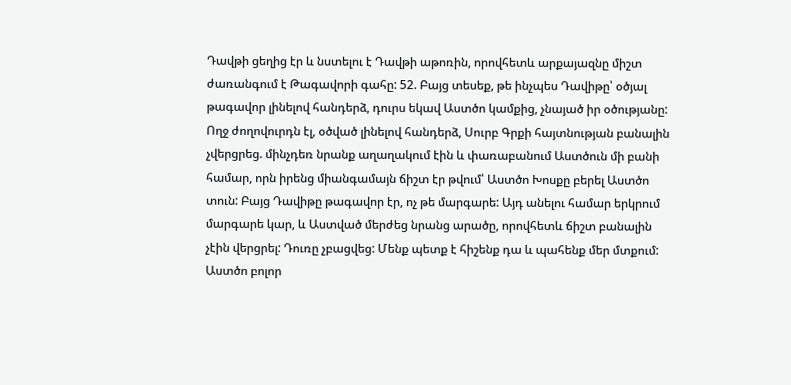Դավթի ցեղից էր և նստելու է Դավթի աթոռին, որովհետև արքայազնը միշտ ժառանգում է Թագավորի գահը: 52. Բայց տեսեք, թե ինչպես Դավիթը՝ օծյալ թագավոր լինելով հանդերձ, դուրս եկավ Աստծո կամքից, չնայած իր օծությանը: Ողջ ժողովուրդն էլ, օծված լինելով հանդերձ, Սուրբ Գրքի հայտնության բանալին չվերցրեց. մինչդեռ նրանք աղաղակում էին և փառաբանում Աստծուն մի բանի համար, որն իրենց միանգամայն ճիշտ էր թվում՝ Աստծո Խոսքը բերել Աստծո տուն: Բայց Դավիթը թագավոր էր, ոչ թե մարգարե: Այդ անելու համար երկրում մարգարե կար, և Աստված մերժեց նրանց արածը, որովհետև ճիշտ բանալին չէին վերցրել: Դուռը չբացվեց: Մենք պետք է հիշենք դա և պահենք մեր մտքում: Աստծո բոլոր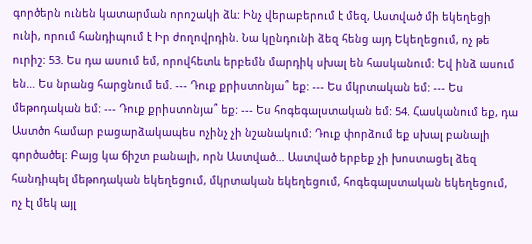գործերն ունեն կատարման որոշակի ձև: Ինչ վերաբերում է մեզ, Աստված մի եկեղեցի ունի, որում հանդիպում է Իր ժողովրդին. Նա կընդունի ձեզ հենց այդ Եկեղեցում, ոչ թե ուրիշ: 53. Ես դա ասում եմ, որովհետև երբեմն մարդիկ սխալ են հասկանում: Եվ ինձ ասում են… Ես նրանց հարցնում եմ. --- Դուք քրիստոնյա՞ եք: --- Ես մկրտական եմ: --- Ես մեթոդական եմ: --- Դուք քրիստոնյա՞ եք: --- Ես հոգեգալստական եմ: 54. Հասկանում եք, դա Աստծո համար բացարձակապես ոչինչ չի նշանակում: Դուք փորձում եք սխալ բանալի գործածել: Բայց կա ճիշտ բանալի, որն Աստված… Աստված երբեք չի խոստացել ձեզ հանդիպել մեթոդական եկեղեցում, մկրտական եկեղեցում, հոգեգալստական եկեղեցում, ոչ էլ մեկ այլ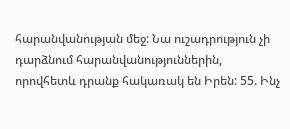հարանվանության մեջ: Նա ուշադրություն չի դարձնում հարանվանություններին, որովհետև դրանք հակառակ են Իրեն: 55. Ինչ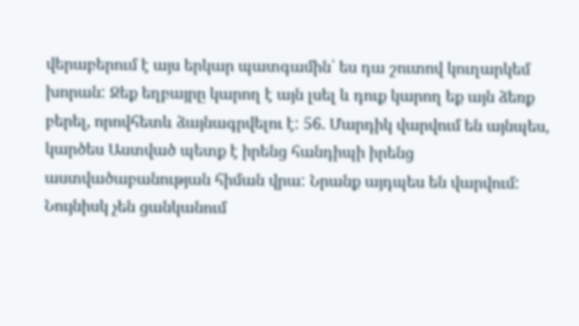վերաբերում է այս երկար պատգամին՝ ես դա շուտով կուղարկեմ խորան: Ջեք եղբայրը կարող է այն լսել և դուք կարող եք այն ձեռք բերել, որովհետև ձայնագրվելու է: 56. Մարդիկ վարվում են այնպես, կարծես Աստված պետք է իրենց հանդիպի իրենց աստվածաբանության հիման վրա: Նրանք այդպես են վարվում: Նույնիսկ չեն ցանկանում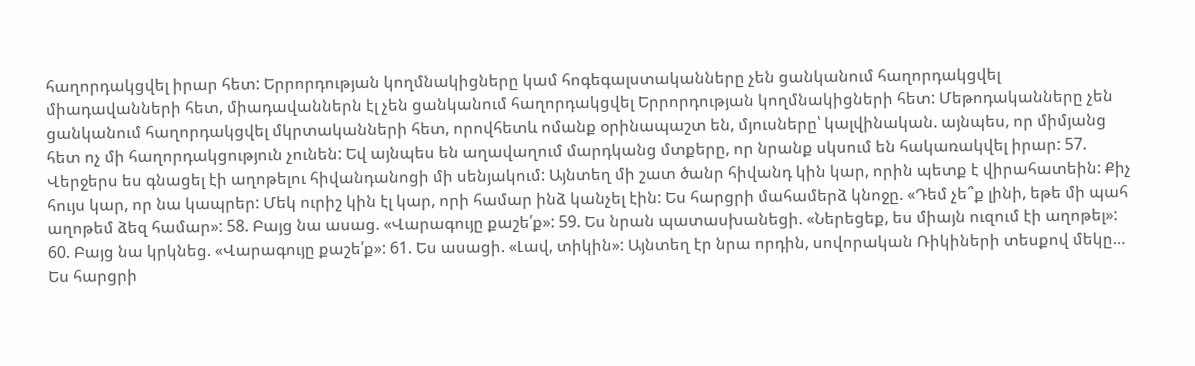հաղորդակցվել իրար հետ: Երրորդության կողմնակիցները կամ հոգեգալստականները չեն ցանկանում հաղորդակցվել միադավանների հետ, միադավաններն էլ չեն ցանկանում հաղորդակցվել Երրորդության կողմնակիցների հետ: Մեթոդականները չեն ցանկանում հաղորդակցվել մկրտականների հետ, որովհետև ոմանք օրինապաշտ են, մյուսները՝ կալվինական. այնպես, որ միմյանց հետ ոչ մի հաղորդակցություն չունեն: Եվ այնպես են աղավաղում մարդկանց մտքերը, որ նրանք սկսում են հակառակվել իրար: 57. Վերջերս ես գնացել էի աղոթելու հիվանդանոցի մի սենյակում: Այնտեղ մի շատ ծանր հիվանդ կին կար, որին պետք է վիրահատեին: Քիչ հույս կար, որ նա կապրեր: Մեկ ուրիշ կին էլ կար, որի համար ինձ կանչել էին: Ես հարցրի մահամերձ կնոջը. «Դեմ չե՞ք լինի, եթե մի պահ աղոթեմ ձեզ համար»: 58. Բայց նա ասաց. «Վարագույը քաշե՛ք»: 59. Ես նրան պատասխանեցի. «Ներեցեք, ես միայն ուզում էի աղոթել»: 60. Բայց նա կրկնեց. «Վարագույը քաշե՛ք»: 61. Ես ասացի. «Լավ, տիկին»: Այնտեղ էր նրա որդին, սովորական Ռիկիների տեսքով մեկը… Ես հարցրի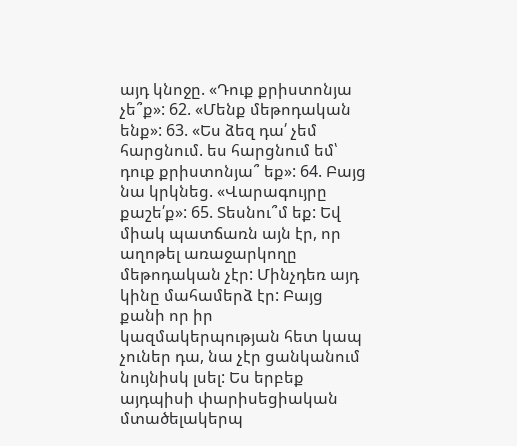այդ կնոջը. «Դուք քրիստոնյա չե՞ք»: 62. «Մենք մեթոդական ենք»: 63. «Ես ձեզ դա՛ չեմ հարցնում. ես հարցնում եմ՝ դուք քրիստոնյա՞ եք»: 64. Բայց նա կրկնեց. «Վարագույրը քաշե՛ք»: 65. Տեսնու՞մ եք: Եվ միակ պատճառն այն էր, որ աղոթել առաջարկողը մեթոդական չէր: Մինչդեռ այդ կինը մահամերձ էր: Բայց քանի որ իր կազմակերպության հետ կապ չուներ դա, նա չէր ցանկանում նույնիսկ լսել: Ես երբեք այդպիսի փարիսեցիական մտածելակերպ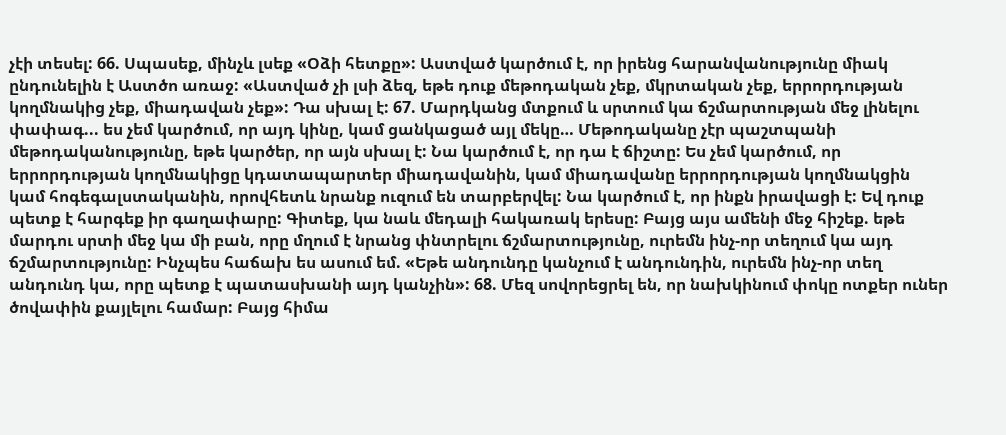չէի տեսել: 66. Սպասեք, մինչև լսեք «Օձի հետքը»: Աստված կարծում է, որ իրենց հարանվանությունը միակ ընդունելին է Աստծո առաջ: «Աստված չի լսի ձեզ, եթե դուք մեթոդական չեք, մկրտական չեք, երրորդության կողմնակից չեք, միադավան չեք»: Դա սխալ է: 67. Մարդկանց մտքում և սրտում կա ճշմարտության մեջ լինելու փափագ... ես չեմ կարծում, որ այդ կինը, կամ ցանկացած այլ մեկը… Մեթոդականը չէր պաշտպանի մեթոդականությունը, եթե կարծեր, որ այն սխալ է: Նա կարծում է, որ դա է ճիշտը: Ես չեմ կարծում, որ երրորդության կողմնակիցը կդատապարտեր միադավանին, կամ միադավանը երրորդության կողմնակցին կամ հոգեգալստականին, որովհետև նրանք ուզում են տարբերվել: Նա կարծում է, որ ինքն իրավացի է: Եվ դուք պետք է հարգեք իր գաղափարը: Գիտեք, կա նաև մեդալի հակառակ երեսը: Բայց այս ամենի մեջ հիշեք. եթե մարդու սրտի մեջ կա մի բան, որը մղում է նրանց փնտրելու ճշմարտությունը, ուրեմն ինչ-որ տեղում կա այդ ճշմարտությունը: Ինչպես հաճախ ես ասում եմ. «Եթե անդունդը կանչում է անդունդին, ուրեմն ինչ-որ տեղ անդունդ կա, որը պետք է պատասխանի այդ կանչին»: 68. Մեզ սովորեցրել են, որ նախկինում փոկը ոտքեր ուներ ծովափին քայլելու համար: Բայց հիմա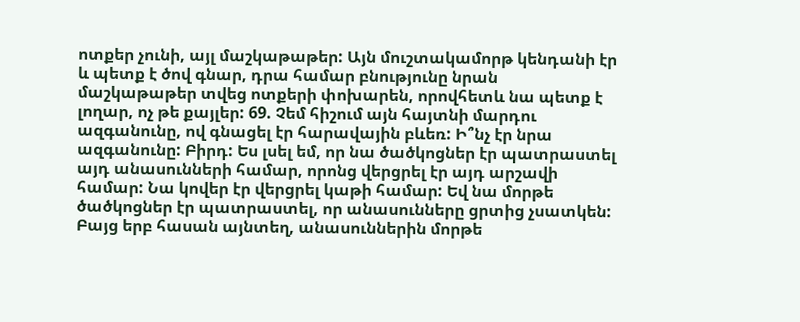ոտքեր չունի, այլ մաշկաթաթեր: Այն մուշտակամորթ կենդանի էր և պետք է ծով գնար, դրա համար բնությունը նրան մաշկաթաթեր տվեց ոտքերի փոխարեն, որովհետև նա պետք է լողար, ոչ թե քայլեր: 69. Չեմ հիշում այն հայտնի մարդու ազգանունը, ով գնացել էր հարավային բևեռ: Ի՞նչ էր նրա ազգանունը: Բիրդ: Ես լսել եմ, որ նա ծածկոցներ էր պատրաստել այդ անասունների համար, որոնց վերցրել էր այդ արշավի համար: Նա կովեր էր վերցրել կաթի համար: Եվ նա մորթե ծածկոցներ էր պատրաստել, որ անասունները ցրտից չսատկեն: Բայց երբ հասան այնտեղ, անասուններին մորթե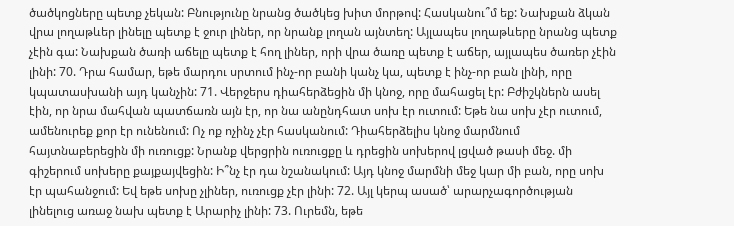ծածկոցները պետք չեկան: Բնությունը նրանց ծածկեց խիտ մորթով: Հասկանու՞մ եք: Նախքան ձկան վրա լողաթևեր լինելը պետք է ջուր լիներ, որ նրանք լողան այնտեղ: Այլապես լողաթևերը նրանց պետք չէին գա: Նախքան ծառի աճելը պետք է հող լիներ, որի վրա ծառը պետք է աճեր, այլապես ծառեր չէին լինի: 70. Դրա համար, եթե մարդու սրտում ինչ-որ բանի կանչ կա, պետք է ինչ-որ բան լինի, որը կպատասխանի այդ կանչին: 71. Վերջերս դիահերձեցին մի կնոջ, որը մահացել էր: Բժիշկներն ասել էին, որ նրա մահվան պատճառն այն էր, որ նա անընդհատ սոխ էր ուտում: Եթե նա սոխ չէր ուտում, ամենուրեք քոր էր ունենում: Ոչ ոք ոչինչ չէր հասկանում: Դիահերձելիս կնոջ մարմնում հայտնաբերեցին մի ուռուցք: Նրանք վերցրին ուռուցքը և դրեցին սոխերով լցված թասի մեջ. մի գիշերում սոխերը քայքայվեցին: Ի՞նչ էր դա նշանակում: Այդ կնոջ մարմնի մեջ կար մի բան, որը սոխ էր պահանջում: Եվ եթե սոխը չլիներ, ուռուցք չէր լինի: 72. Այլ կերպ ասած՝ արարչագործության լինելուց առաջ նախ պետք է Արարիչ լինի: 73. Ուրեմն, եթե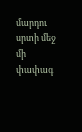մարդու սրտի մեջ մի փափագ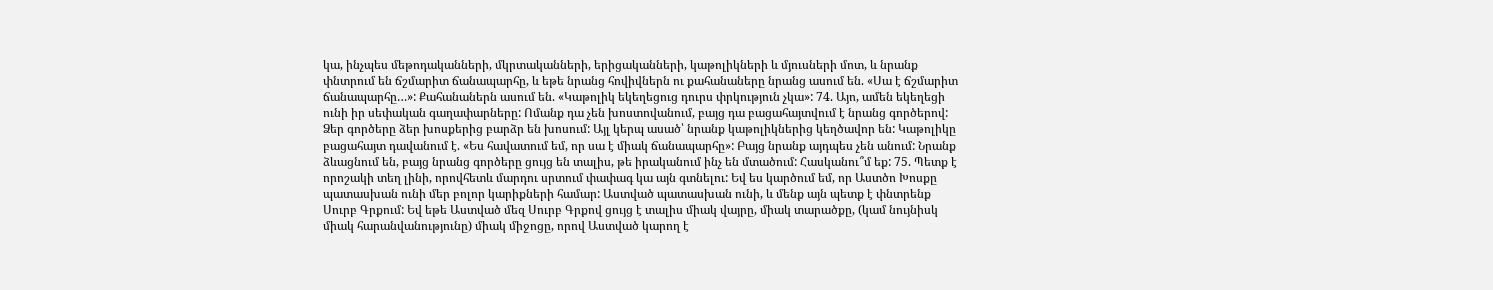կա, ինչպես մեթոդականների, մկրտականների, երիցականների, կաթոլիկների և մյուսների մոտ, և նրանք փնտրում են ճշմարիտ ճանապարհը, և եթե նրանց հովիվներն ու քահանաները նրանց ասում են. «Սա է ճշմարիտ ճանապարհը…»: Քահանաներն ասում են. «Կաթոլիկ եկեղեցուց դուրս փրկություն չկա»: 74. Այո, ամեն եկեղեցի ունի իր սեփական գաղափարները: Ոմանք դա չեն խոստովանում, բայց դա բացահայտվում է նրանց գործերով: Ձեր գործերը ձեր խոսքերից բարձր են խոսում: Այլ կերպ ասած՝ նրանք կաթոլիկներից կեղծավոր են: Կաթոլիկը բացահայտ դավանում է. «Ես հավատում եմ, որ սա է միակ ճանապարհը»: Բայց նրանք այդպես չեն անում: Նրանք ձևացնում են, բայց նրանց գործերը ցույց են տալիս, թե իրականում ինչ են մտածում: Հասկանու՞մ եք: 75. Պետք է որոշակի տեղ լինի, որովհետև մարդու սրտում փափագ կա այն գտնելու: Եվ ես կարծում եմ, որ Աստծո Խոսքը պատասխան ունի մեր բոլոր կարիքների համար: Աստված պատասխան ունի, և մենք այն պետք է փնտրենք Սուրբ Գրքում: Եվ եթե Աստված մեզ Սուրբ Գրքով ցույց է տալիս միակ վայրը, միակ տարածքը, (կամ նույնիսկ միակ հարանվանությունը) միակ միջոցը, որով Աստված կարող է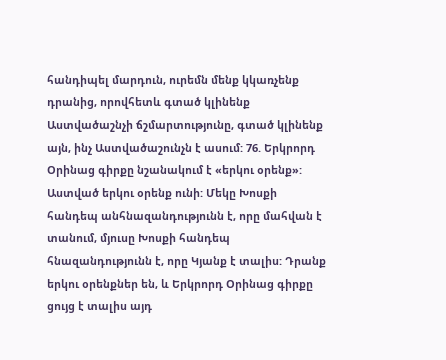հանդիպել մարդուն, ուրեմն մենք կկառչենք դրանից, որովհետև գտած կլինենք Աստվածաշնչի ճշմարտությունը, գտած կլինենք այն, ինչ Աստվածաշունչն է ասում: 76. Երկրորդ Օրինաց գիրքը նշանակում է «երկու օրենք»: Աստված երկու օրենք ունի: Մեկը Խոսքի հանդեպ անհնազանդությունն է, որը մահվան է տանում, մյուսը Խոսքի հանդեպ հնազանդությունն է, որը Կյանք է տալիս: Դրանք երկու օրենքներ են, և Երկրորդ Օրինաց գիրքը ցույց է տալիս այդ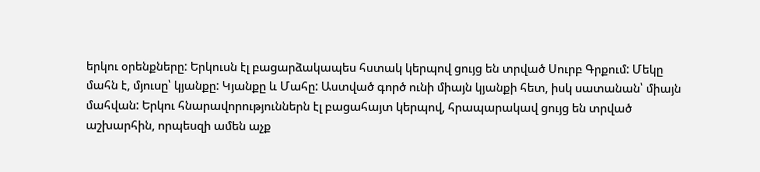երկու օրենքները: Երկուսն էլ բացարձակապես հստակ կերպով ցույց են տրված Սուրբ Գրքում: Մեկը մահն է, մյուսը՝ կյանքը: Կյանքը և Մահը: Աստված գործ ունի միայն կյանքի հետ, իսկ սատանան՝ միայն մահվան: Երկու հնարավորություններն էլ բացահայտ կերպով, հրապարակավ ցույց են տրված աշխարհին, որպեսզի ամեն աչք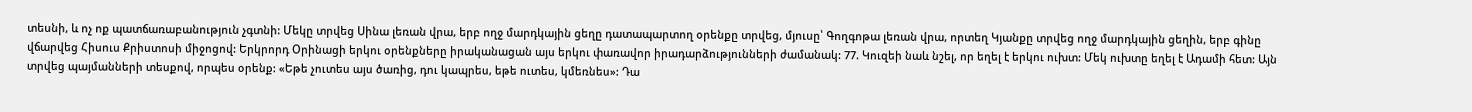տեսնի, և ոչ ոք պատճառաբանություն չգտնի: Մեկը տրվեց Սինա լեռան վրա, երբ ողջ մարդկային ցեղը դատապարտող օրենքը տրվեց, մյուսը՝ Գողգոթա լեռան վրա, որտեղ Կյանքը տրվեց ողջ մարդկային ցեղին, երբ գինը վճարվեց Հիսուս Քրիստոսի միջոցով: Երկրորդ Օրինացի երկու օրենքները իրականացան այս երկու փառավոր իրադարձությունների ժամանակ: 77. Կուզեի նաև նշել, որ եղել է երկու ուխտ: Մեկ ուխտը եղել է Ադամի հետ: Այն տրվեց պայմանների տեսքով, որպես օրենք: «Եթե չուտես այս ծառից, դու կապրես, եթե ուտես, կմեռնես»: Դա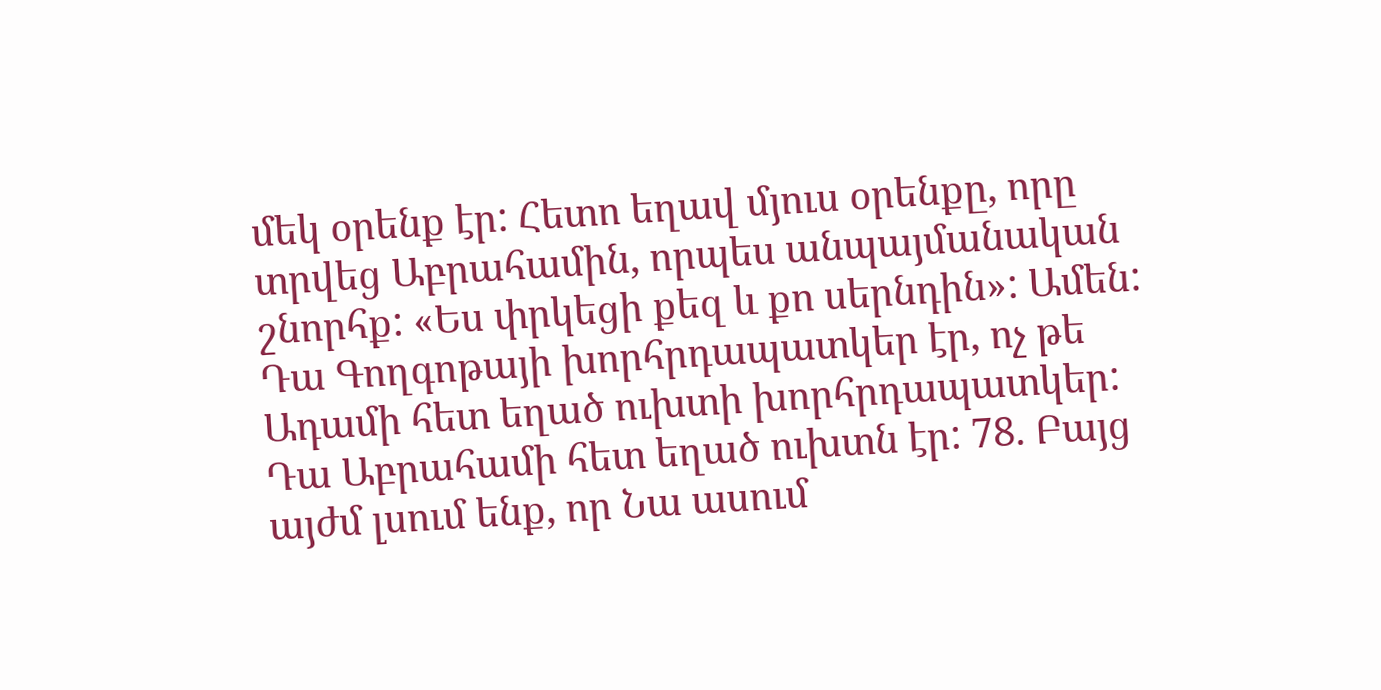մեկ օրենք էր: Հետո եղավ մյուս օրենքը, որը տրվեց Աբրահամին, որպես անպայմանական շնորհք: «Ես փրկեցի քեզ և քո սերնդին»: Ամեն: Դա Գողգոթայի խորհրդապատկեր էր, ոչ թե Ադամի հետ եղած ուխտի խորհրդապատկեր: Դա Աբրահամի հետ եղած ուխտն էր: 78. Բայց այժմ լսում ենք, որ Նա ասում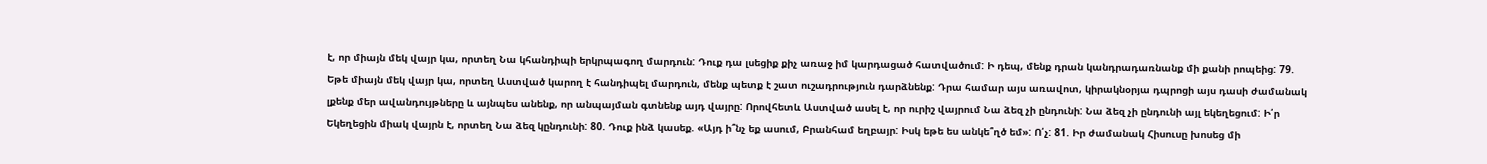է, որ միայն մեկ վայր կա, որտեղ Նա կհանդիպի երկրպագող մարդուն: Դուք դա լսեցիք քիչ առաջ իմ կարդացած հատվածում: Ի դեպ, մենք դրան կանդրադառնանք մի քանի րոպեից: 79. Եթե միայն մեկ վայր կա, որտեղ Աստված կարող է հանդիպել մարդուն, մենք պետք է շատ ուշադրություն դարձնենք: Դրա համար այս առավոտ, կիրակնօրյա դպրոցի այս դասի ժամանակ լքենք մեր ավանդույթները և այնպես անենք, որ անպայման գտնենք այդ վայրը: Որովհետև Աստված ասել է, որ ուրիշ վայրում Նա ձեզ չի ընդունի: Նա ձեզ չի ընդունի այլ եկեղեցում: Ի՛ր Եկեղեցին միակ վայրն է, որտեղ Նա ձեզ կընդունի: 80. Դուք ինձ կասեք. «Այդ ի՞նչ եք ասում, Բրանհամ եղբայր: Իսկ եթե ես անկե՞ղծ եմ»: Ո՛չ: 81. Իր ժամանակ Հիսուսը խոսեց մի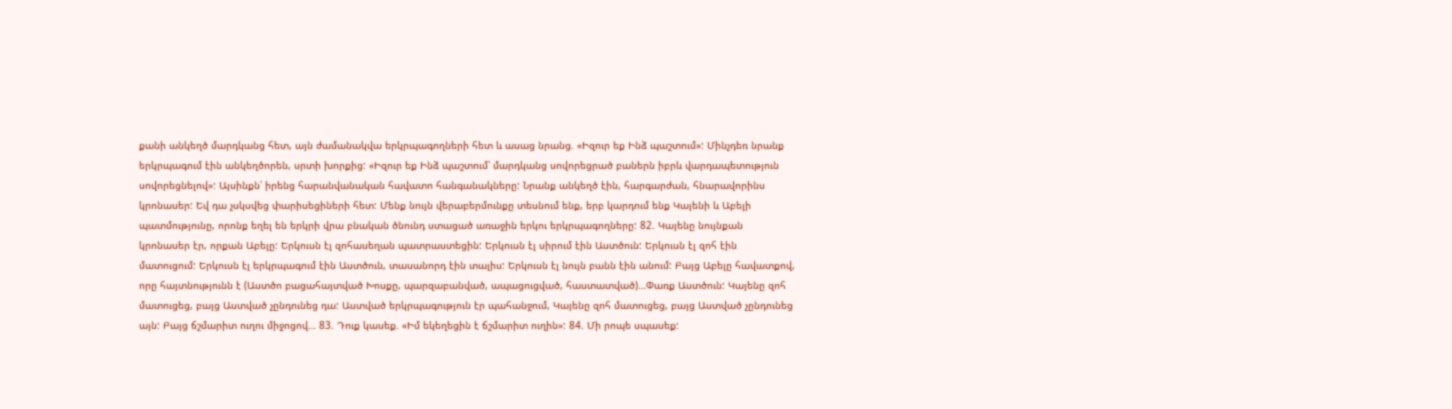քանի անկեղծ մարդկանց հետ, այն ժամանակվա երկրպագողների հետ և ասաց նրանց. «Իզուր եք Ինձ պաշտում»: Մինչդեռ նրանք երկրպագում էին անկեղծորեն, սրտի խորքից: «Իզուր եք Ինձ պաշտում՝ մարդկանց սովորեցրած բաներն իբրև վարդապետություն սովորեցնելով»: Այսինքն՝ իրենց հարանվանական հավատո հանգանակները: Նրանք անկեղծ էին, հարգարժան, հնարավորինս կրոնասեր: Եվ դա չսկսվեց փարիսեցիների հետ: Մենք նույն վերաբերմունքը տեսնում ենք, երբ կարդում ենք Կայենի և Աբելի պատմությունը, որոնք եղել են երկրի վրա բնական ծնունդ ստացած առաջին երկու երկրպագողները: 82. Կայենը նույնքան կրոնասեր էր, որքան Աբելը: Երկուսն էլ զոհասեղան պատրաստեցին: Երկուսն էլ սիրում էին Աստծուն: Երկուսն էլ զոհ էին մատուցում: Երկուսն էլ երկրպագում էին Աստծուն, տասանորդ էին տալիս: Երկուսն էլ նույն բանն էին անում: Բայց Աբելը հավատքով, որը հայտնությունն է (Աստծո բացահայտված Խոսքը, պարզաբանված, ապացուցված, հաստատված)…Փառք Աստծուն: Կայենը զոհ մատուցեց, բայց Աստված չընդունեց դա: Աստված երկրպագություն էր պահանջում, Կայենը զոհ մատուցեց, բայց Աստված չընդունեց այն: Բայց ճշմարիտ ուղու միջոցով… 83. Դուք կասեք. «Իմ եկեղեցին է ճշմարիտ ուղին»: 84. Մի րոպե սպասեք: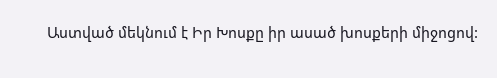Աստված մեկնում է Իր Խոսքը իր ասած խոսքերի միջոցով: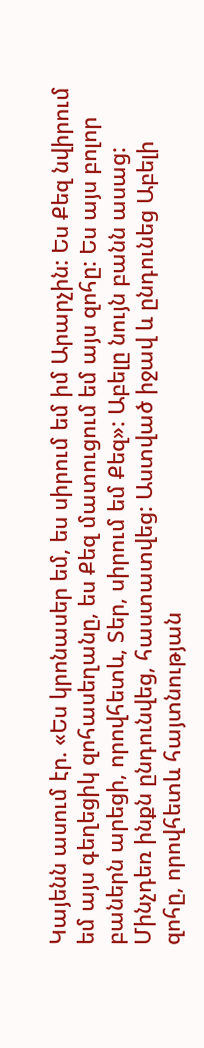Կայենն ասում էր. «Ես կրոնասեր եմ, ես սիրում եմ իմ Արարչին: Ես Քեզ նվիրում եմ այս գեղեցիկ զոհասեղանը, ես Քեզ մատուցում եմ այս զոհը: Ես այս բոլոր բաներն արեցի, որովհետև, Տեր, սիրում եմ Քեզ»: Աբելը նույն բանն ասաց: Մինչդեռ ինքն ընդունվեց, հաստատվեց: Աստված իջավ և ընդունեց Աբելի զոհը, որովհետև հայտնության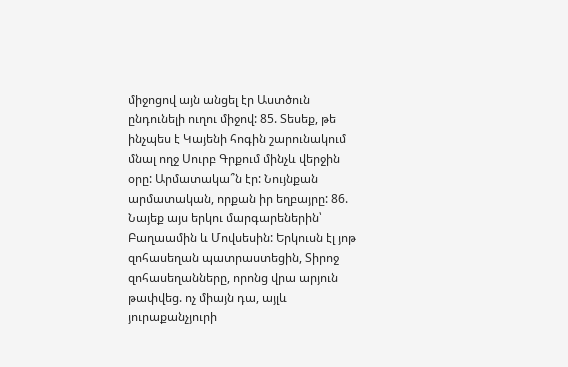միջոցով այն անցել էր Աստծուն ընդունելի ուղու միջով: 85. Տեսեք, թե ինչպես է Կայենի հոգին շարունակում մնալ ողջ Սուրբ Գրքում մինչև վերջին օրը: Արմատակա՞ն էր: Նույնքան արմատական, որքան իր եղբայրը: 86. Նայեք այս երկու մարգարեներին՝ Բաղաամին և Մովսեսին: Երկուսն էլ յոթ զոհասեղան պատրաստեցին, Տիրոջ զոհասեղանները, որոնց վրա արյուն թափվեց. ոչ միայն դա, այլև յուրաքանչյուրի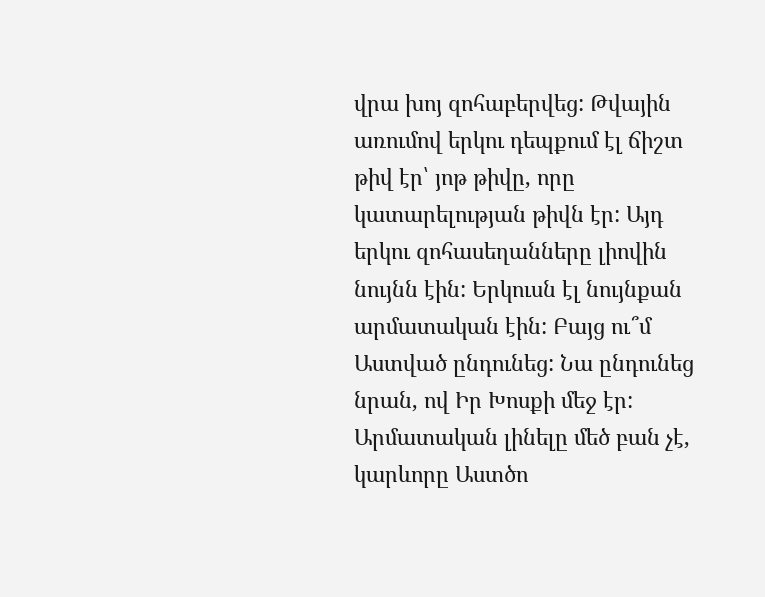վրա խոյ զոհաբերվեց: Թվային առումով երկու դեպքում էլ ճիշտ թիվ էր՝ յոթ թիվը, որը կատարելության թիվն էր: Այդ երկու զոհասեղանները լիովին նույնն էին: Երկուսն էլ նույնքան արմատական էին: Բայց ու՞մ Աստված ընդունեց: Նա ընդունեց նրան, ով Իր Խոսքի մեջ էր: Արմատական լինելը մեծ բան չէ, կարևորը Աստծո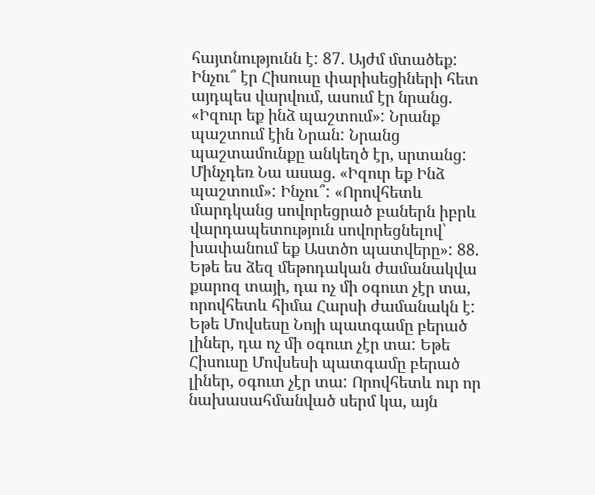հայտնությունն է: 87. Այժմ մտածեք: Ինչու՞ էր Հիսուսը փարիսեցիների հետ այդպես վարվում, ասում էր նրանց. «Իզուր եք ինձ պաշտում»: Նրանք պաշտում էին Նրան: Նրանց պաշտամունքը անկեղծ էր, սրտանց: Մինչդեռ Նա ասաց. «Իզուր եք Ինձ պաշտում»: Ինչու՞: «Որովհետև մարդկանց սովորեցրած բաներն իբրև վարդապետություն սովորեցնելով՝ խափանում եք Աստծո պատվերը»: 88. Եթե ես ձեզ մեթոդական ժամանակվա քարոզ տայի, դա ոչ մի օգուտ չէր տա, որովհետև հիմա Հարսի ժամանակն է: Եթե Մովսեսը Նոյի պատգամը բերած լիներ, դա ոչ մի օգուտ չէր տա: Եթե Հիսուսը Մովսեսի պատգամը բերած լիներ, օգուտ չէր տա: Որովհետև ուր որ նախասահմանված սերմ կա, այն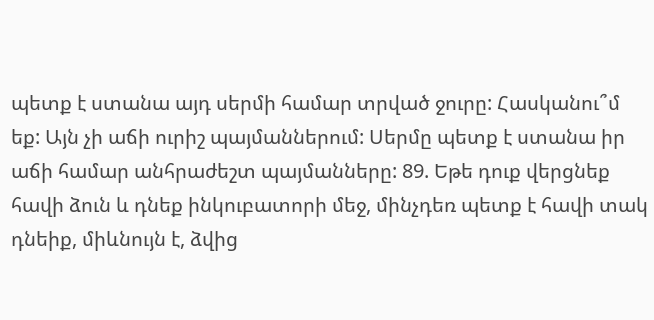պետք է ստանա այդ սերմի համար տրված ջուրը: Հասկանու՞մ եք: Այն չի աճի ուրիշ պայմաններում: Սերմը պետք է ստանա իր աճի համար անհրաժեշտ պայմանները: 89. Եթե դուք վերցնեք հավի ձուն և դնեք ինկուբատորի մեջ, մինչդեռ պետք է հավի տակ դնեիք, միևնույն է, ձվից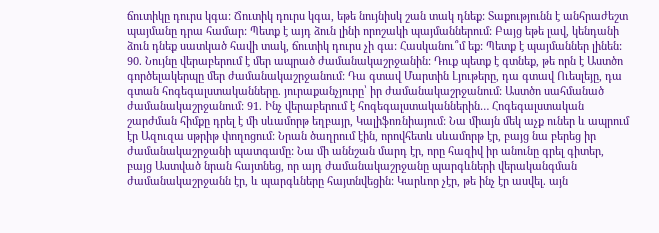ճուտիկը դուրս կգա: Ճուտիկ դուրս կգա, եթե նույնիսկ շան տակ դնեք: Տաքությունն է անհրաժեշտ պայմանը դրա համար: Պետք է այդ ձուն լինի որոշակի պայմաններում: Բայց եթե լավ, կենդանի ձուն դնեք սատկած հավի տակ, ճուտիկ դուրս չի գա: Հասկանու՞մ եք: Պետք է պայմաններ լինեն: 90. Նույնը վերաբերում է մեր ապրած ժամանակաշրջանին: Դուք պետք է գտնեք, թե որն է Աստծո գործելակերպը մեր ժամանակաշրջանում: Դա գտավ Մարտին Լյութերը, դա գտավ Ուեսլեյը, դա գտան հոգեգալստականները. յուրաքանչյուրը՝ իր ժամանակաշրջանում: Աստծո սահմանած ժամանակաշրջանում: 91. Ինչ վերաբերում է հոգեգալստականներին… Հոգեգալստական շարժման հիմքը դրել է մի սևամորթ եղբայր, Կալիֆոռնիայում: Նա միայն մեկ աչք ուներ և ապրում էր Ազուզա սթրիթ փողոցում: Նրան ծաղրում էին, որովհետև սևամորթ էր, բայց նա բերեց իր ժամանակաշրջանի պատգամը: Նա մի աննշան մարդ էր, որը հազիվ իր անունը գրել գիտեր, բայց Աստված նրան հայտնեց, որ այդ ժամանակաշրջանը պարգևների վերականգման ժամանակաշրջանն էր, և պարգևները հայտնվեցին: Կարևոր չէր, թե ինչ էր ասվել. այն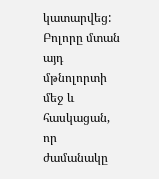կատարվեց: Բոլորը մտան այդ մթնոլորտի մեջ և հասկացան, որ ժամանակը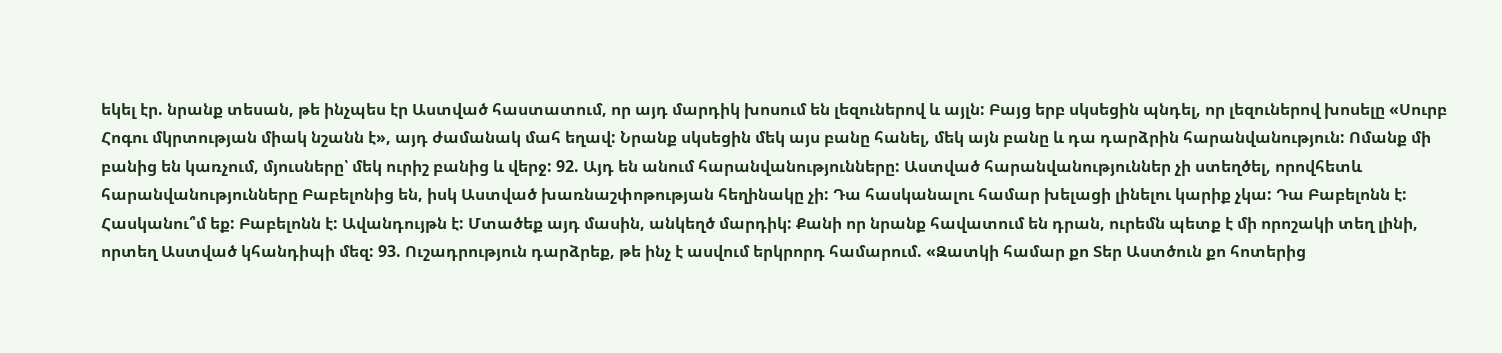եկել էր. նրանք տեսան, թե ինչպես էր Աստված հաստատում, որ այդ մարդիկ խոսում են լեզուներով և այլն: Բայց երբ սկսեցին պնդել, որ լեզուներով խոսելը «Սուրբ Հոգու մկրտության միակ նշանն է», այդ ժամանակ մահ եղավ: Նրանք սկսեցին մեկ այս բանը հանել, մեկ այն բանը և դա դարձրին հարանվանություն: Ոմանք մի բանից են կառչում, մյուսները՝ մեկ ուրիշ բանից և վերջ: 92. Այդ են անում հարանվանությունները: Աստված հարանվանություններ չի ստեղծել, որովհետև հարանվանությունները Բաբելոնից են, իսկ Աստված խառնաշփոթության հեղինակը չի: Դա հասկանալու համար խելացի լինելու կարիք չկա: Դա Բաբելոնն է: Հասկանու՞մ եք: Բաբելոնն է: Ավանդույթն է: Մտածեք այդ մասին, անկեղծ մարդիկ: Քանի որ նրանք հավատում են դրան, ուրեմն պետք է մի որոշակի տեղ լինի, որտեղ Աստված կհանդիպի մեզ: 93. Ուշադրություն դարձրեք, թե ինչ է ասվում երկրորդ համարում. «Զատկի համար քո Տեր Աստծուն քո հոտերից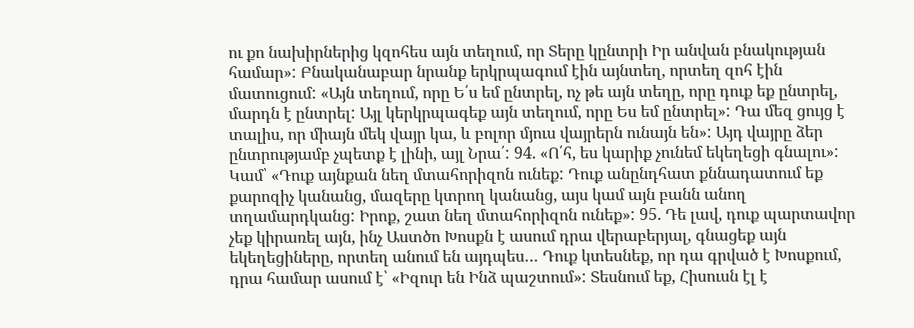ու քո նախիրներից կզոհես այն տեղում, որ Տերը կընտրի Իր անվան բնակության համար»: Բնականաբար նրանք երկրպագում էին այնտեղ, որտեղ զոհ էին մատուցում: «Այն տեղում, որը Ե՛ս եմ ընտրել, ոչ թե այն տեղը, որը դուք եք ընտրել, մարդն է ընտրել: Այլ կերկրպագեք այն տեղում, որը Ես եմ ընտրել»: Դա մեզ ցույց է տալիս, որ միայն մեկ վայր կա, և բոլոր մյուս վայրերն ունայն են»: Այդ վայրը ձեր ընտրությամբ չպետք է լինի, այլ Նրա՛: 94. «Ո՛հ, ես կարիք չունեմ եկեղեցի գնալու»: Կամ՝ «Դուք այնքան նեղ մտահորիզոն ունեք: Դուք անընդհատ քննադատում եք քարոզիչ կանանց, մազերը կտրող կանանց, այս կամ այն բանն անող տղամարդկանց: Իրոք, շատ նեղ մտահորիզոն ունեք»: 95. Դե լավ, դուք պարտավոր չեք կիրառել այն, ինչ Աստծո Խոսքն է ասում դրա վերաբերյալ, գնացեք այն եկեղեցիները, որտեղ անում են այդպես… Դուք կտեսնեք, որ դա գրված է Խոսքում, դրա համար ասում է՝ «Իզուր են Ինձ պաշտում»: Տեսնում եք, Հիսուսն էլ է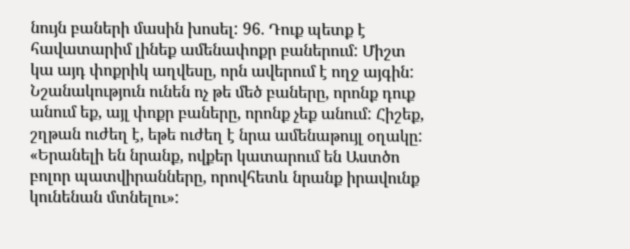նույն բաների մասին խոսել: 96. Դուք պետք է հավատարիմ լինեք ամենափոքր բաներում: Միշտ կա այդ փոքրիկ աղվեսը, որն ավերում է ողջ այգին: Նշանակություն ունեն ոչ թե մեծ բաները, որոնք դուք անում եք, այլ փոքր բաները, որոնք չեք անում: Հիշեք, շղթան ուժեղ է, եթե ուժեղ է նրա ամենաթույլ օղակը: «Երանելի են նրանք, ովքեր կատարում են Աստծո բոլոր պատվիրանները, որովհետև նրանք իրավունք կունենան մտնելու»: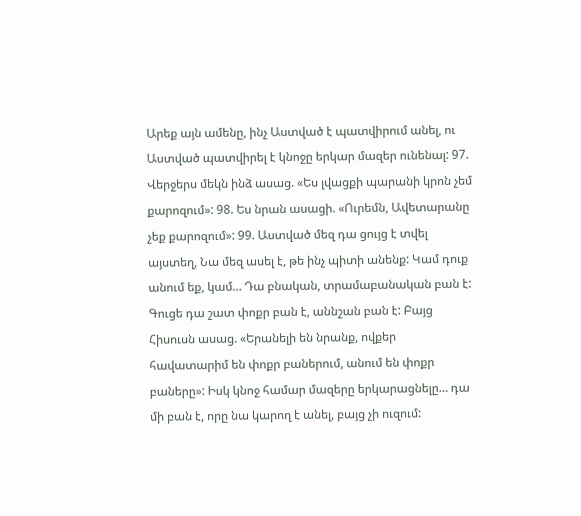Արեք այն ամենը, ինչ Աստված է պատվիրում անել, ու Աստված պատվիրել է կնոջը երկար մազեր ունենալ: 97. Վերջերս մեկն ինձ ասաց. «Ես լվացքի պարանի կրոն չեմ քարոզում»: 98. Ես նրան ասացի. «Ուրեմն, Ավետարանը չեք քարոզում»: 99. Աստված մեզ դա ցույց է տվել այստեղ, Նա մեզ ասել է, թե ինչ պիտի անենք: Կամ դուք անում եք, կամ… Դա բնական, տրամաբանական բան է: Գուցե դա շատ փոքր բան է, աննշան բան է: Բայց Հիսուսն ասաց. «Երանելի են նրանք, ովքեր հավատարիմ են փոքր բաներում, անում են փոքր բաները»: Իսկ կնոջ համար մազերը երկարացնելը… դա մի բան է, որը նա կարող է անել, բայց չի ուզում: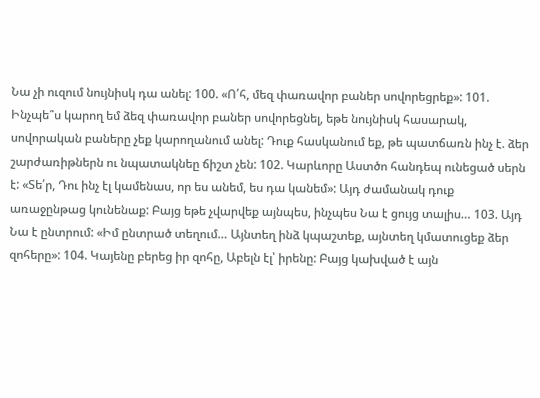Նա չի ուզում նույնիսկ դա անել: 100. «Ո՛հ, մեզ փառավոր բաներ սովորեցրեք»: 101. Ինչպե՞ս կարող եմ ձեզ փառավոր բաներ սովորեցնել, եթե նույնիսկ հասարակ, սովորական բաները չեք կարողանում անել: Դուք հասկանում եք, թե պատճառն ինչ է. ձեր շարժառիթներն ու նպատակնեը ճիշտ չեն: 102. Կարևորը Աստծո հանդեպ ունեցած սերն է: «Տե՛ր, Դու ինչ էլ կամենաս, որ ես անեմ, ես դա կանեմ»: Այդ ժամանակ դուք առաջընթաց կունենաք: Բայց եթե չվարվեք այնպես, ինչպես Նա է ցույց տալիս… 103. Այդ Նա է ընտրում: «Իմ ընտրած տեղում… Այնտեղ ինձ կպաշտեք, այնտեղ կմատուցեք ձեր զոհերը»: 104. Կայենը բերեց իր զոհը, Աբելն էլ՝ իրենը: Բայց կախված է այն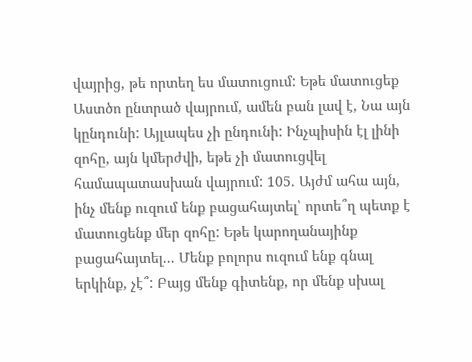վայրից, թե որտեղ ես մատուցում: Եթե մատուցեք Աստծո ընտրած վայրում, ամեն բան լավ է, Նա այն կընդունի: Այլապես չի ընդունի: Ինչպիսին էլ լինի զոհը, այն կմերժվի, եթե չի մատուցվել համապատասխան վայրում: 105. Այժմ ահա այն, ինչ մենք ուզում ենք բացահայտել՝ որտե՞ղ պետք է մատուցենք մեր զոհը: Եթե կարողանայինք բացահայտել... Մենք բոլորս ուզում ենք գնալ երկինք, չէ՞: Բայց մենք գիտենք, որ մենք սխալ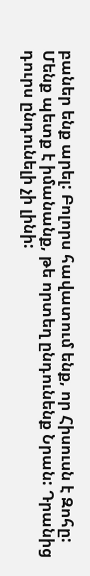բաներ ենք արել: Բոլորս հավատում ենք, որ Հիսուսն է Զոհը: Մենք պետք է իմանանք, թե որտեղ ընդունենք Նրան: Դրանից դուրս ընդունելի չի լինի: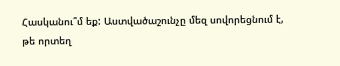Հասկանու՞մ եք: Աստվածաշունչը մեզ սովորեցնում է, թե որտեղ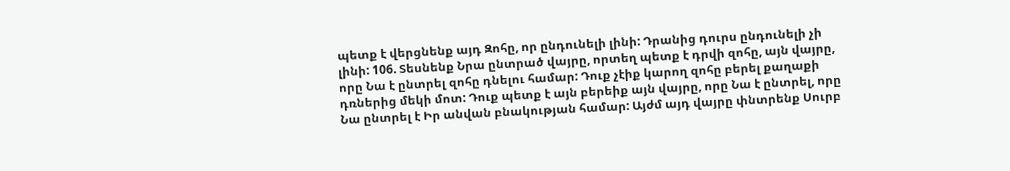պետք է վերցնենք այդ Զոհը, որ ընդունելի լինի: Դրանից դուրս ընդունելի չի լինի: 106. Տեսնենք Նրա ընտրած վայրը, որտեղ պետք է դրվի զոհը, այն վայրը, որը Նա է ընտրել զոհը դնելու համար: Դուք չէիք կարող զոհը բերել քաղաքի դռներից մեկի մոտ: Դուք պետք է այն բերեիք այն վայրը, որը Նա է ընտրել, որը Նա ընտրել է Իր անվան բնակության համար: Այժմ այդ վայրը փնտրենք Սուրբ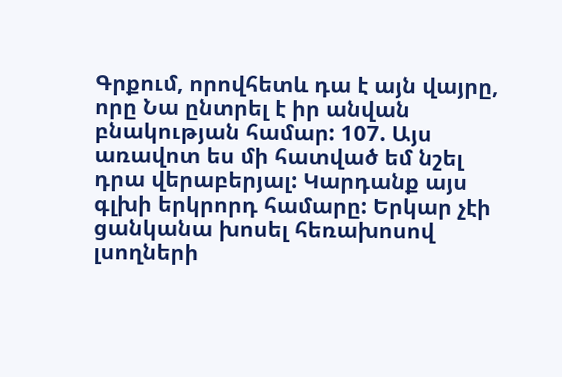Գրքում, որովհետև դա է այն վայրը, որը Նա ընտրել է իր անվան բնակության համար: 107. Այս առավոտ ես մի հատված եմ նշել դրա վերաբերյալ: Կարդանք այս գլխի երկրորդ համարը: Երկար չէի ցանկանա խոսել հեռախոսով լսողների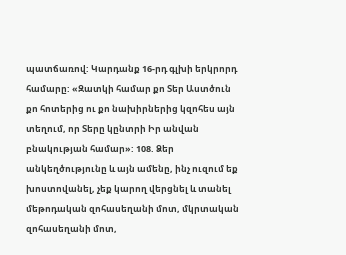պատճառով: Կարդանք 16-րդ գլխի երկրորդ համարը: «Զատկի համար քո Տեր Աստծուն քո հոտերից ու քո նախիրներից կզոհես այն տեղում, որ Տերը կընտրի Իր անվան բնակության համար»: 108. Ձեր անկեղծությունը և այն ամենը, ինչ ուզում եք խոստովանել, չեք կարող վերցնել և տանել մեթոդական զոհասեղանի մոտ, մկրտական զոհասեղանի մոտ,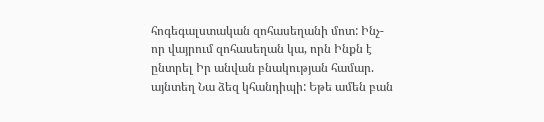հոգեգալստական զոհասեղանի մոտ: Ինչ-որ վայրում զոհասեղան կա, որն Ինքն է ընտրել Իր անվան բնակության համար. այնտեղ Նա ձեզ կհանդիպի: Եթե ամեն բան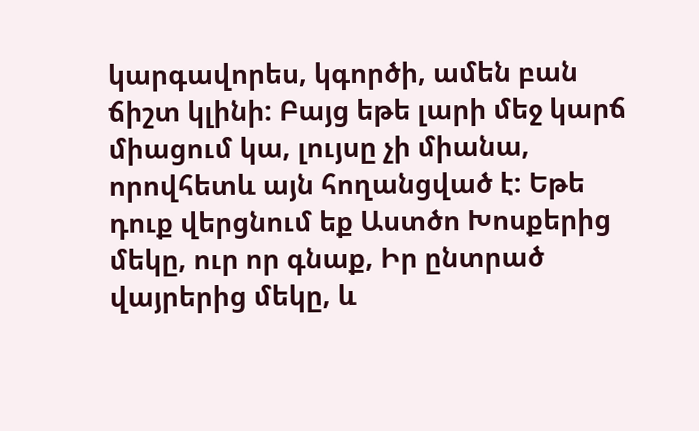կարգավորես, կգործի, ամեն բան ճիշտ կլինի: Բայց եթե լարի մեջ կարճ միացում կա, լույսը չի միանա, որովհետև այն հողանցված է: Եթե դուք վերցնում եք Աստծո Խոսքերից մեկը, ուր որ գնաք, Իր ընտրած վայրերից մեկը, և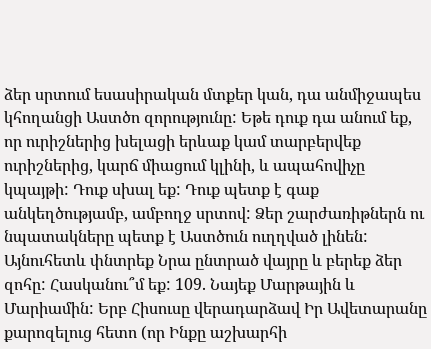ձեր սրտում եսասիրական մտքեր կան, դա անմիջապես կհողանցի Աստծո զորությունը: Եթե դուք դա անում եք, որ ուրիշներից խելացի երևաք կամ տարբերվեք ուրիշներից, կարճ միացում կլինի, և ապահովիչը կպայթի: Դուք սխալ եք: Դուք պետք է գաք անկեղծությամբ, ամբողջ սրտով: Ձեր շարժառիթներն ու նպատակները պետք է Աստծուն ուղղված լինեն: Այնուհետև փնտրեք Նրա ընտրած վայրը և բերեք ձեր զոհը: Հասկանու՞մ եք: 109. Նայեք Մարթային և Մարիամին: Երբ Հիսուսը վերադարձավ Իր Ավետարանը քարոզելուց հետո (որ Ինքը աշխարհի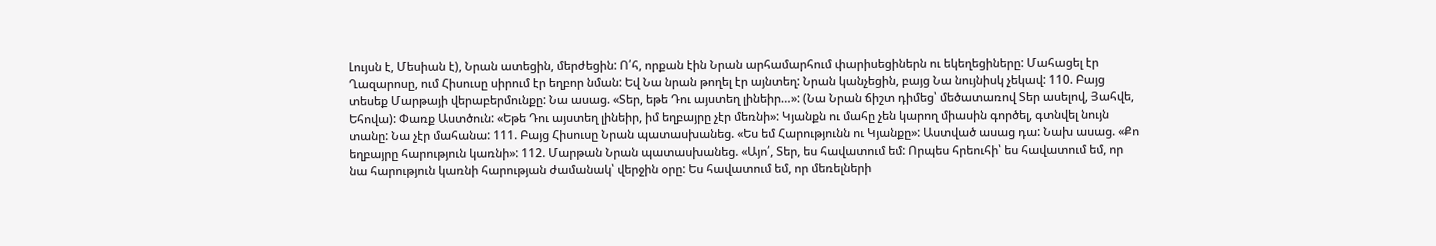Լույսն է, Մեսիան է), Նրան ատեցին, մերժեցին: Ո՛հ, որքան էին Նրան արհամարհում փարիսեցիներն ու եկեղեցիները: Մահացել էր Ղազարոսը, ում Հիսուսը սիրում էր եղբոր նման: Եվ Նա նրան թողել էր այնտեղ: Նրան կանչեցին, բայց Նա նույնիսկ չեկավ: 110. Բայց տեսեք Մարթայի վերաբերմունքը: Նա ասաց. «Տեր, եթե Դու այստեղ լինեիր…»: (Նա Նրան ճիշտ դիմեց՝ մեծատառով Տեր ասելով, Յահվե, Եհովա): Փառք Աստծուն: «Եթե Դու այստեղ լինեիր, իմ եղբայրը չէր մեռնի»: Կյանքն ու մահը չեն կարող միասին գործել, գտնվել նույն տանը: Նա չէր մահանա: 111. Բայց Հիսուսը Նրան պատասխանեց. «Ես եմ Հարությունն ու Կյանքը»: Աստված ասաց դա: Նախ ասաց. «Քո եղբայրը հարություն կառնի»: 112. Մարթան Նրան պատասխանեց. «Այո՛, Տեր, ես հավատում եմ: Որպես հրեուհի՝ ես հավատում եմ, որ նա հարություն կառնի հարության ժամանակ՝ վերջին օրը: Ես հավատում եմ, որ մեռելների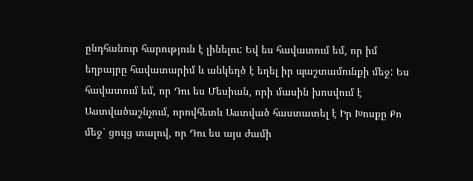ընդհանուր հարություն է լինելու: Եվ ես հավատում եմ, որ իմ եղբայրը հավատարիմ և անկեղծ է եղել իր պաշտամունքի մեջ: Ես հավատում եմ, որ Դու ես Մեսիան, որի մասին խոսվում է Աստվածաշնչում, որովհետև Աստված հաստատել է Իր Խոսքը Քո մեջ՝ ցույց տալով, որ Դու ես այս ժամի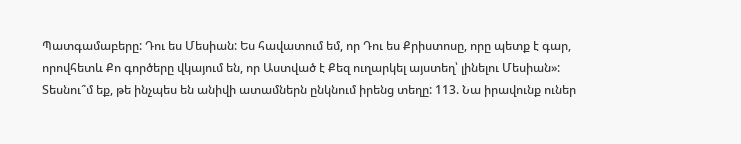Պատգամաբերը: Դու ես Մեսիան: Ես հավատում եմ, որ Դու ես Քրիստոսը, որը պետք է գար, որովհետև Քո գործերը վկայում են, որ Աստված է Քեզ ուղարկել այստեղ՝ լինելու Մեսիան»: Տեսնու՞մ եք, թե ինչպես են անիվի ատամներն ընկնում իրենց տեղը: 113. Նա իրավունք ուներ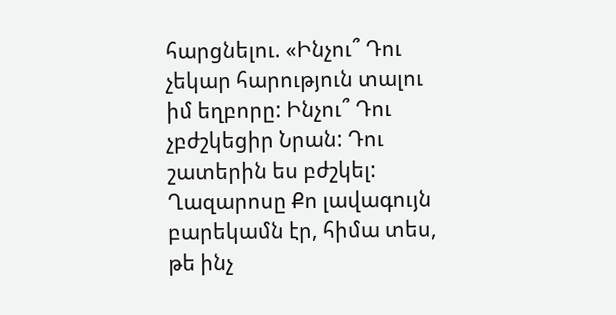հարցնելու. «Ինչու՞ Դու չեկար հարություն տալու իմ եղբորը: Ինչու՞ Դու չբժշկեցիր Նրան: Դու շատերին ես բժշկել: Ղազարոսը Քո լավագույն բարեկամն էր, հիմա տես, թե ինչ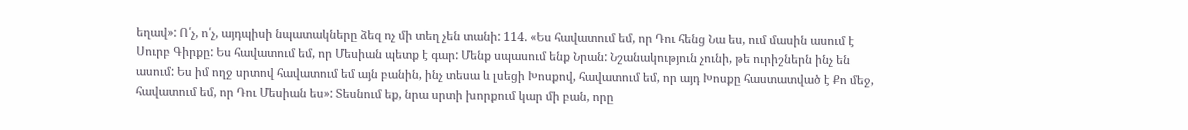եղավ»: Ո՛չ, ո՛չ, այդպիսի նպատակները ձեզ ոչ մի տեղ չեն տանի: 114. «Ես հավատում եմ, որ Դու հենց Նա ես, ում մասին ասում է Սուրբ Գիրքը: Ես հավատում եմ, որ Մեսիան պետք է գար: Մենք սպասում ենք Նրան: Նշանակություն չունի, թե ուրիշներն ինչ են ասում: Ես իմ ողջ սրտով հավատում եմ այն բանին, ինչ տեսա և լսեցի Խոսքով, հավատում եմ, որ այդ Խոսքը հաստատված է Քո մեջ, հավատում եմ, որ Դու Մեսիան ես»: Տեսնում եք, նրա սրտի խորքում կար մի բան, որը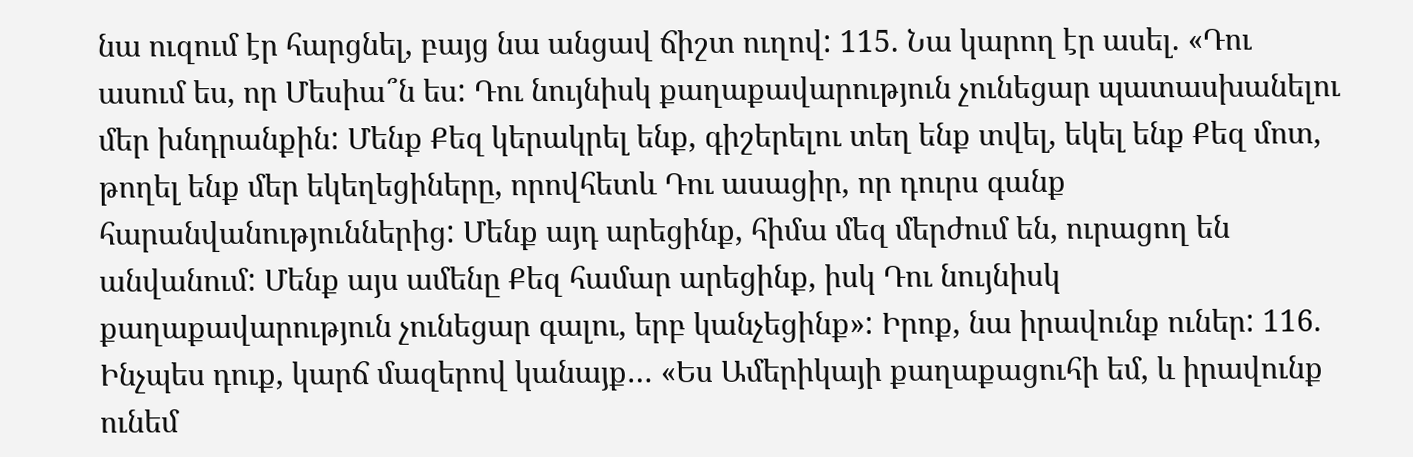նա ուզում էր հարցնել, բայց նա անցավ ճիշտ ուղով: 115. Նա կարող էր ասել. «Դու ասում ես, որ Մեսիա՞ն ես: Դու նույնիսկ քաղաքավարություն չունեցար պատասխանելու մեր խնդրանքին: Մենք Քեզ կերակրել ենք, գիշերելու տեղ ենք տվել, եկել ենք Քեզ մոտ, թողել ենք մեր եկեղեցիները, որովհետև Դու ասացիր, որ դուրս գանք հարանվանություններից: Մենք այդ արեցինք, հիմա մեզ մերժում են, ուրացող են անվանում: Մենք այս ամենը Քեզ համար արեցինք, իսկ Դու նույնիսկ քաղաքավարություն չունեցար գալու, երբ կանչեցինք»: Իրոք, նա իրավունք ուներ: 116. Ինչպես դուք, կարճ մազերով կանայք… «Ես Ամերիկայի քաղաքացուհի եմ, և իրավունք ունեմ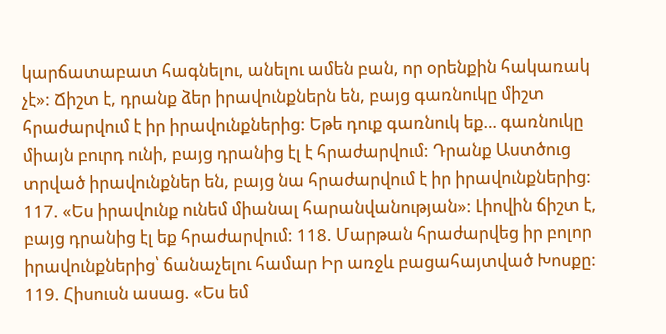կարճատաբատ հագնելու, անելու ամեն բան, որ օրենքին հակառակ չէ»: Ճիշտ է, դրանք ձեր իրավունքներն են, բայց գառնուկը միշտ հրաժարվում է իր իրավունքներից: Եթե դուք գառնուկ եք… գառնուկը միայն բուրդ ունի, բայց դրանից էլ է հրաժարվում: Դրանք Աստծուց տրված իրավունքներ են, բայց նա հրաժարվում է իր իրավունքներից: 117. «Ես իրավունք ունեմ միանալ հարանվանության»: Լիովին ճիշտ է, բայց դրանից էլ եք հրաժարվում: 118. Մարթան հրաժարվեց իր բոլոր իրավունքներից՝ ճանաչելու համար Իր առջև բացահայտված Խոսքը: 119. Հիսուսն ասաց. «Ես եմ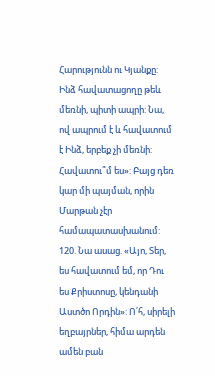Հարությունն ու Կյանքը: Ինձ հավատացողը թեև մեռնի, պիտի ապրի: Նա, ով ապրում է և հավատում է Ինձ, երբեք չի մեռնի: Հավատու՞մ ես»: Բայց դեռ կար մի պայման, որին Մարթան չէր համապատասխանում: 120. Նա ասաց. «Այո, Տեր, ես հավատում եմ, որ Դու ես Քրիստոսը, կենդանի Աստծո Որդին»: Ո՛հ, սիրելի եղբայրներ, հիմա արդեն ամեն բան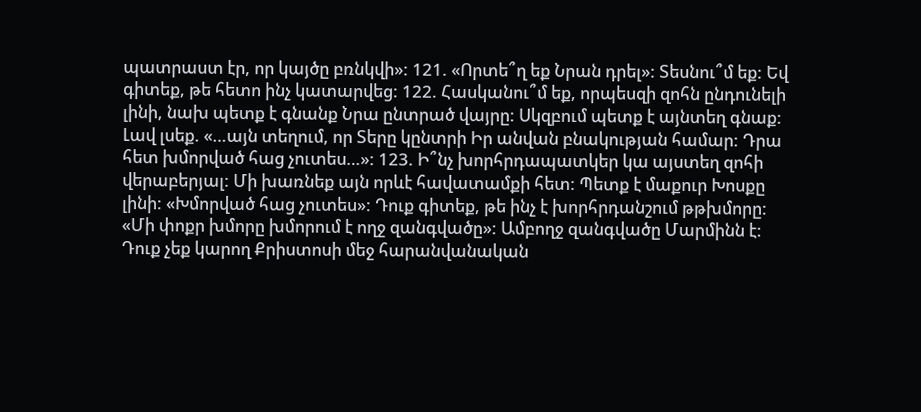պատրաստ էր, որ կայծը բռնկվի»: 121. «Որտե՞ղ եք Նրան դրել»: Տեսնու՞մ եք: Եվ գիտեք, թե հետո ինչ կատարվեց: 122. Հասկանու՞մ եք, որպեսզի զոհն ընդունելի լինի, նախ պետք է գնանք Նրա ընտրած վայրը: Սկզբում պետք է այնտեղ գնաք: Լավ լսեք. «…այն տեղում, որ Տերը կընտրի Իր անվան բնակության համար: Դրա հետ խմորված հաց չուտես…»: 123. Ի՞նչ խորհրդապատկեր կա այստեղ զոհի վերաբերյալ: Մի խառնեք այն որևէ հավատամքի հետ: Պետք է մաքուր Խոսքը լինի: «Խմորված հաց չուտես»: Դուք գիտեք, թե ինչ է խորհրդանշում թթխմորը: «Մի փոքր խմորը խմորում է ողջ զանգվածը»: Ամբողջ զանգվածը Մարմինն է: Դուք չեք կարող Քրիստոսի մեջ հարանվանական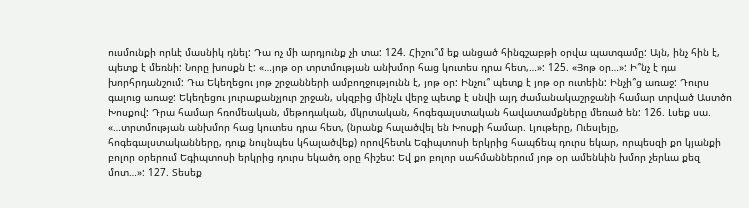ուսմունքի որևէ մասնիկ դնել: Դա ոչ մի արդյունք չի տա: 124. Հիշու՞մ եք անցած հինգշաբթի օրվա պատգամը: Այն, ինչ հին է, պետք է մեռնի: Նորը խոսքն է: «…յոթ օր տրտմության անխմոր հաց կուտես դրա հետ,…»: 125. «Յոթ օր…»: Ի՞նչ է դա խորհրդանշում: Դա Եկեղեցու յոթ շրջանների ամբողջությունն է, յոթ օր: Ինչու՞ պետք է յոթ օր ուտեին: Ինչի՞ց առաջ: Դուրս գալուց առաջ: Եկեղեցու յուրաքանչյուր շրջան, սկզբից մինչև վերջ պետք է սնվի այդ ժամանակաշրջանի համար տրված Աստծո Խոսքով: Դրա համար հռոմեական, մեթոդական, մկրտական, հոգեգալստական հավատամքները մեռած են: 126. Լսեք սա. «…տրտմության անխմոր հաց կուտես դրա հետ, (նրանք հալածվել են Խոսքի համար. Լյութերը, Ուեսլեյը, հոգեգալստականները, դուք նույնպես կհալածվեք) որովհետև Եգիպտոսի երկրից հապճեպ դուրս եկար, որպեսզի քո կյանքի բոլոր օրերում Եգիպտոսի երկրից դուրս եկածդ օրը հիշես: Եվ քո բոլոր սահմաններում յոթ օր ամենևին խմոր չերևա քեզ մոտ…»: 127. Տեսեք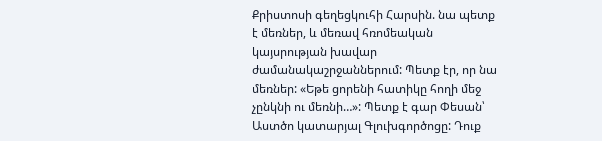Քրիստոսի գեղեցկուհի Հարսին. նա պետք է մեռներ, և մեռավ հռոմեական կայսրության խավար ժամանակաշրջաններում: Պետք էր, որ նա մեռներ: «Եթե ցորենի հատիկը հողի մեջ չընկնի ու մեռնի…»: Պետք է գար Փեսան՝ Աստծո կատարյալ Գլուխգործոցը: Դուք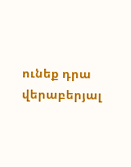ունեք դրա վերաբերյալ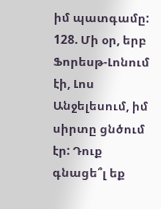իմ պատգամը: 128. Մի օր, երբ Ֆորեսթ-Լոնում էի, Լոս Անջելեսում, իմ սիրտը ցնծում էր: Դուք գնացե՞լ եք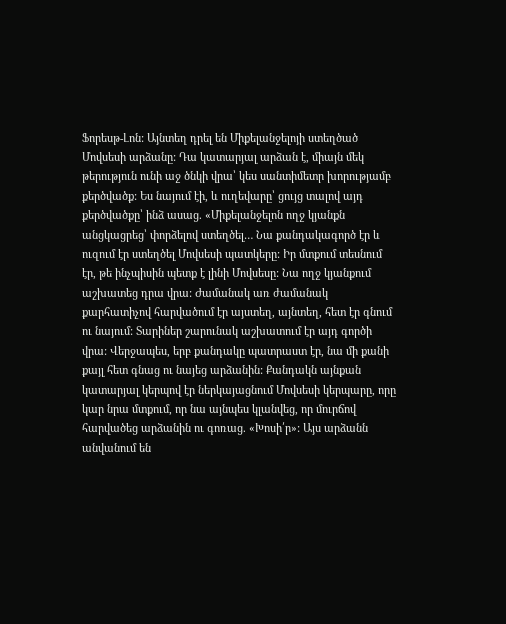Ֆորեսթ-Լոն: Այնտեղ դրել են Միքելանջելոյի ստեղծած Մովսեսի արձանը: Դա կատարյալ արձան է, միայն մեկ թերություն ունի աջ ծնկի վրա՝ կես սանտիմետր խորությամբ քերծվածք: Ես նայում էի, և ուղեվարը՝ ցույց տալով այդ քերծվածքը՝ ինձ ասաց. «Միքելանջելոն ողջ կյանքն անցկացրեց՝ փորձելով ստեղծել… Նա քանդակագործ էր և ուզում էր ստեղծել Մովսեսի պատկերը: Իր մտքում տեսնում էր, թե ինչպիսին պետք է լինի Մովսեսը: Նա ողջ կյանքում աշխատեց դրա վրա: Ժամանակ առ ժամանակ քարհատիչով հարվածում էր այստեղ, այնտեղ, հետ էր գնում ու նայում: Տարիներ շարունակ աշխատում էր այդ գործի վրա: Վերջապես, երբ քանդակը պատրաստ էր, նա մի քանի քայլ հետ գնաց ու նայեց արձանին: Քանդակն այնքան կատարյալ կերպով էր ներկայացնում Մովսեսի կերպարը, որը կար նրա մտքում, որ նա այնպես կլանվեց, որ մուրճով հարվածեց արձանին ու գոռաց. «Խոսի՛ր»: Այս արձանն անվանում են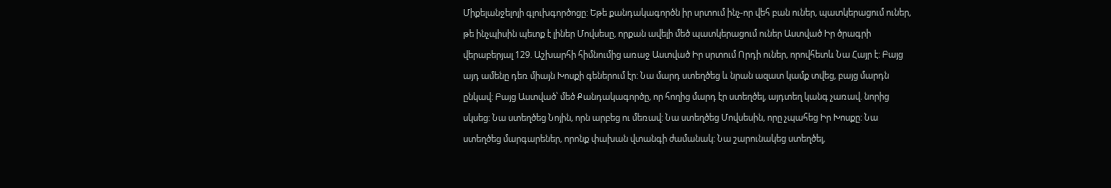Միքելանջելոյի գլուխգործոցը: Եթե քանդակագործն իր սրտում ինչ-որ վեհ բան ուներ, պատկերացում ուներ, թե ինչպիսին պետք է լիներ Մովսեսը, որքան ավելի մեծ պատկերացում ուներ Աստված Իր ծրագրի վերաբերյալ 129. Աշխարհի հիմնումից առաջ Աստված Իր սրտում Որդի ուներ, որովհետև Նա Հայր է: Բայց այդ ամենը դեռ միայն Խոսքի գեներում էր: Նա մարդ ստեղծեց և նրան ազատ կամք տվեց, բայց մարդն ընկավ: Բայց Աստված՝ մեծ Քանդակագործը, որ հողից մարդ էր ստեղծել, այդտեղ կանգ չառավ. նորից սկսեց: Նա ստեղծեց Նոյին, որն արբեց ու մեռավ: Նա ստեղծեց Մովսեսին, որը չպահեց Իր Խոսքը: Նա ստեղծեց մարգարեներ, որոնք փախան վտանգի ժամանակ: Նա շարունակեց ստեղծել,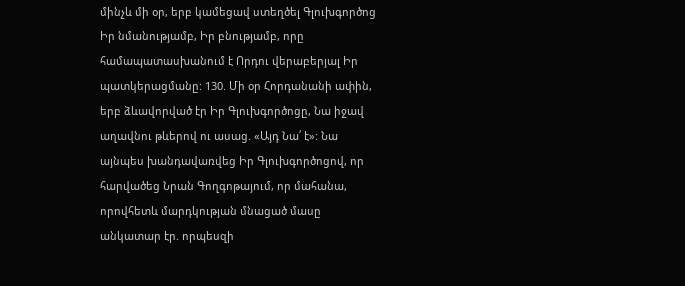մինչև մի օր, երբ կամեցավ ստեղծել Գլուխգործոց Իր նմանությամբ, Իր բնությամբ, որը համապատասխանում է Որդու վերաբերյալ Իր պատկերացմանը: 130. Մի օր Հորդանանի ափին, երբ ձևավորված էր Իր Գլուխգործոցը, Նա իջավ աղավնու թևերով ու ասաց. «Այդ Նա՛ է»: Նա այնպես խանդավառվեց Իր Գլուխգործոցով, որ հարվածեց Նրան Գողգոթայում, որ մահանա, որովհետև մարդկության մնացած մասը անկատար էր. որպեսզի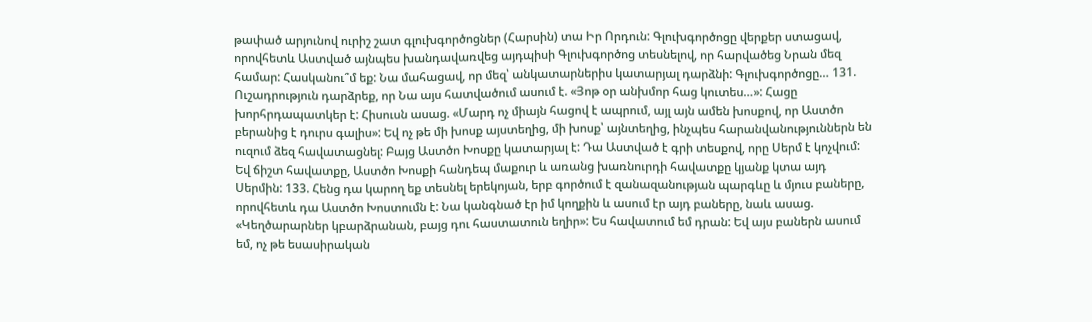թափած արյունով ուրիշ շատ գլուխգործոցներ (Հարսին) տա Իր Որդուն: Գլուխգործոցը վերքեր ստացավ, որովհետև Աստված այնպես խանդավառվեց այդպիսի Գլուխգործոց տեսնելով, որ հարվածեց Նրան մեզ համար: Հասկանու՞մ եք: Նա մահացավ, որ մեզ՝ անկատարներիս կատարյալ դարձնի: Գլուխգործոցը… 131. Ուշադրություն դարձրեք, որ Նա այս հատվածում ասում է. «Յոթ օր անխմոր հաց կուտես…»: Հացը խորհրդապատկեր է: Հիսուսն ասաց. «Մարդ ոչ միայն հացով է ապրում, այլ այն ամեն խոսքով, որ Աստծո բերանից է դուրս գալիս»: Եվ ոչ թե մի խոսք այստեղից, մի խոսք՝ այնտեղից, ինչպես հարանվանություններն են ուզում ձեզ հավատացնել: Բայց Աստծո Խոսքը կատարյալ է: Դա Աստված է գրի տեսքով, որը Սերմ է կոչվում: Եվ ճիշտ հավատքը, Աստծո Խոսքի հանդեպ մաքուր և առանց խառնուրդի հավատքը կյանք կտա այդ Սերմին: 133. Հենց դա կարող եք տեսնել երեկոյան, երբ գործում է զանազանության պարգևը և մյուս բաները, որովհետև դա Աստծո Խոստումն է: Նա կանգնած էր իմ կողքին և ասում էր այդ բաները, նաև ասաց. «Կեղծարարներ կբարձրանան, բայց դու հաստատուն եղիր»: Ես հավատում եմ դրան: Եվ այս բաներն ասում եմ, ոչ թե եսասիրական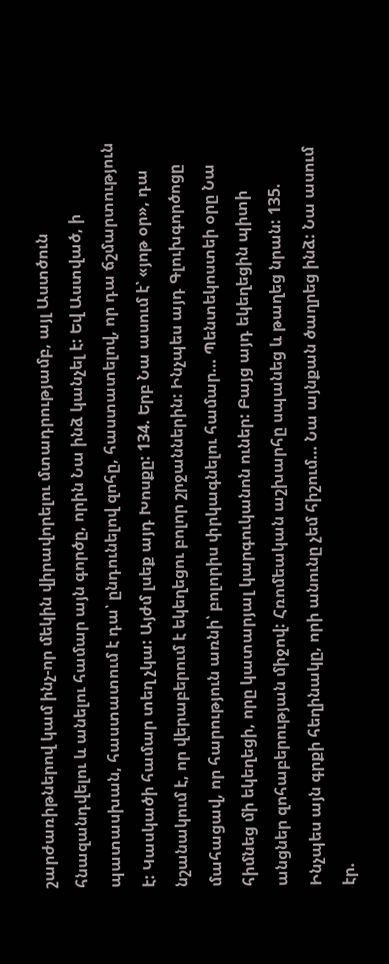շարժառիթներով կամ ինչ-որ մեկին վիրավորելու մտադրությամբ, այլ Աստծուն հնազանդվելու և անելու համար այն գործը, որին Նա ինձ կանչել է: Եվ Աստված, ի պատասխան, հաստատում է դա՝ ընդունելով զոհը, հաստատելով, որ դա ճշմարտություն է: Կասկածի համար տեղ չկա: Այժմ լսեք այդ Խոսքը: 134. Երբ Նա ասում է՝ «յոթ օր», դա նշանակում է, որ վերաբերում է եկեղեցու բոլոր շրջաններին: Ինչպես այդ Գլուխգործոցը մահացավ, որ հարություն առնի՝ բոլորիս փրկագնելու համար… Պենտեկոստեի օրը Նա հիմնեց մի եկեղեցի, որը կատարյալ կարգուկանոն ուներ: Բայց այդ եկեղեցին պիտի անցներ զոհաբերության միջով: Հռոմեական աշխարհը սպանեց և թաղեց նրան: 135. Ինչպես այն գրքի հեղինակը, որի անունը չեմ հիշում… Նա այնքան ծաղրեց ինձ: Նա ասում էր.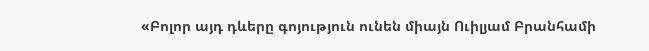«Բոլոր այդ դևերը գոյություն ունեն միայն Ուիլյամ Բրանհամի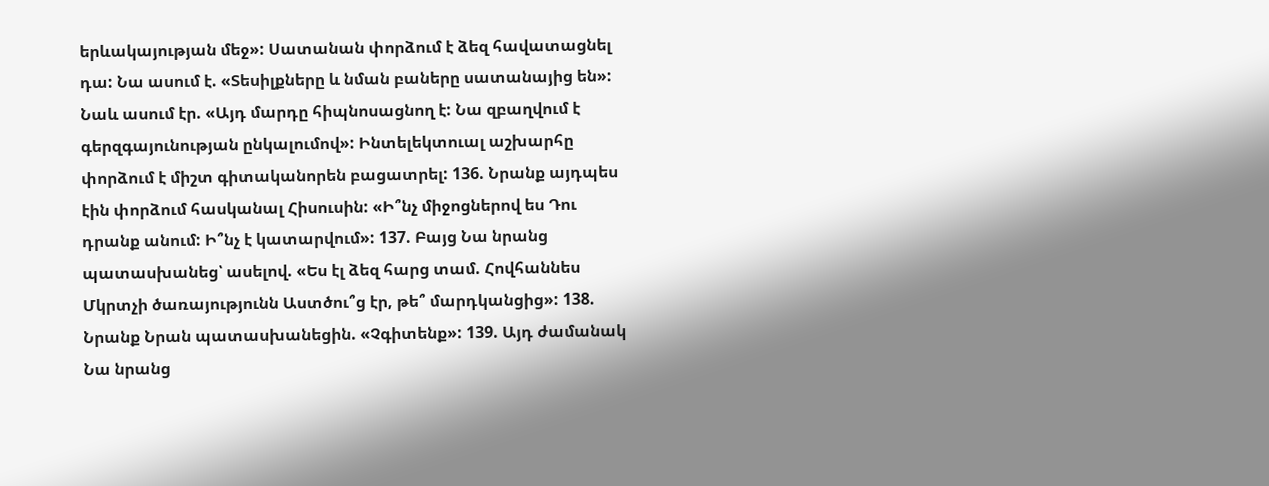երևակայության մեջ»: Սատանան փորձում է ձեզ հավատացնել դա: Նա ասում է. «Տեսիլքները և նման բաները սատանայից են»: Նաև ասում էր. «Այդ մարդը հիպնոսացնող է: Նա զբաղվում է գերզգայունության ընկալումով»: Ինտելեկտուալ աշխարհը փորձում է միշտ գիտականորեն բացատրել: 136. Նրանք այդպես էին փորձում հասկանալ Հիսուսին: «Ի՞նչ միջոցներով ես Դու դրանք անում: Ի՞նչ է կատարվում»: 137. Բայց Նա նրանց պատասխանեց՝ ասելով. «Ես էլ ձեզ հարց տամ. Հովհաննես Մկրտչի ծառայությունն Աստծու՞ց էր, թե՞ մարդկանցից»: 138. Նրանք Նրան պատասխանեցին. «Չգիտենք»: 139. Այդ ժամանակ Նա նրանց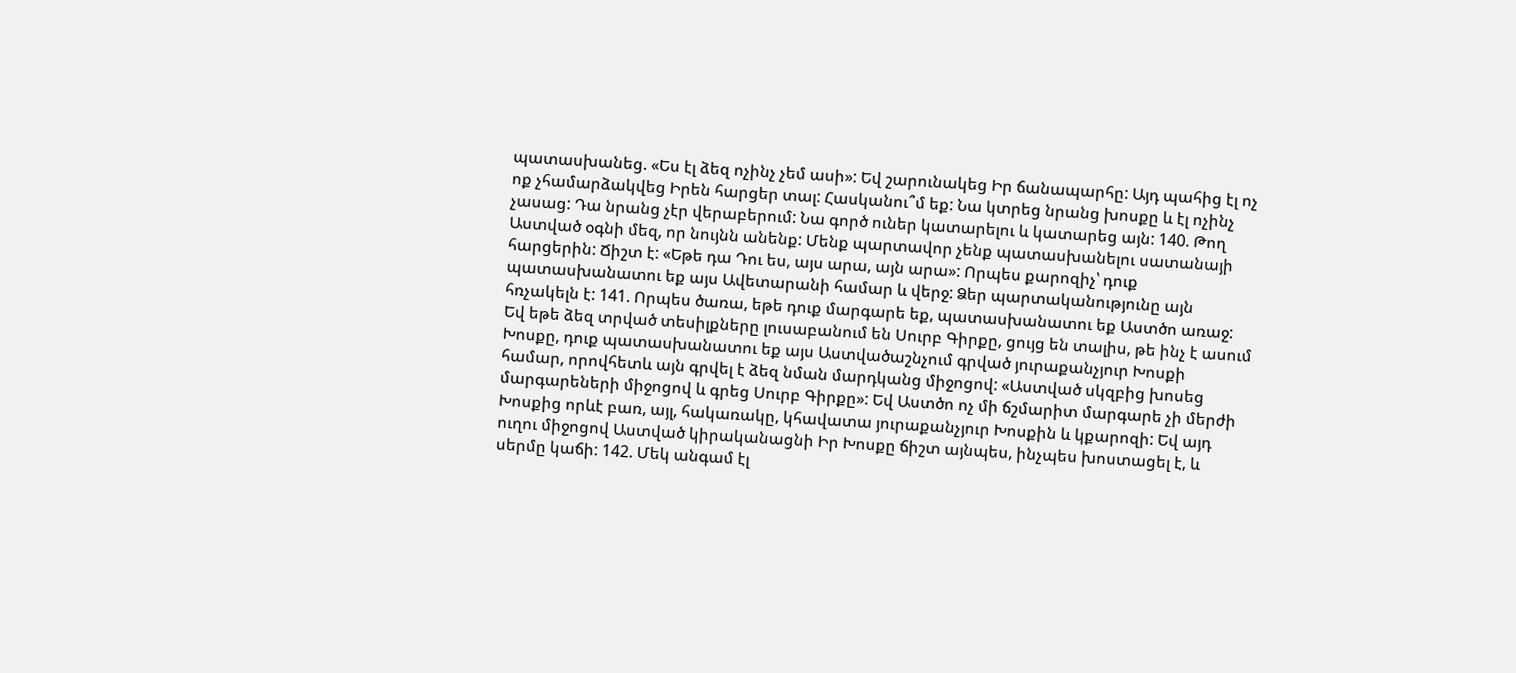պատասխանեց. «Ես էլ ձեզ ոչինչ չեմ ասի»: Եվ շարունակեց Իր ճանապարհը: Այդ պահից էլ ոչ ոք չհամարձակվեց Իրեն հարցեր տալ: Հասկանու՞մ եք: Նա կտրեց նրանց խոսքը և էլ ոչինչ չասաց: Դա նրանց չէր վերաբերում: Նա գործ ուներ կատարելու և կատարեց այն: 140. Թող Աստված օգնի մեզ, որ նույնն անենք: Մենք պարտավոր չենք պատասխանելու սատանայի հարցերին: Ճիշտ է: «Եթե դա Դու ես, այս արա, այն արա»: Որպես քարոզիչ՝ դուք պատասխանատու եք այս Ավետարանի համար և վերջ: Ձեր պարտականությունը այն հռչակելն է: 141. Որպես ծառա, եթե դուք մարգարե եք, պատասխանատու եք Աստծո առաջ: Եվ եթե ձեզ տրված տեսիլքները լուսաբանում են Սուրբ Գիրքը, ցույց են տալիս, թե ինչ է ասում Խոսքը, դուք պատասխանատու եք այս Աստվածաշնչում գրված յուրաքանչյուր Խոսքի համար, որովհետև այն գրվել է ձեզ նման մարդկանց միջոցով: «Աստված սկզբից խոսեց մարգարեների միջոցով և գրեց Սուրբ Գիրքը»: Եվ Աստծո ոչ մի ճշմարիտ մարգարե չի մերժի Խոսքից որևէ բառ, այլ, հակառակը, կհավատա յուրաքանչյուր Խոսքին և կքարոզի: Եվ այդ ուղու միջոցով Աստված կիրականացնի Իր Խոսքը ճիշտ այնպես, ինչպես խոստացել է, և սերմը կաճի: 142. Մեկ անգամ էլ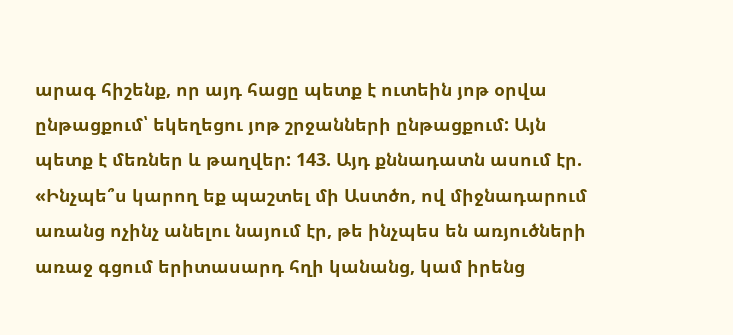արագ հիշենք, որ այդ հացը պետք է ուտեին յոթ օրվա ընթացքում՝ եկեղեցու յոթ շրջանների ընթացքում: Այն պետք է մեռներ և թաղվեր: 143. Այդ քննադատն ասում էր. «Ինչպե՞ս կարող եք պաշտել մի Աստծո, ով միջնադարում առանց ոչինչ անելու նայում էր, թե ինչպես են առյուծների առաջ գցում երիտասարդ հղի կանանց, կամ իրենց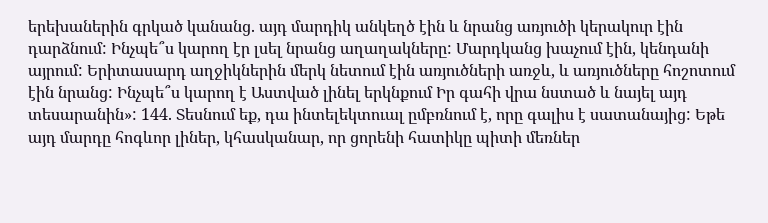երեխաներին գրկած կանանց. այդ մարդիկ անկեղծ էին և նրանց առյուծի կերակուր էին դարձնում: Ինչպե՞ս կարող էր լսել նրանց աղաղակները: Մարդկանց խաչում էին, կենդանի այրում: Երիտասարդ աղջիկներին մերկ նետում էին առյուծների առջև, և առյուծները հոշոտում էին նրանց: Ինչպե՞ս կարող է Աստված լինել երկնքում Իր գահի վրա նստած և նայել այդ տեսարանին»: 144. Տեսնում եք, դա ինտելեկտուալ ըմբռնում է, որը գալիս է սատանայից: Եթե այդ մարդը հոգևոր լիներ, կհասկանար, որ ցորենի հատիկը պիտի մեռներ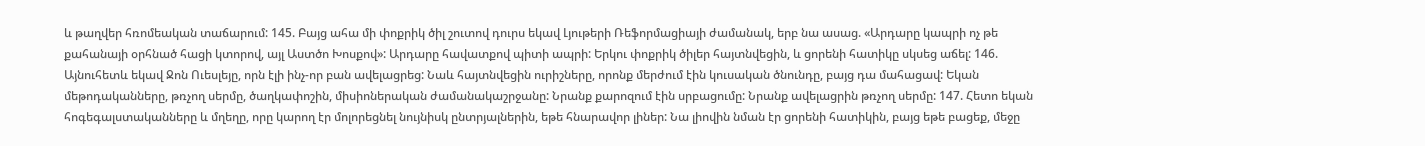և թաղվեր հռոմեական տաճարում: 145. Բայց ահա մի փոքրիկ ծիլ շուտով դուրս եկավ Լյութերի Ռեֆորմացիայի ժամանակ, երբ նա ասաց. «Արդարը կապրի ոչ թե քահանայի օրհնած հացի կտորով, այլ Աստծո Խոսքով»: Արդարը հավատքով պիտի ապրի: Երկու փոքրիկ ծիլեր հայտնվեցին, և ցորենի հատիկը սկսեց աճել: 146. Այնուհետև եկավ Ջոն Ուեսլեյը, որն էլի ինչ-որ բան ավելացրեց: Նաև հայտնվեցին ուրիշները, որոնք մերժում էին կուսական ծնունդը, բայց դա մահացավ: Եկան մեթոդականները, թռչող սերմը, ծաղկափոշին, միսիոներական ժամանակաշրջանը: Նրանք քարոզում էին սրբացումը: Նրանք ավելացրին թռչող սերմը: 147. Հետո եկան հոգեգալստականները և մղեղը, որը կարող էր մոլորեցնել նույնիսկ ընտրյալներին, եթե հնարավոր լիներ: Նա լիովին նման էր ցորենի հատիկին, բայց եթե բացեք, մեջը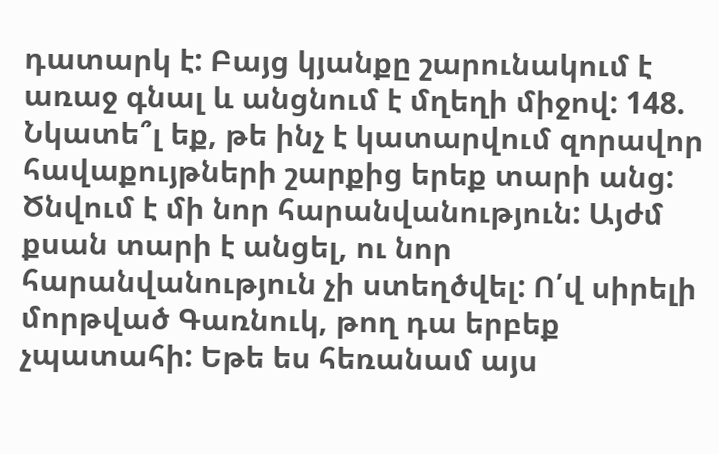դատարկ է: Բայց կյանքը շարունակում է առաջ գնալ և անցնում է մղեղի միջով: 148. Նկատե՞լ եք, թե ինչ է կատարվում զորավոր հավաքույթների շարքից երեք տարի անց: Ծնվում է մի նոր հարանվանություն: Այժմ քսան տարի է անցել, ու նոր հարանվանություն չի ստեղծվել: Ո՛վ սիրելի մորթված Գառնուկ, թող դա երբեք չպատահի: Եթե ես հեռանամ այս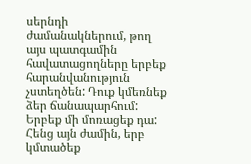սերնդի ժամանակներում, թող այս պատգամին հավատացողները երբեք հարանվանություն չստեղծեն: Դուք կմեռնեք ձեր ճանապարհում: Երբեք մի մոռացեք դա: Հենց այն ժամին, երբ կմտածեք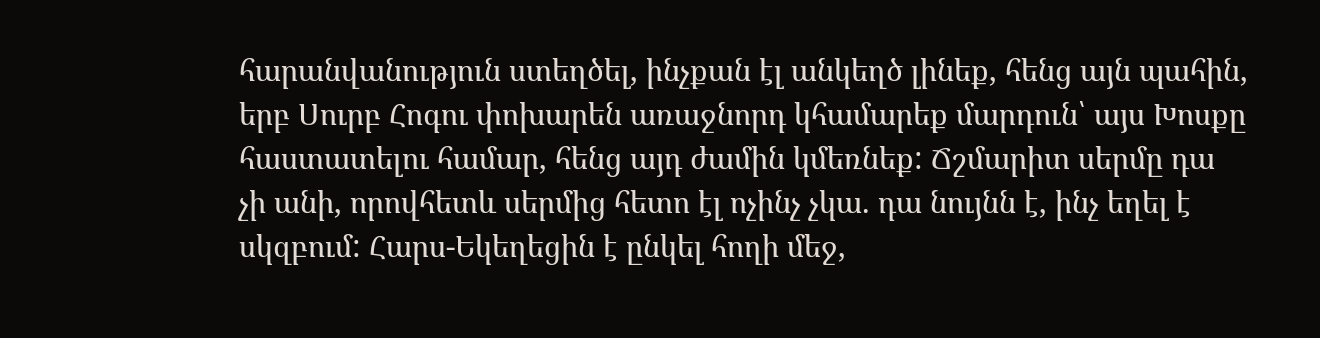հարանվանություն ստեղծել, ինչքան էլ անկեղծ լինեք, հենց այն պահին, երբ Սուրբ Հոգու փոխարեն առաջնորդ կհամարեք մարդուն՝ այս Խոսքը հաստատելու համար, հենց այդ ժամին կմեռնեք: Ճշմարիտ սերմը դա չի անի, որովհետև սերմից հետո էլ ոչինչ չկա. դա նույնն է, ինչ եղել է սկզբում: Հարս-Եկեղեցին է ընկել հողի մեջ,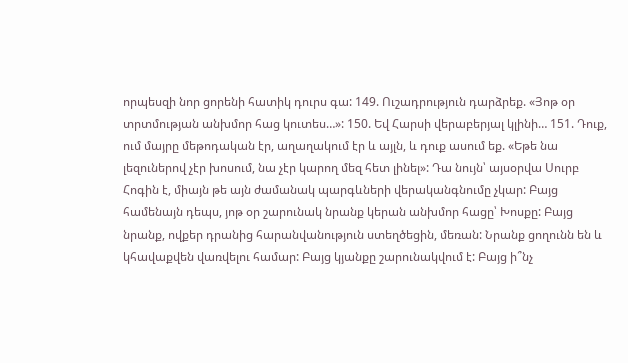որպեսզի նոր ցորենի հատիկ դուրս գա: 149. Ուշադրություն դարձրեք. «Յոթ օր տրտմության անխմոր հաց կուտես…»: 150. Եվ Հարսի վերաբերյալ կլինի… 151. Դուք, ում մայրը մեթոդական էր, աղաղակում էր և այլն, և դուք ասում եք. «Եթե նա լեզուներով չէր խոսում, նա չէր կարող մեզ հետ լինել»: Դա նույն՝ այսօրվա Սուրբ Հոգին է, միայն թե այն ժամանակ պարգևների վերականգնումը չկար: Բայց համենայն դեպս, յոթ օր շարունակ նրանք կերան անխմոր հացը՝ Խոսքը: Բայց նրանք, ովքեր դրանից հարանվանություն ստեղծեցին, մեռան: Նրանք ցողունն են և կհավաքվեն վառվելու համար: Բայց կյանքը շարունակվում է: Բայց ի՞նչ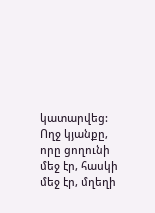կատարվեց: Ողջ կյանքը, որը ցողունի մեջ էր, հասկի մեջ էր, մղեղի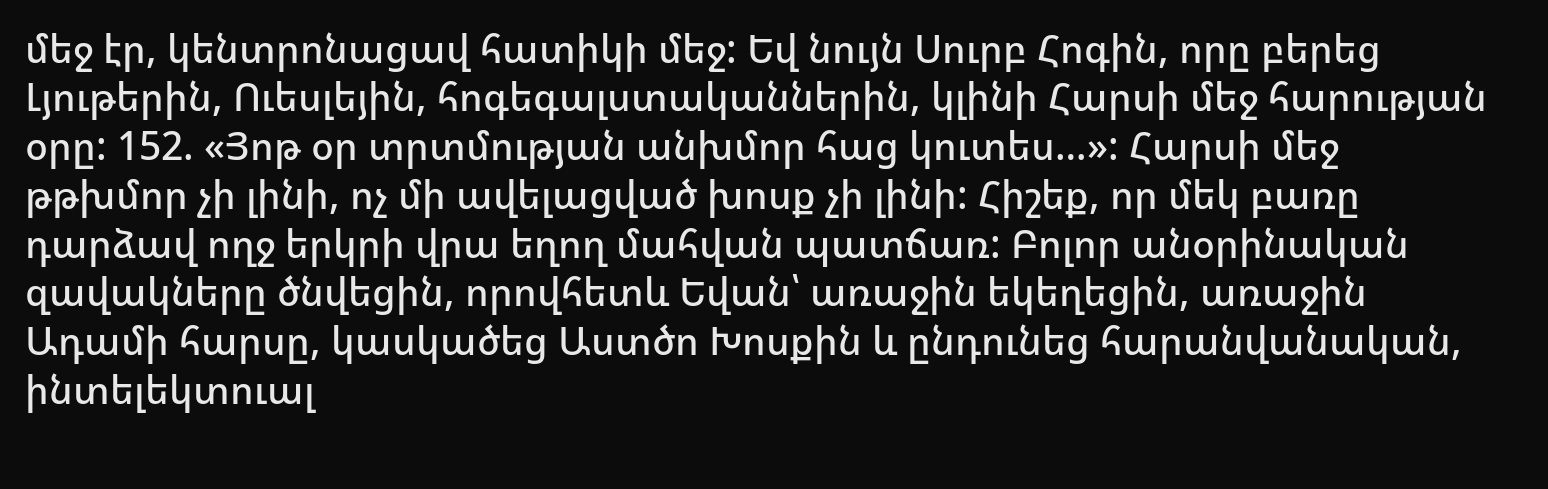մեջ էր, կենտրոնացավ հատիկի մեջ: Եվ նույն Սուրբ Հոգին, որը բերեց Լյութերին, Ուեսլեյին, հոգեգալստականներին, կլինի Հարսի մեջ հարության օրը: 152. «Յոթ օր տրտմության անխմոր հաց կուտես…»: Հարսի մեջ թթխմոր չի լինի, ոչ մի ավելացված խոսք չի լինի: Հիշեք, որ մեկ բառը դարձավ ողջ երկրի վրա եղող մահվան պատճառ: Բոլոր անօրինական զավակները ծնվեցին, որովհետև Եվան՝ առաջին եկեղեցին, առաջին Ադամի հարսը, կասկածեց Աստծո Խոսքին և ընդունեց հարանվանական, ինտելեկտուալ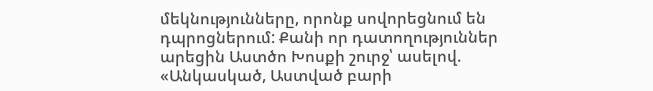մեկնությունները, որոնք սովորեցնում են դպրոցներում: Քանի որ դատողություններ արեցին Աստծո Խոսքի շուրջ՝ ասելով. «Անկասկած, Աստված բարի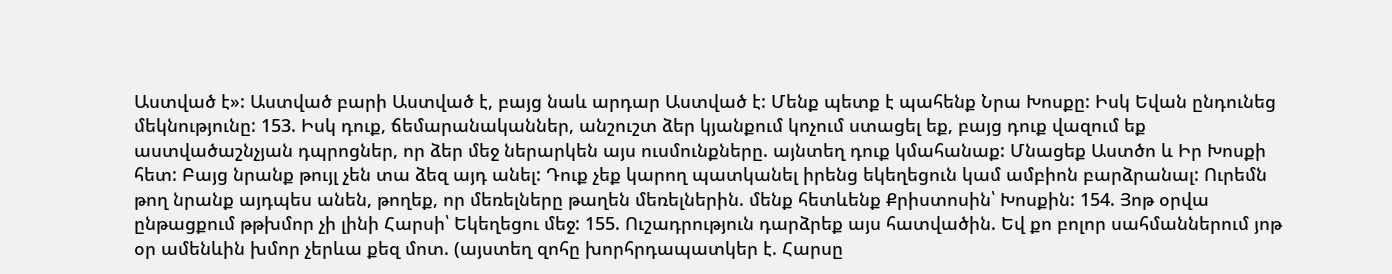Աստված է»: Աստված բարի Աստված է, բայց նաև արդար Աստված է: Մենք պետք է պահենք Նրա Խոսքը: Իսկ Եվան ընդունեց մեկնությունը: 153. Իսկ դուք, ճեմարանականներ, անշուշտ ձեր կյանքում կոչում ստացել եք, բայց դուք վազում եք աստվածաշնչյան դպրոցներ, որ ձեր մեջ ներարկեն այս ուսմունքները. այնտեղ դուք կմահանաք: Մնացեք Աստծո և Իր Խոսքի հետ: Բայց նրանք թույլ չեն տա ձեզ այդ անել: Դուք չեք կարող պատկանել իրենց եկեղեցուն կամ ամբիոն բարձրանալ: Ուրեմն թող նրանք այդպես անեն, թողեք, որ մեռելները թաղեն մեռելներին. մենք հետևենք Քրիստոսին՝ Խոսքին: 154. Յոթ օրվա ընթացքում թթխմոր չի լինի Հարսի՝ Եկեղեցու մեջ: 155. Ուշադրություն դարձրեք այս հատվածին. Եվ քո բոլոր սահմաններում յոթ օր ամենևին խմոր չերևա քեզ մոտ. (այստեղ զոհը խորհրդապատկեր է. Հարսը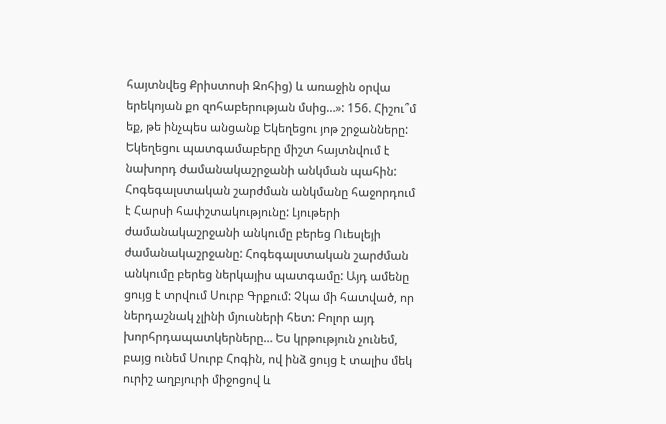հայտնվեց Քրիստոսի Զոհից) և առաջին օրվա երեկոյան քո զոհաբերության մսից…»: 156. Հիշու՞մ եք, թե ինչպես անցանք Եկեղեցու յոթ շրջանները: Եկեղեցու պատգամաբերը միշտ հայտնվում է նախորդ ժամանակաշրջանի անկման պահին: Հոգեգալստական շարժման անկմանը հաջորդում է Հարսի հափշտակությունը: Լյութերի ժամանակաշրջանի անկումը բերեց Ուեսլեյի ժամանակաշրջանը: Հոգեգալստական շարժման անկումը բերեց ներկայիս պատգամը: Այդ ամենը ցույց է տրվում Սուրբ Գրքում: Չկա մի հատված, որ ներդաշնակ չլինի մյուսների հետ: Բոլոր այդ խորհրդապատկերները… Ես կրթություն չունեմ, բայց ունեմ Սուրբ Հոգին, ով ինձ ցույց է տալիս մեկ ուրիշ աղբյուրի միջոցով և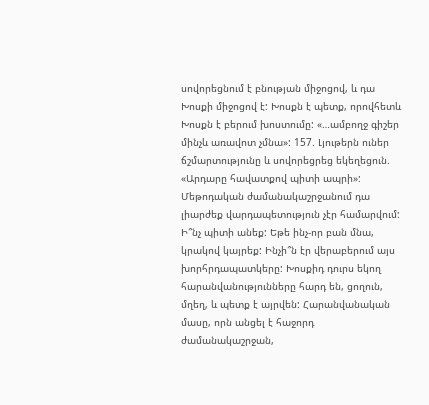սովորեցնում է բնության միջոցով, և դա Խոսքի միջոցով է: Խոսքն է պետք, որովհետև Խոսքն է բերում խոստումը: «…ամբողջ գիշեր մինչև առավոտ չմնա»: 157. Լյութերն ուներ ճշմարտությունը և սովորեցրեց եկեղեցուն. «Արդարը հավատքով պիտի ապրի»: Մեթոդական ժամանակաշրջանում դա լիարժեք վարդապետություն չէր համարվում: Ի՞նչ պիտի անեք: Եթե ինչ-որ բան մնա, կրակով կայրեք: Ինչի՞ն էր վերաբերում այս խորհրդապատկերը: Խոսքիդ դուրս եկող հարանվանությունները հարդ են, ցողուն, մղեղ, և պետք է այրվեն: Հարանվանական մասը, որն անցել է հաջորդ ժամանակաշրջան,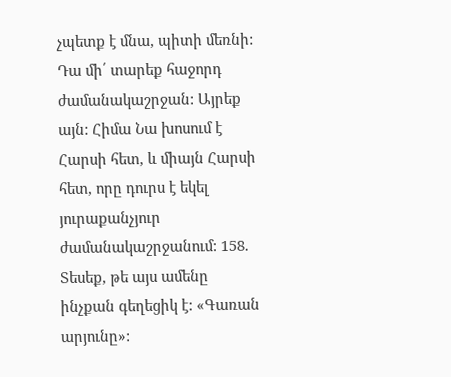չպետք է մնա, պիտի մեռնի: Դա մի՛ տարեք հաջորդ ժամանակաշրջան: Այրեք այն: Հիմա Նա խոսում է Հարսի հետ, և միայն Հարսի հետ, որը դուրս է եկել յուրաքանչյուր ժամանակաշրջանում: 158. Տեսեք, թե այս ամենը ինչքան գեղեցիկ է: «Գառան արյունը»: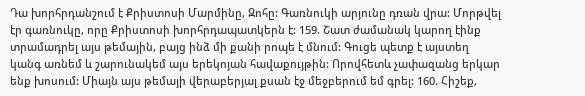Դա խորհրդանշում է Քրիստոսի Մարմինը, Զոհը: Գառնուկի արյունը դռան վրա: Մորթվել էր գառնուկը, որը Քրիստոսի խորհրդապատկերն է: 159. Շատ ժամանակ կարող էինք տրամադրել այս թեմային, բայց ինձ մի քանի րոպե է մնում: Գուցե պետք է այստեղ կանգ առնեմ և շարունակեմ այս երեկոյան հավաքույթին: Որովհետև չափազանց երկար ենք խոսում: Միայն այս թեմայի վերաբերյալ քսան էջ մեջբերում եմ գրել: 160. Հիշեք,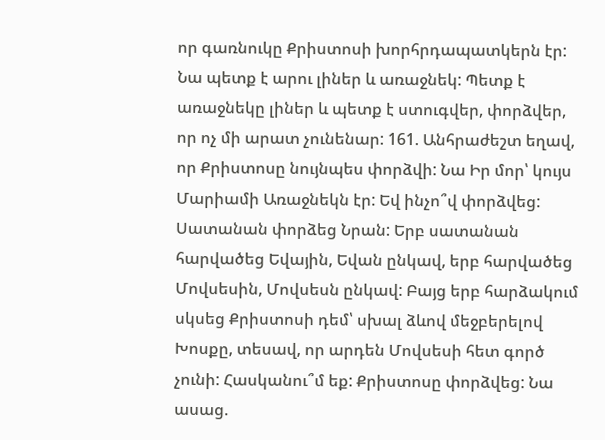որ գառնուկը Քրիստոսի խորհրդապատկերն էր: Նա պետք է արու լիներ և առաջնեկ: Պետք է առաջնեկը լիներ և պետք է ստուգվեր, փորձվեր, որ ոչ մի արատ չունենար: 161. Անհրաժեշտ եղավ, որ Քրիստոսը նույնպես փորձվի: Նա Իր մոր՝ կույս Մարիամի Առաջնեկն էր: Եվ ինչո՞վ փորձվեց: Սատանան փորձեց Նրան: Երբ սատանան հարվածեց Եվային, Եվան ընկավ, երբ հարվածեց Մովսեսին, Մովսեսն ընկավ: Բայց երբ հարձակում սկսեց Քրիստոսի դեմ՝ սխալ ձևով մեջբերելով Խոսքը, տեսավ, որ արդեն Մովսեսի հետ գործ չունի: Հասկանու՞մ եք: Քրիստոսը փորձվեց: Նա ասաց.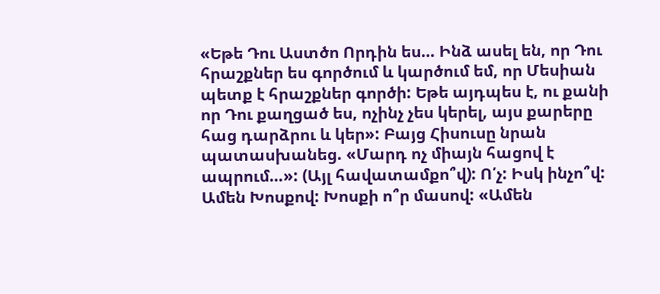«Եթե Դու Աստծո Որդին ես… Ինձ ասել են, որ Դու հրաշքներ ես գործում և կարծում եմ, որ Մեսիան պետք է հրաշքներ գործի: Եթե այդպես է, ու քանի որ Դու քաղցած ես, ոչինչ չես կերել, այս քարերը հաց դարձրու և կեր»: Բայց Հիսուսը նրան պատասխանեց. «Մարդ ոչ միայն հացով է ապրում…»: (Այլ հավատամքո՞վ): Ո՛չ: Իսկ ինչո՞վ: Ամեն Խոսքով: Խոսքի ո՞ր մասով: «Ամեն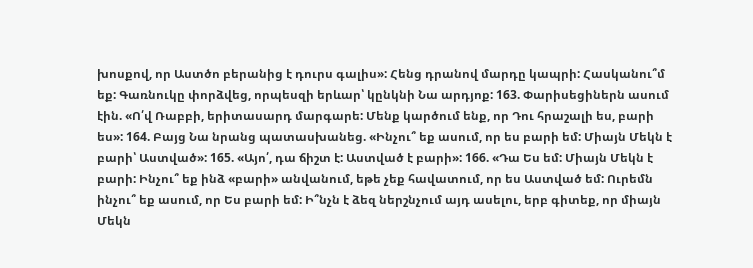խոսքով, որ Աստծո բերանից է դուրս գալիս»: Հենց դրանով մարդը կապրի: Հասկանու՞մ եք: Գառնուկը փորձվեց, որպեսզի երևար՝ կընկնի Նա արդյոք: 163. Փարիսեցիներն ասում էին. «Ո՛վ Ռաբբի, երիտասարդ մարգարե: Մենք կարծում ենք, որ Դու հրաշալի ես, բարի ես»: 164. Բայց Նա նրանց պատասխանեց. «Ինչու՞ եք ասում, որ ես բարի եմ: Միայն Մեկն է բարի՝ Աստված»: 165. «Այո՛, դա ճիշտ է: Աստված է բարի»: 166. «Դա Ես եմ: Միայն Մեկն է բարի: Ինչու՞ եք ինձ «բարի» անվանում, եթե չեք հավատում, որ ես Աստված եմ: Ուրեմն ինչու՞ եք ասում, որ Ես բարի եմ: Ի՞նչն է ձեզ ներշնչում այդ ասելու, երբ գիտեք, որ միայն Մեկն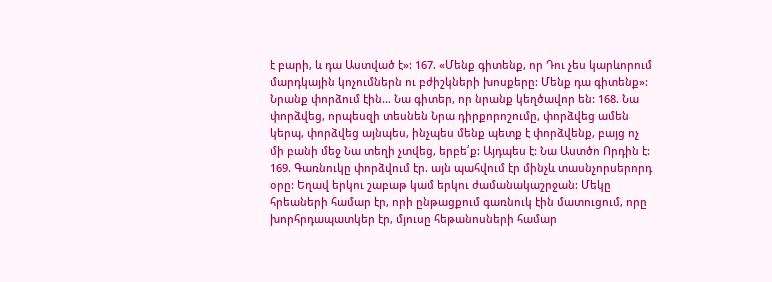է բարի, և դա Աստված է»: 167. «Մենք գիտենք, որ Դու չես կարևորում մարդկային կոչումներն ու բժիշկների խոսքերը: Մենք դա գիտենք»: Նրանք փորձում էին… Նա գիտեր, որ նրանք կեղծավոր են: 168. Նա փորձվեց, որպեսզի տեսնեն Նրա դիրքորոշումը, փորձվեց ամեն կերպ, փորձվեց այնպես, ինչպես մենք պետք է փորձվենք, բայց ոչ մի բանի մեջ Նա տեղի չտվեց, երբե՛ք: Այդպես է: Նա Աստծո Որդին է: 169. Գառնուկը փորձվում էր. այն պահվում էր մինչև տասնչորսերորդ օրը: Եղավ երկու շաբաթ կամ երկու ժամանակաշրջան: Մեկը հրեաների համար էր, որի ընթացքում գառնուկ էին մատուցում, որը խորհրդապատկեր էր, մյուսը հեթանոսների համար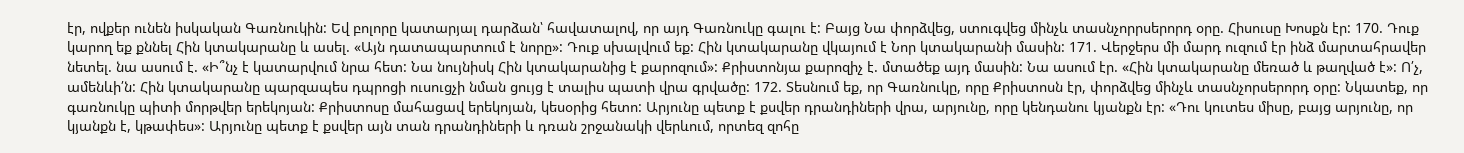էր, ովքեր ունեն իսկական Գառնուկին: Եվ բոլորը կատարյալ դարձան՝ հավատալով, որ այդ Գառնուկը գալու է: Բայց Նա փորձվեց, ստուգվեց մինչև տասնչորրսերորդ օրը. Հիսուսը Խոսքն էր: 170. Դուք կարող եք քննել Հին կտակարանը և ասել. «Այն դատապարտում է նորը»: Դուք սխալվում եք: Հին կտակարանը վկայում է Նոր կտակարանի մասին: 171. Վերջերս մի մարդ ուզում էր ինձ մարտահրավեր նետել. նա ասում է. «Ի՞նչ է կատարվում նրա հետ: Նա նույնիսկ Հին կտակարանից է քարոզում»: Քրիստոնյա քարոզիչ է. մտածեք այդ մասին: Նա ասում էր. «Հին կտակարանը մեռած և թաղված է»: Ո՛չ, ամենևի՛ն: Հին կտակարանը պարզապես դպրոցի ուսուցչի նման ցույց է տալիս պատի վրա գրվածը: 172. Տեսնում եք, որ Գառնուկը, որը Քրիստոսն էր, փորձվեց մինչև տասնչորսերորդ օրը: Նկատեք, որ գառնուկը պիտի մորթվեր երեկոյան: Քրիստոսը մահացավ երեկոյան, կեսօրից հետո: Արյունը պետք է քսվեր դրանդիների վրա, արյունը, որը կենդանու կյանքն էր: «Դու կուտես միսը, բայց արյունը, որ կյանքն է, կթափես»: Արյունը պետք է քսվեր այն տան դրանդիների և դռան շրջանակի վերևում, որտեզ զոհը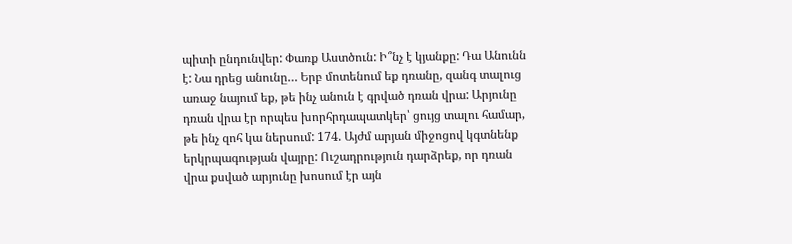պիտի ընդունվեր: Փառք Աստծուն: Ի՞նչ է կյանքը: Դա Անունն է: Նա դրեց անունը… Երբ մոտենում եք դռանը, զանգ տալուց առաջ նայում եք, թե ինչ անուն է գրված դռան վրա: Արյունը դռան վրա էր որպես խորհրդապատկեր՝ ցույց տալու համար, թե ինչ զոհ կա ներսում: 174. Այժմ արյան միջոցով կգտնենք երկրպագության վայրը: Ուշադրություն դարձրեք, որ դռան վրա քսված արյունը խոսում էր այն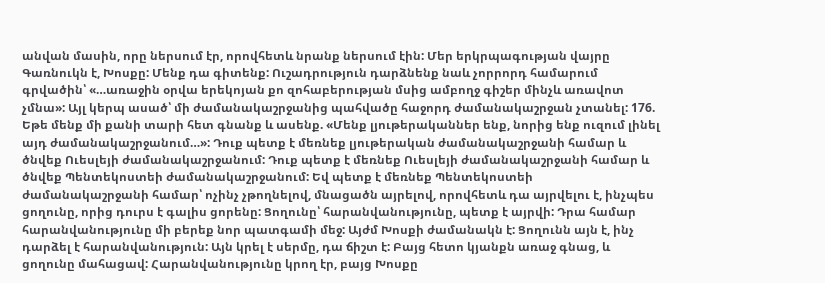անվան մասին, որը ներսում էր, որովհետև նրանք ներսում էին: Մեր երկրպագության վայրը Գառնուկն է, Խոսքը: Մենք դա գիտենք: Ուշադրություն դարձնենք նաև չորրորդ համարում գրվածին՝ «…առաջին օրվա երեկոյան քո զոհաբերության մսից ամբողջ գիշեր մինչև առավոտ չմնա»: Այլ կերպ ասած՝ մի ժամանակաշրջանից պահվածը հաջորդ ժամանակաշրջան չտանել: 176. Եթե մենք մի քանի տարի հետ գնանք և ասենք. «Մենք լյութերականներ ենք, նորից ենք ուզում լինել այդ ժամանակաշրջանում…»: Դուք պետք է մեռնեք լյութերական ժամանակաշրջանի համար և ծնվեք Ուեսլեյի ժամանակաշրջանում: Դուք պետք է մեռնեք Ուեսլեյի ժամանակաշրջանի համար և ծնվեք Պենտեկոստեի ժամանակաշրջանում: Եվ պետք է մեռնեք Պենտեկոստեի ժամանակաշրջանի համար՝ ոչինչ չթողնելով, մնացածն այրելով, որովհետև դա այրվելու է, ինչպես ցողունը, որից դուրս է գալիս ցորենը: Ցողունը՝ հարանվանությունը, պետք է այրվի: Դրա համար հարանվանությունը մի բերեք նոր պատգամի մեջ: Այժմ Խոսքի ժամանակն է: Ցողունն այն է, ինչ դարձել է հարանվանություն: Այն կրել է սերմը, դա ճիշտ է: Բայց հետո կյանքն առաջ գնաց, և ցողունը մահացավ: Հարանվանությունը կրող էր, բայց Խոսքը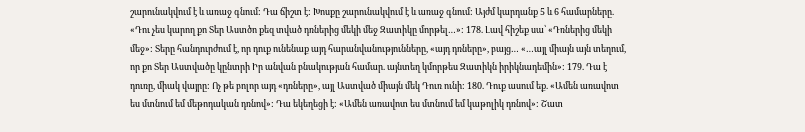շարունակվում է և առաջ գնում: Դա ճիշտ է: Խոսքը շարունակվում է և առաջ գնում: Այժմ կարդանք 5 և 6 համարները. «Դու չես կարող քո Տեր Աստծո քեզ տված դռներից մեկի մեջ Զատիկը մորթել…»: 178. Լավ հիշեք սա՝ «Դռներից մեկի մեջ»: Տերը հանդուրժում է, որ դուք ունենաք այդ հարանվանությունները, «այդ դռները», բայց… «…այլ միայն այն տեղում, որ քո Տեր Աստվածը կընտրի Իր անվան բնակության համար. այնտեղ կմորթես Զատիկն իրիկնադեմին»: 179. Դա է դուռը, միակ վայրը: Ոչ թե բոլոր այդ «դռները», այլ Աստված միայն մեկ Դուռ ունի: 180. Դուք ասում եք. «Ամեն առավոտ ես մտնում եմ մեթոդական դռնով»: Դա եկեղեցի է: «Ամեն առավոտ ես մտնում եմ կաթոլիկ դռնով»: Շատ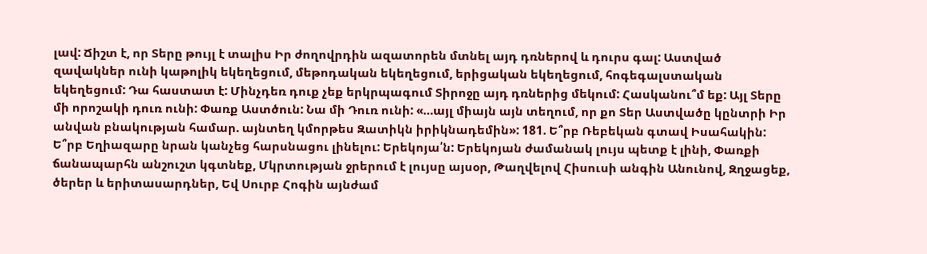լավ: Ճիշտ է, որ Տերը թույլ է տալիս Իր ժողովրդին ազատորեն մտնել այդ դռներով և դուրս գալ: Աստված զավակներ ունի կաթոլիկ եկեղեցում, մեթոդական եկեղեցում, երիցական եկեղեցում, հոգեգալստական եկեղեցում: Դա հաստատ է: Մինչդեռ դուք չեք երկրպագում Տիրոջը այդ դռներից մեկում: Հասկանու՞մ եք: Այլ Տերը մի որոշակի դուռ ունի: Փառք Աստծուն: Նա մի Դուռ ունի: «…այլ միայն այն տեղում, որ քո Տեր Աստվածը կընտրի Իր անվան բնակության համար. այնտեղ կմորթես Զատիկն իրիկնադեմին»: 181. Ե՞րբ Ռեբեկան գտավ Իսահակին: Ե՞րբ Եղիազարը նրան կանչեց հարսնացու լինելու: Երեկոյա՛ն: Երեկոյան ժամանակ լույս պետք է լինի, Փառքի ճանապարհն անշուշտ կգտնեք, Մկրտության ջրերում է լույսը այսօր, Թաղվելով Հիսուսի անգին Անունով, Զղջացեք, ծերեր և երիտասարդներ, Եվ Սուրբ Հոգին այնժամ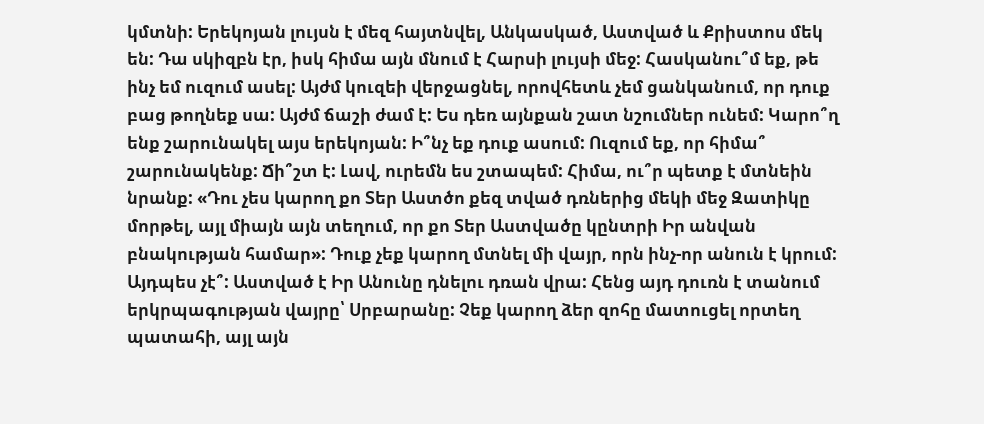կմտնի: Երեկոյան լույսն է մեզ հայտնվել, Անկասկած, Աստված և Քրիստոս մեկ են: Դա սկիզբն էր, իսկ հիմա այն մնում է Հարսի լույսի մեջ: Հասկանու՞մ եք, թե ինչ եմ ուզում ասել: Այժմ կուզեի վերջացնել, որովհետև չեմ ցանկանում, որ դուք բաց թողնեք սա: Այժմ ճաշի ժամ է: Ես դեռ այնքան շատ նշումներ ունեմ: Կարո՞ղ ենք շարունակել այս երեկոյան: Ի՞նչ եք դուք ասում: Ուզում եք, որ հիմա՞ շարունակենք: Ճի՞շտ է: Լավ, ուրեմն ես շտապեմ: Հիմա, ու՞ր պետք է մտնեին նրանք: «Դու չես կարող քո Տեր Աստծո քեզ տված դռներից մեկի մեջ Զատիկը մորթել, այլ միայն այն տեղում, որ քո Տեր Աստվածը կընտրի Իր անվան բնակության համար»: Դուք չեք կարող մտնել մի վայր, որն ինչ-որ անուն է կրում: Այդպես չէ՞: Աստված է Իր Անունը դնելու դռան վրա: Հենց այդ դուռն է տանում երկրպագության վայրը՝ Սրբարանը: Չեք կարող ձեր զոհը մատուցել որտեղ պատահի, այլ այն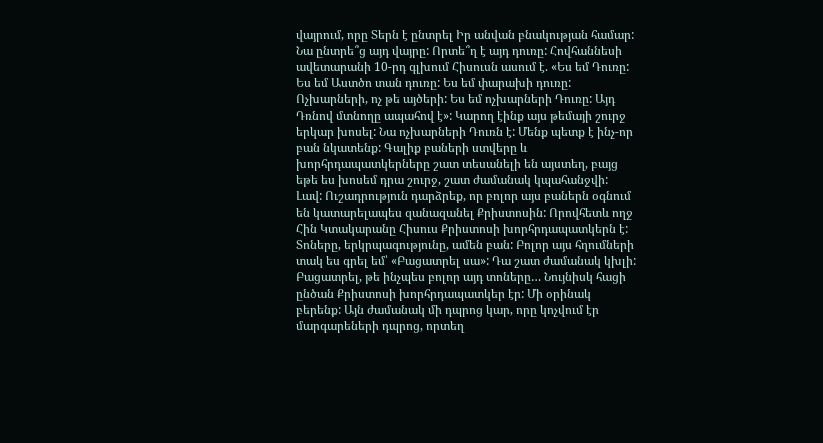վայրում, որը Տերն է ընտրել Իր անվան բնակության համար: Նա ընտրե՞ց այդ վայրը: Որտե՞ղ է այդ դուռը: Հովհաննեսի ավետարանի 10-րդ գլխում Հիսուսն ասում է. «Ես եմ Դուռը: Ես եմ Աստծո տան դուռը: Ես եմ փարախի դուռը: Ոչխարների, ոչ թե այծերի: Ես եմ ոչխարների Դուռը: Այդ Դռնով մտնողը ապահով է»: Կարող էինք այս թեմայի շուրջ երկար խոսել: Նա ոչխարների Դուռն է: Մենք պետք է ինչ-որ բան նկատենք: Գալիք բաների ստվերը և խորհրդապատկերները շատ տեսանելի են այստեղ, բայց եթե ես խոսեմ դրա շուրջ, շատ ժամանակ կպահանջվի: Լավ: Ուշադրություն դարձրեք, որ բոլոր այս բաներն օգնում են կատարելապես զանազանել Քրիստոսին: Որովհետև ողջ Հին Կտակարանը Հիսուս Քրիստոսի խորհրդապատկերն է: Տոները, երկրպագությունը, ամեն բան: Բոլոր այս հղումների տակ ես գրել եմ՝ «Բացատրել սա»: Դա շատ ժամանակ կխլի: Բացատրել, թե ինչպես բոլոր այդ տոները… Նույնիսկ հացի ընծան Քրիստոսի խորհրդապատկեր էր: Մի օրինակ բերենք: Այն ժամանակ մի դպրոց կար, որը կոչվում էր մարգարեների դպրոց, որտեղ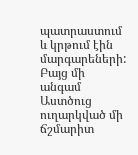պատրաստում և կրթում էին մարգարեների: Բայց մի անգամ Աստծուց ուղարկված մի ճշմարիտ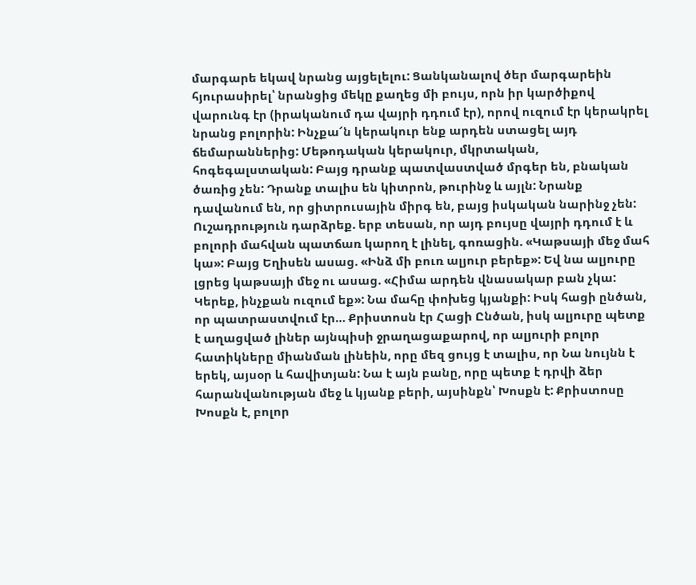մարգարե եկավ նրանց այցելելու: Ցանկանալով ծեր մարգարեին հյուրասիրել՝ նրանցից մեկը քաղեց մի բույս, որն իր կարծիքով վարունգ էր (իրականում դա վայրի դդում էր), որով ուզում էր կերակրել նրանց բոլորին: Ինչքա՜ն կերակուր ենք արդեն ստացել այդ ճեմարաններից: Մեթոդական կերակուր, մկրտական, հոգեգալստական: Բայց դրանք պատվաստված մրգեր են, բնական ծառից չեն: Դրանք տալիս են կիտրոն, թուրինջ և այլն: Նրանք դավանում են, որ ցիտրուսային միրգ են, բայց իսկական նարինջ չեն: Ուշադրություն դարձրեք. երբ տեսան, որ այդ բույսը վայրի դդում է և բոլորի մահվան պատճառ կարող է լինել, գոռացին. «Կաթսայի մեջ մահ կա»: Բայց Եղիսեն ասաց. «Ինձ մի բուռ ալյուր բերեք»: Եվ նա ալյուրը լցրեց կաթսայի մեջ ու ասաց. «Հիմա արդեն վնասակար բան չկա: Կերեք, ինչքան ուզում եք»: Նա մահը փոխեց կյանքի: Իսկ հացի ընծան, որ պատրաստվում էր… Քրիստոսն էր Հացի Ընծան, իսկ ալյուրը պետք է աղացված լիներ այնպիսի ջրաղացաքարով, որ ալյուրի բոլոր հատիկները միանման լինեին, որը մեզ ցույց է տալիս, որ Նա նույնն է երեկ, այսօր և հավիտյան: Նա է այն բանը, որը պետք է դրվի ձեր հարանվանության մեջ և կյանք բերի, այսինքն՝ Խոսքն է: Քրիստոսը Խոսքն է, բոլոր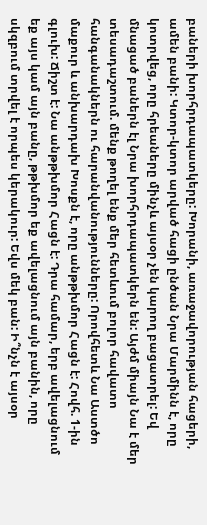բաների խորհրդապատկերը: Խորանի, առաջավորության հացերի, ամեն բանի: Կտոր-կտոր արված հացի ընծան Նրա Մարմինն է, որը կոտրվեց, որը հրեաները մինչև այսօր չեն կարող բացատրել: Եվ մնացած բաներն էլ Նրա խորհրդապատկերն են: Այժմ միայն Նա է մեր տեսադաշտում. մենք թողել ենք մեր հետևում բոլոր հավատո հանգանակներն ու հարանվանությունները: Որովհետև Նա Աստծո մաքուր և անխարդախ Խոսքն է, որը անթթխմոր Հացն է: Հովհ. 1-ին գլուխ: Ճիշտ է: Նա անթթխմոր Հացն է: Դրա համար, երբ ավելացնում եք այս կամ այն բանը, թթխմոր եք ավելացնում այն բանին, որը սկզբում տրվել է որպես կերակուր: Եվս մեկ բան: Ի՞նչն է այսօր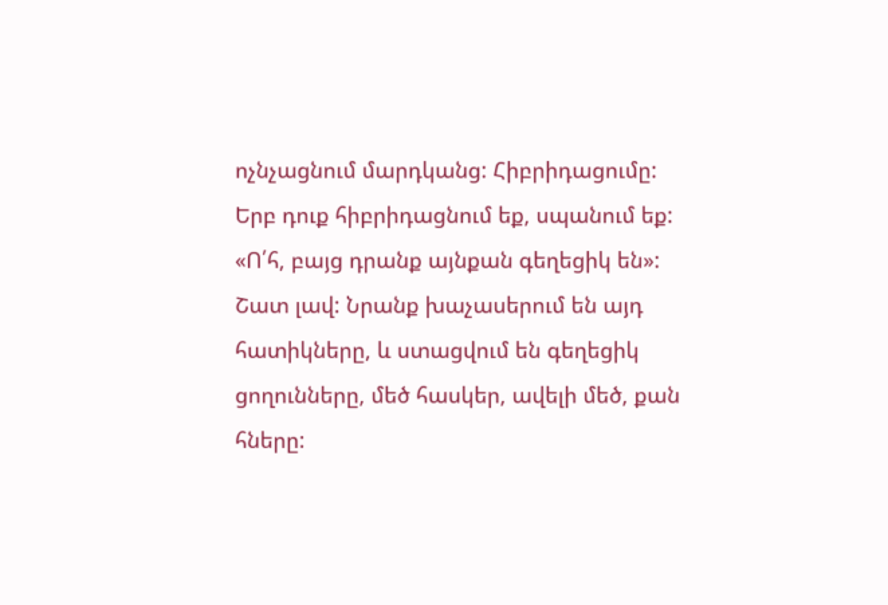ոչնչացնում մարդկանց: Հիբրիդացումը: Երբ դուք հիբրիդացնում եք, սպանում եք: «Ո՛հ, բայց դրանք այնքան գեղեցիկ են»: Շատ լավ: Նրանք խաչասերում են այդ հատիկները, և ստացվում են գեղեցիկ ցողունները, մեծ հասկեր, ավելի մեծ, քան հները: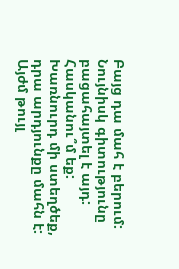Բայց դա մահ է բերում: Նույնիսկ գիտությունը բացահայտել է այդ: Հասկանու՞մ եք: Խառնուրդ մի ստեղծեք, դրա արդյունքը մահն է: Այժմ թույլ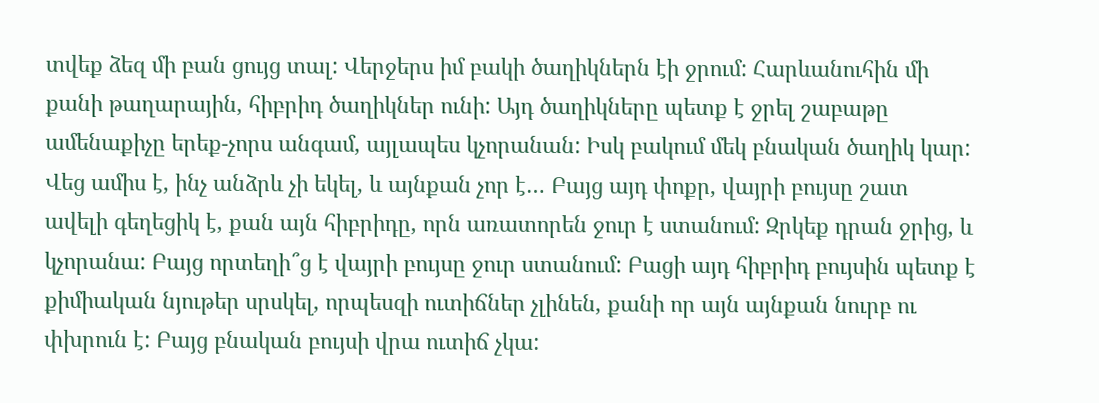տվեք ձեզ մի բան ցույց տալ: Վերջերս իմ բակի ծաղիկներն էի ջրում: Հարևանուհին մի քանի թաղարային, հիբրիդ ծաղիկներ ունի: Այդ ծաղիկները պետք է ջրել շաբաթը ամենաքիչը երեք-չորս անգամ, այլապես կչորանան: Իսկ բակում մեկ բնական ծաղիկ կար: Վեց ամիս է, ինչ անձրև չի եկել, և այնքան չոր է… Բայց այդ փոքր, վայրի բույսը շատ ավելի գեղեցիկ է, քան այն հիբրիդը, որն առատորեն ջուր է ստանում: Զրկեք դրան ջրից, և կչորանա: Բայց որտեղի՞ց է վայրի բույսը ջուր ստանում: Բացի այդ հիբրիդ բույսին պետք է քիմիական նյութեր սրսկել, որպեսզի ուտիճներ չլինեն, քանի որ այն այնքան նուրբ ու փխրուն է: Բայց բնական բույսի վրա ուտիճ չկա: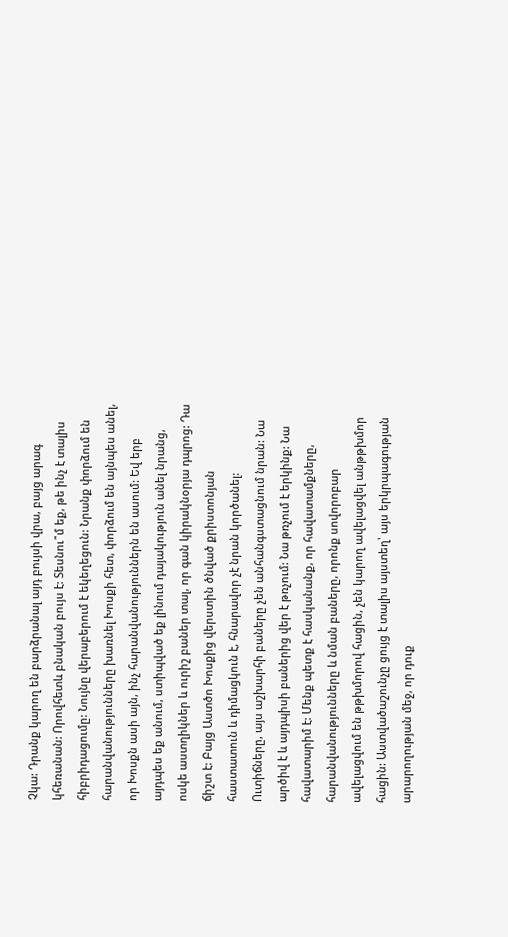Չկա: Դրանք կարող են բարձրանալ այդ բույսի վրա, բայց արագ կհեռանան: Որովհետև բնական բույս է: Տեսնու՞մ եք, թե ինչ է տալիս հիբրիդացումը: Նույնը վերաբերում է եկեղեցուն: Նրանք փորձում են հարանվանությունները խառնել Խոսքի հետ, փորձում են այնպես անել, որ Խոսքն ասի այն, ինչ հարանվանություններն են ասում: Եվ երբ այդպես եք անում, ստիպված եք լինում դայակություն անել նրանց, ոսկե աստղիկներ և ուրիշ բաներ տալ, որ գան կիրակնօրյա դպրոց: Դա ճիշտ է: Բայց Աստծո Խոսքից վերստին ծնված քրիստոնյան հաստատուն և դիմացկուն է, հնարավոր չէ նրան կործանել: Ուտիճները, այս աշխարհի բաները չեն անհանգստացնում նրան: Նա արծիվ է և այդպիսի բաներից վեր է թռչում: Նա թռչում է երկինք: Նա հավատարիմ է: Մենք պետք է հասկանանք, որ հավատամքները, հարանվանությունները և նման բաները, որոնք սովորոբար ավելացվում են թթխմորով հացին, չեն կարող ավելացվել անթթխմոր հացին: Աստվածաշունչը ցույց է տալիս այստեղ՝ այս երկրպագության արարողության մեջ, որ դուք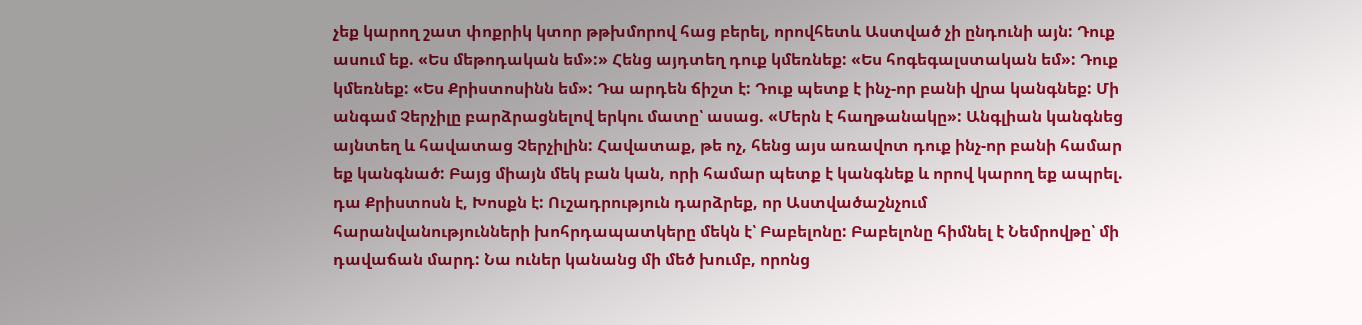չեք կարող շատ փոքրիկ կտոր թթխմորով հաց բերել, որովհետև Աստված չի ընդունի այն: Դուք ասում եք. «Ես մեթոդական եմ»:» Հենց այդտեղ դուք կմեռնեք: «Ես հոգեգալստական եմ»: Դուք կմեռնեք: «Ես Քրիստոսինն եմ»: Դա արդեն ճիշտ է: Դուք պետք է ինչ-որ բանի վրա կանգնեք: Մի անգամ Չերչիլը բարձրացնելով երկու մատը՝ ասաց. «Մերն է հաղթանակը»: Անգլիան կանգնեց այնտեղ և հավատաց Չերչիլին: Հավատաք, թե ոչ, հենց այս առավոտ դուք ինչ-որ բանի համար եք կանգնած: Բայց միայն մեկ բան կան, որի համար պետք է կանգնեք և որով կարող եք ապրել. դա Քրիստոսն է, Խոսքն է: Ուշադրություն դարձրեք, որ Աստվածաշնչում հարանվանությունների խոհրդապատկերը մեկն է՝ Բաբելոնը: Բաբելոնը հիմնել է Նեմրովթը՝ մի դավաճան մարդ: Նա ուներ կանանց մի մեծ խումբ, որոնց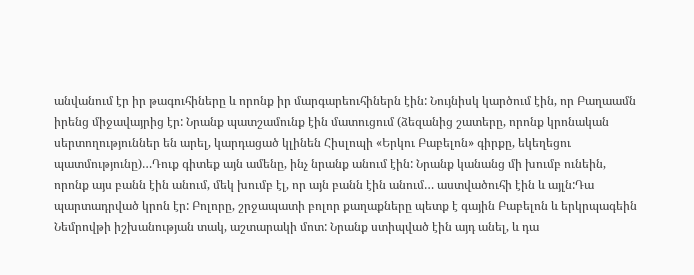անվանում էր իր թագուհիները և որոնք իր մարգարեուհիներն էին: Նույնիսկ կարծում էին, որ Բաղաամն իրենց միջավայրից էր: Նրանք պատշամունք էին մատուցում (ձեզանից շատերը, որոնք կրոնական սերտողություններ են արել, կարդացած կլինեն Հիսլոպի «Երկու Բաբելոն» գիրքը, եկեղեցու պատմությունը)…Դուք գիտեք այն ամենը, ինչ նրանք անում էին: Նրանք կանանց մի խումբ ունեին, որոնք այս բանն էին անում, մեկ խումբ էլ, որ այն բանն էին անում… աստվածուհի էին և այլն:Դա պարտադրված կրոն էր: Բոլորը, շրջապատի բոլոր քաղաքները պետք է գային Բաբելոն և երկրպագեին Նեմրովթի իշխանության տակ, աշտարակի մոտ: Նրանք ստիպված էին այդ անել, և դա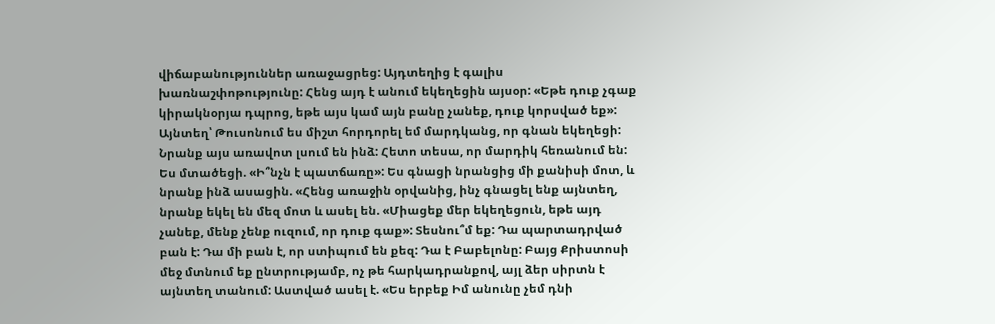վիճաբանություններ առաջացրեց: Այդտեղից է գալիս խառնաշփոթությունը: Հենց այդ է անում եկեղեցին այսօր: «Եթե դուք չգաք կիրակնօրյա դպրոց, եթե այս կամ այն բանը չանեք, դուք կորսված եք»: Այնտեղ՝ Թուսոնում ես միշտ հորդորել եմ մարդկանց, որ գնան եկեղեցի: Նրանք այս առավոտ լսում են ինձ: Հետո տեսա, որ մարդիկ հեռանում են: Ես մտածեցի. «Ի՞նչն է պատճառը»: Ես գնացի նրանցից մի քանիսի մոտ, և նրանք ինձ ասացին. «Հենց առաջին օրվանից, ինչ գնացել ենք այնտեղ, նրանք եկել են մեզ մոտ և ասել են. «Միացեք մեր եկեղեցուն, եթե այդ չանեք, մենք չենք ուզում, որ դուք գաք»: Տեսնու՞մ եք: Դա պարտադրված բան է: Դա մի բան է, որ ստիպում են քեզ: Դա է Բաբելոնը: Բայց Քրիստոսի մեջ մտնում եք ընտրությամբ, ոչ թե հարկադրանքով, այլ ձեր սիրտն է այնտեղ տանում: Աստված ասել է. «Ես երբեք Իմ անունը չեմ դնի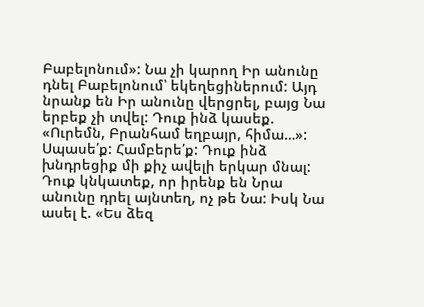Բաբելոնում»: Նա չի կարող Իր անունը դնել Բաբելոնում՝ եկեղեցիներում: Այդ նրանք են Իր անունը վերցրել, բայց Նա երբեք չի տվել: Դուք ինձ կասեք. «Ուրեմն, Բրանհամ եղբայր, հիմա…»: Սպասե՛ք: Համբերե՛ք: Դուք ինձ խնդրեցիք մի քիչ ավելի երկար մնալ: Դուք կնկատեք, որ իրենք են Նրա անունը դրել այնտեղ, ոչ թե Նա: Իսկ Նա ասել է. «Ես ձեզ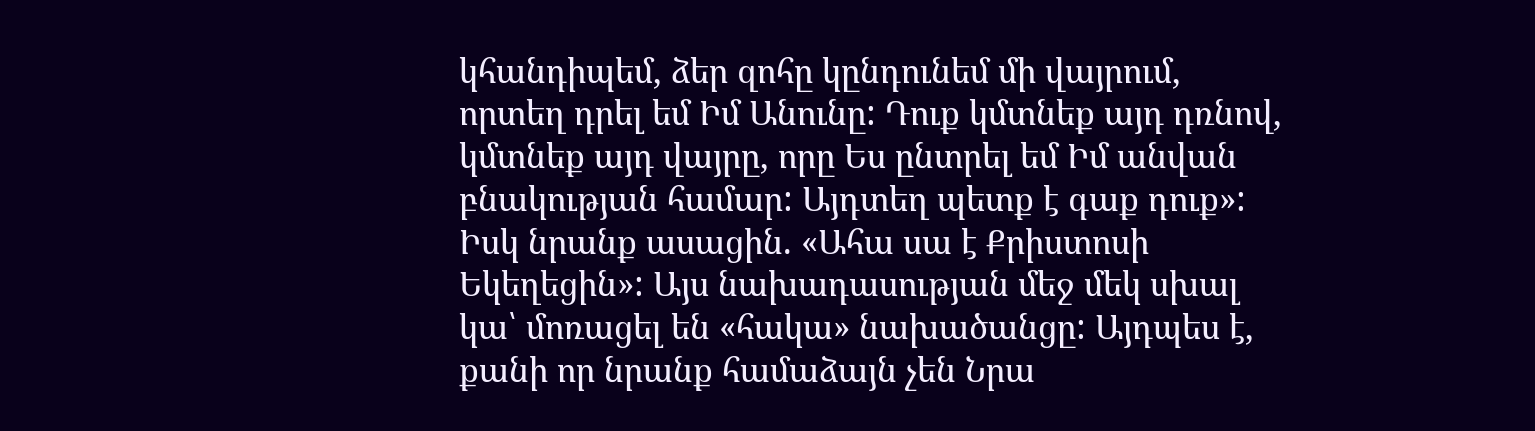կհանդիպեմ, ձեր զոհը կընդունեմ մի վայրում, որտեղ դրել եմ Իմ Անունը: Դուք կմտնեք այդ դռնով, կմտնեք այդ վայրը, որը Ես ընտրել եմ Իմ անվան բնակության համար: Այդտեղ պետք է գաք դուք»: Իսկ նրանք ասացին. «Ահա սա է Քրիստոսի Եկեղեցին»: Այս նախադասության մեջ մեկ սխալ կա՝ մոռացել են «հակա» նախածանցը: Այդպես է, քանի որ նրանք համաձայն չեն Նրա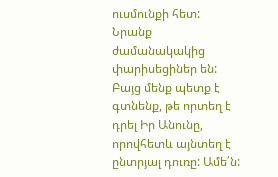ուսմունքի հետ: Նրանք ժամանակակից փարիսեցիներ են: Բայց մենք պետք է գտնենք, թե որտեղ է դրել Իր Անունը, որովհետև այնտեղ է ընտրյալ դուռը: Ամե՛ն: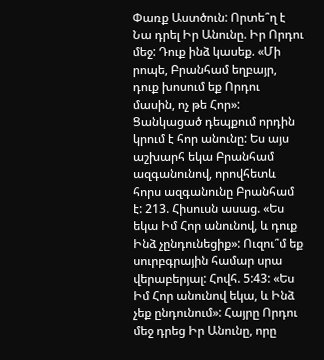Փառք Աստծուն: Որտե՞ղ է Նա դրել Իր Անունը. Իր Որդու մեջ: Դուք ինձ կասեք. «Մի րոպե, Բրանհամ եղբայր, դուք խոսում եք Որդու մասին, ոչ թե Հոր»: Ցանկացած դեպքում որդին կրում է հոր անունը: Ես այս աշխարհ եկա Բրանհամ ազգանունով, որովհետև հորս ազգանունը Բրանհամ է: 213. Հիսուսն ասաց. «Ես եկա Իմ Հոր անունով, և դուք Ինձ չընդունեցիք»: Ուզու՞մ եք սուրբգրային համար սրա վերաբերյալ: Հովհ. 5:43: «Ես Իմ Հոր անունով եկա, և Ինձ չեք ընդունում»: Հայրը Որդու մեջ դրեց Իր Անունը, որը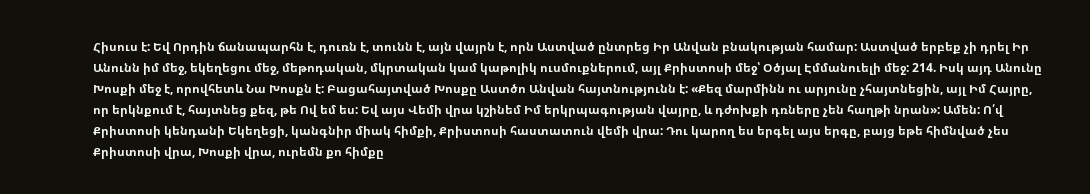Հիսուս է: Եվ Որդին ճանապարհն է, դուռն է, տունն է, այն վայրն է, որն Աստված ընտրեց Իր Անվան բնակության համար: Աստված երբեք չի դրել Իր Անունն իմ մեջ, եկեղեցու մեջ, մեթոդական, մկրտական կամ կաթոլիկ ուսմուքներում, այլ Քրիստոսի մեջ՝ Օծյալ Էմմանուելի մեջ: 214. Իսկ այդ Անունը Խոսքի մեջ է, որովհետև Նա Խոսքն է: Բացահայտված Խոսքը Աստծո Անվան հայտնությունն է: «Քեզ մարմինն ու արյունը չհայտնեցին, այլ Իմ Հայրը, որ երկնքում է, հայտնեց քեզ, թե Ով եմ ես: Եվ այս Վեմի վրա կշինեմ Իմ երկրպագության վայրը, և դժոխքի դռները չեն հաղթի նրան»: Ամեն: Ո՛վ Քրիստոսի կենդանի Եկեղեցի, կանգնիր միակ հիմքի, Քրիստոսի հաստատուն վեմի վրա: Դու կարող ես երգել այս երգը, բայց եթե հիմնված չես Քրիստոսի վրա, Խոսքի վրա, ուրեմն քո հիմքը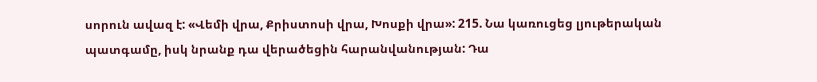սորուն ավազ է: «Վեմի վրա, Քրիստոսի վրա, Խոսքի վրա»: 215. Նա կառուցեց լյութերական պատգամը, իսկ նրանք դա վերածեցին հարանվանության: Դա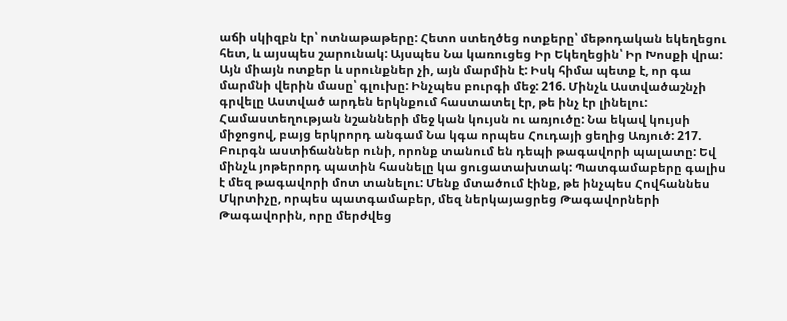աճի սկիզբն էր՝ ոտնաթաթերը: Հետո ստեղծեց ոտքերը՝ մեթոդական եկեղեցու հետ, և այսպես շարունակ: Այսպես Նա կառուցեց Իր Եկեղեցին՝ Իր Խոսքի վրա: Այն միայն ոտքեր և սրունքներ չի, այն մարմին է: Իսկ հիմա պետք է, որ գա մարմնի վերին մասը՝ գլուխը: Ինչպես բուրգի մեջ: 216. Մինչև Աստվածաշնչի գրվելը Աստված արդեն երկնքում հաստատել էր, թե ինչ էր լինելու: Համաստեղության նշանների մեջ կան կույսն ու առյուծը: Նա եկավ կույսի միջոցով, բայց երկրորդ անգամ Նա կգա որպես Հուդայի ցեղից Առյուծ: 217. Բուրգն աստիճաններ ունի, որոնք տանում են դեպի թագավորի պալատը: Եվ մինչև յոթերորդ պատին հասնելը կա ցուցատախտակ: Պատգամաբերը գալիս է մեզ թագավորի մոտ տանելու: Մենք մտածում էինք, թե ինչպես Հովհաննես Մկրտիչը, որպես պատգամաբեր, մեզ ներկայացրեց Թագավորների Թագավորին, որը մերժվեց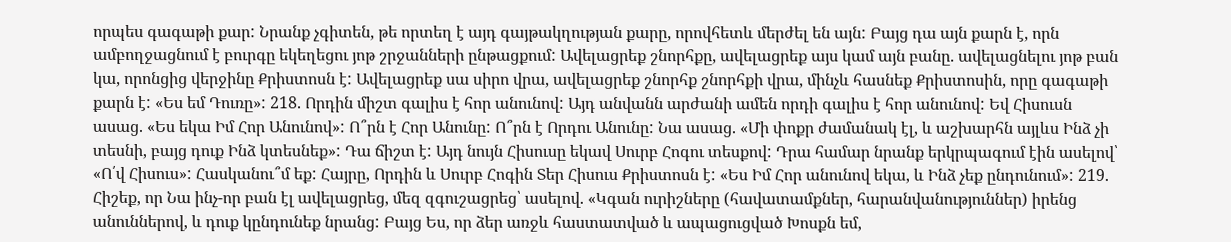որպես գագաթի քար: Նրանք չգիտեն, թե որտեղ է այդ գայթակղության քարը, որովհետև մերժել են այն: Բայց դա այն քարն է, որն ամբողջացնում է բուրգը եկեղեցու յոթ շրջանների ընթացքում: Ավելացրեք շնորհքը, ավելացրեք այս կամ այն բանը. ավելացնելու յոթ բան կա, որոնցից վերջինը Քրիստոսն է: Ավելացրեք սա սիրո վրա, ավելացրեք շնորհք շնորհքի վրա, մինչև հասնեք Քրիստոսին, որը գագաթի քարն է: «Ես եմ Դուռը»: 218. Որդին միշտ գալիս է հոր անունով: Այդ անվանն արժանի ամեն որդի գալիս է հոր անունով: Եվ Հիսուսն ասաց. «Ես եկա Իմ Հոր Անունով»: Ո՞րն է Հոր Անունը: Ո՞րն է Որդու Անունը: Նա ասաց. «Մի փոքր ժամանակ էլ, և աշխարհն այլևս Ինձ չի տեսնի, բայց դուք Ինձ կտեսնեք»: Դա ճիշտ է: Այդ նույն Հիսուսը եկավ Սուրբ Հոգու տեսքով: Դրա համար նրանք երկրպագում էին ասելով՝ «Ո՛վ Հիսուս»: Հասկանու՞մ եք: Հայրը, Որդին և Սուրբ Հոգին Տեր Հիսուս Քրիստոսն է: «Ես Իմ Հոր անունով եկա, և Ինձ չեք ընդունում»: 219. Հիշեք, որ Նա ինչ-որ բան էլ ավելացրեց, մեզ զգուշացրեց՝ ասելով. «Կգան ուրիշները (հավատամքներ, հարանվանություններ) իրենց անուններով, և դուք կընդունեք նրանց: Բայց Ես, որ ձեր առջև հաստատված և ապացուցված Խոսքն եմ,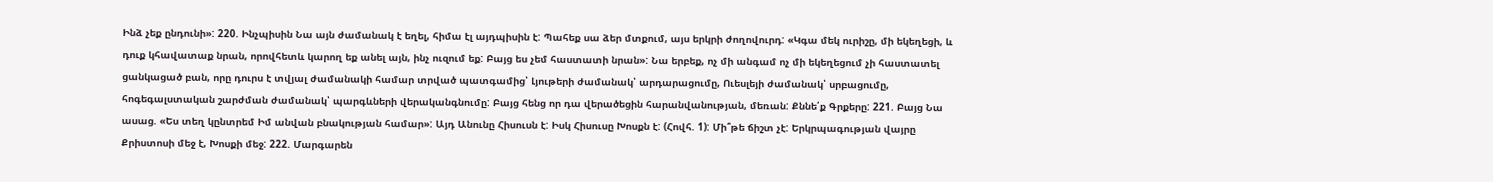Ինձ չեք ընդունի»: 220. Ինչպիսին Նա այն ժամանակ է եղել, հիմա էլ այդպիսին է: Պահեք սա ձեր մտքում, այս երկրի ժողովուրդ: «Կգա մեկ ուրիշը, մի եկեղեցի, և դուք կհավատաք նրան, որովհետև կարող եք անել այն, ինչ ուզում եք: Բայց ես չեմ հաստատի նրան»: Նա երբեք, ոչ մի անգամ ոչ մի եկեղեցում չի հաստատել ցանկացած բան, որը դուրս է տվյալ ժամանակի համար տրված պատգամից՝ Լյութերի ժամանակ՝ արդարացումը, Ուեսլեյի ժամանակ՝ սրբացումը, հոգեգալստական շարժման ժամանակ՝ պարգևների վերականգնումը: Բայց հենց որ դա վերածեցին հարանվանության, մեռան: Քննե՛ք Գրքերը: 221. Բայց Նա ասաց. «Ես տեղ կընտրեմ Իմ անվան բնակության համար»: Այդ Անունը Հիսուսն է: Իսկ Հիսուսը Խոսքն է: (Հովհ. 1): Մի՞թե ճիշտ չէ: Երկրպագության վայրը Քրիստոսի մեջ է, Խոսքի մեջ: 222. Մարգարեն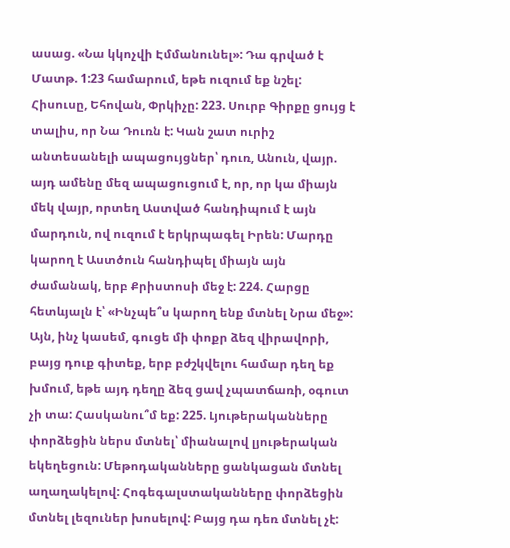ասաց. «Նա կկոչվի Էմմանունել»: Դա գրված է Մատթ. 1:23 համարում, եթե ուզում եք նշել: Հիսուսը, Եհովան, Փրկիչը: 223. Սուրբ Գիրքը ցույց է տալիս, որ Նա Դուռն է: Կան շատ ուրիշ անտեսանելի ապացույցներ՝ դուռ, Անուն, վայր. այդ ամենը մեզ ապացուցում է, որ, որ կա միայն մեկ վայր, որտեղ Աստված հանդիպում է այն մարդուն, ով ուզում է երկրպագել Իրեն: Մարդը կարող է Աստծուն հանդիպել միայն այն ժամանակ, երբ Քրիստոսի մեջ է: 224. Հարցը հետևյալն է՝ «Ինչպե՞ս կարող ենք մտնել Նրա մեջ»: Այն, ինչ կասեմ, գուցե մի փոքր ձեզ վիրավորի, բայց դուք գիտեք, երբ բժշկվելու համար դեղ եք խմում, եթե այդ դեղը ձեզ ցավ չպատճառի, օգուտ չի տա: Հասկանու՞մ եք: 225. Լյութերականները փորձեցին ներս մտնել՝ միանալով լյութերական եկեղեցուն: Մեթոդականները ցանկացան մտնել աղաղակելով: Հոգեգալստականները փորձեցին մտնել լեզուներ խոսելով: Բայց դա դեռ մտնել չէ: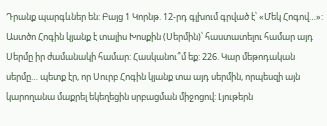Դրանք պարգևներ են: Բայց 1 Կորնթ. 12-րդ գլխում գրված է՝ «Մեկ Հոգով…»: Աստծո Հոգին կյանք է տալիս Խոսքին (Սերմին)՝ հաստատելու համար այդ Սերմը իր ժամանակի համար: Հասկանու՞մ եք: 226. Կար մեթոդական սերմը… պետք էր, որ Սուրբ Հոգին կյանք տա այդ սերմին, որպեսզի այն կարողանա մաքրել եկեղեցին սրբացման միջոցով: Լյութերն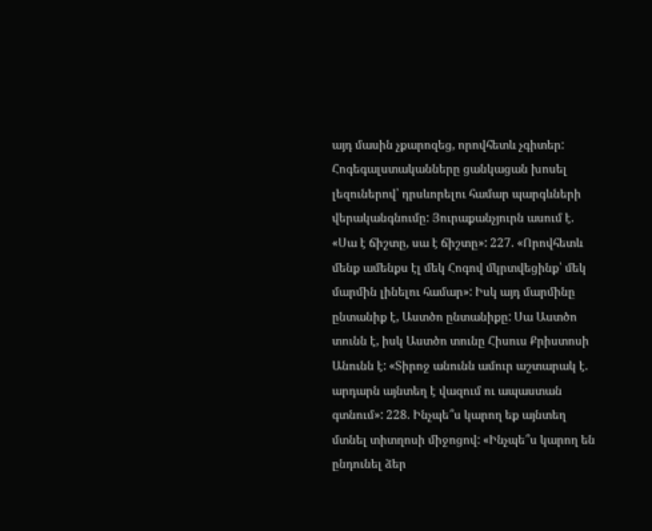այդ մասին չքարոզեց, որովհետև չգիտեր: Հոգեգալստականները ցանկացան խոսել լեզուներով՝ դրսևորելու համար պարգևների վերականգնումը: Յուրաքանչյուրն ասում է. «Սա է ճիշտը, սա է ճիշտը»: 227. «Որովհետև մենք ամենքս էլ մեկ Հոգով մկրտվեցինք՝ մեկ մարմին լինելու համար»: Իսկ այդ մարմինը ընտանիք է, Աստծո ընտանիքը: Սա Աստծո տունն է, իսկ Աստծո տունը Հիսուս Քրիստոսի Անունն է: «Տիրոջ անունն ամուր աշտարակ է. արդարն այնտեղ է վազում ու ապաստան գտնում»: 228. Ինչպե՞ս կարող եք այնտեղ մտնել տիտղոսի միջոցով: «Ինչպե՞ս կարող են ընդունել ձեր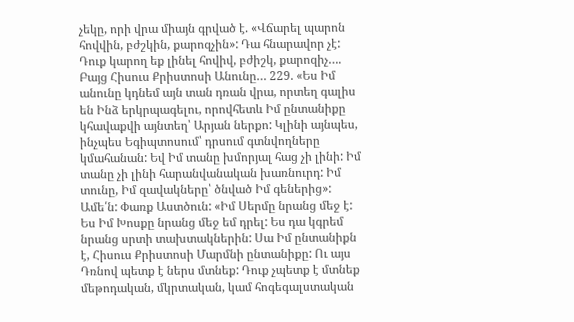չեկը, որի վրա միայն գրված է. «Վճարել պարոն հովվին, բժշկին, քարոզչին»: Դա հնարավոր չէ: Դուք կարող եք լինել հովիվ, բժիշկ, քարոզիչ…. Բայց Հիսուս Քրիստոսի Անունը… 229. «Ես Իմ անունը կդնեմ այն տան դռան վրա, որտեղ գալիս են Ինձ երկրպագելու, որովհետև Իմ ընտանիքը կհավաքվի այնտեղ՝ Արյան ներքո: Կլինի այնպես, ինչպես Եգիպտոսում՝ դրսում գտնվողները կմահանան: Եվ Իմ տանը խմորյալ հաց չի լինի: Իմ տանը չի լինի հարանվանական խառնուրդ: Իմ տունը, Իմ զավակները՝ ծնված Իմ գեներից»: Ամե՛ն: Փառք Աստծուն: «Իմ Սերմը նրանց մեջ է: Ես Իմ Խոսքը նրանց մեջ եմ դրել: Ես դա կգրեմ նրանց սրտի տախտակներին: Սա Իմ ընտանիքն է, Հիսուս Քրիստոսի Մարմնի ընտանիքը: Ու այս Դռնով պետք է ներս մտնեք: Դուք չպետք է մտնեք մեթոդական, մկրտական, կամ հոգեգալստական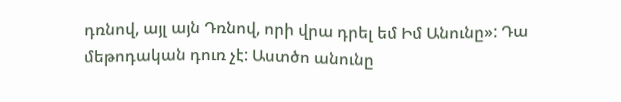դռնով, այլ այն Դռնով, որի վրա դրել եմ Իմ Անունը»: Դա մեթոդական դուռ չէ: Աստծո անունը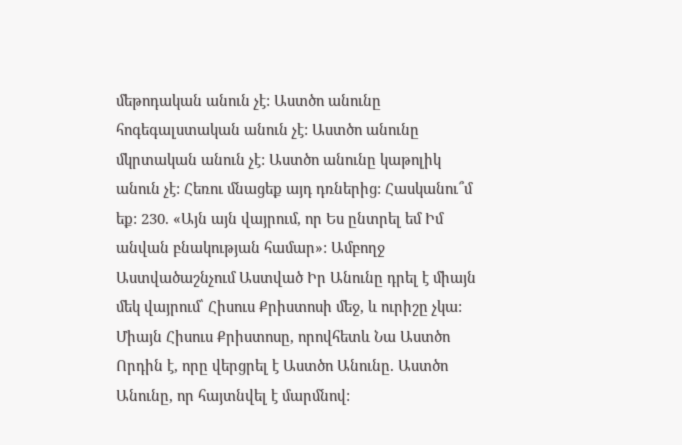մեթոդական անուն չէ: Աստծո անունը հոգեգալստական անուն չէ: Աստծո անունը մկրտական անուն չէ: Աստծո անունը կաթոլիկ անուն չէ: Հեռու մնացեք այդ դռներից: Հասկանու՞մ եք: 230. «Այն այն վայրում, որ Ես ընտրել եմ Իմ անվան բնակության համար»: Ամբողջ Աստվածաշնչում Աստված Իր Անունը դրել է միայն մեկ վայրում՝ Հիսուս Քրիստոսի մեջ, և ուրիշը չկա: Միայն Հիսուս Քրիստոսը, որովհետև Նա Աստծո Որդին է, որը վերցրել է Աստծո Անունը. Աստծո Անունը, որ հայտնվել է մարմնով: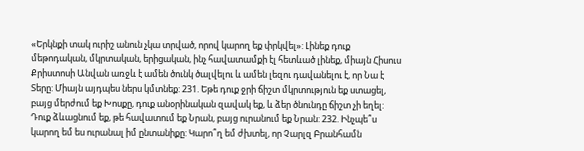«Երկնքի տակ ուրիշ անուն չկա տրված, որով կարող եք փրկվել»: Լինեք դուք մեթոդական, մկրտական, երիցական, ինչ հավատամքի էլ հետևած լինեք, միայն Հիսուս Քրիստոսի Անվան առջև է ամեն ծունկ ծալվելու և ամեն լեզու դավանելու է, որ Նա է Տերը: Միայն այդպես ներս կմտնեք: 231. Եթե դուք ջրի ճիշտ մկրտություն եք ստացել, բայց մերժում եք Խոսքը, դուք անօրինական զավակ եք, և ձեր ծնունդը ճիշտ չի եղել: Դուք ձևացնում եք, թե հավատում եք Նրան, բայց ուրանում եք Նրան: 232. Ինչպե՞ս կարող եմ ես ուրանալ իմ ընտանիքը: Կարո՞ղ եմ ժխտել, որ Չարլզ Բրանհամն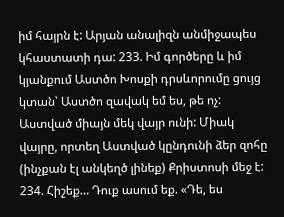իմ հայրն է: Արյան անալիզն անմիջապես կհաստատի դա: 233. Իմ գործերը և իմ կյանքում Աստծո Խոսքի դրսևորումը ցույց կտան՝ Աստծո զավակ եմ ես, թե ոչ: Աստված միայն մեկ վայր ունի: Միակ վայրը, որտեղ Աստված կընդունի ձեր զոհը (ինչքան էլ անկեղծ լինեք) Քրիստոսի մեջ է: 234. Հիշեք… Դուք ասում եք. «Դե, ես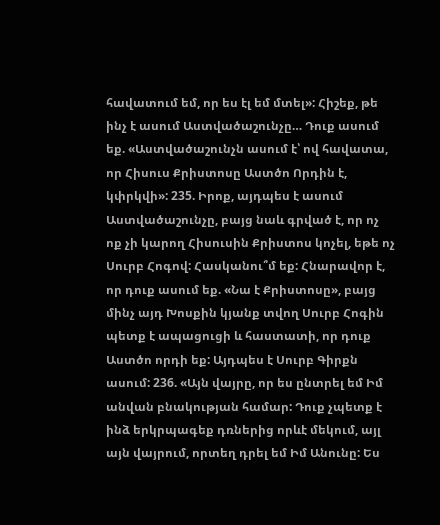հավատում եմ, որ ես էլ եմ մտել»: Հիշեք, թե ինչ է ասում Աստվածաշունչը… Դուք ասում եք. «Աստվածաշունչն ասում է՝ ով հավատա, որ Հիսուս Քրիստոսը Աստծո Որդին է, կփրկվի»: 235. Իրոք, այդպես է ասում Աստվածաշունչը, բայց նաև գրված է, որ ոչ ոք չի կարող Հիսուսին Քրիստոս կոչել, եթե ոչ Սուրբ Հոգով: Հասկանու՞մ եք: Հնարավոր է, որ դուք ասում եք. «Նա է Քրիստոսը», բայց մինչ այդ Խոսքին կյանք տվող Սուրբ Հոգին պետք է ապացուցի և հաստատի, որ դուք Աստծո որդի եք: Այդպես է Սուրբ Գիրքն ասում: 236. «Այն վայրը, որ ես ընտրել եմ Իմ անվան բնակության համար: Դուք չպետք է ինձ երկրպագեք դռներից որևէ մեկում, այլ այն վայրում, որտեղ դրել եմ Իմ Անունը: Ես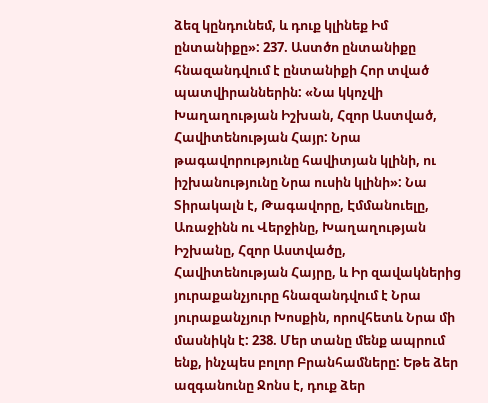ձեզ կընդունեմ, և դուք կլինեք Իմ ընտանիքը»: 237. Աստծո ընտանիքը հնազանդվում է ընտանիքի Հոր տված պատվիրաններին: «Նա կկոչվի Խաղաղության Իշխան, Հզոր Աստված, Հավիտենության Հայր: Նրա թագավորությունը հավիտյան կլինի, ու իշխանությունը Նրա ուսին կլինի»: Նա Տիրակալն է, Թագավորը, Էմմանուելը, Առաջինն ու Վերջինը, Խաղաղության Իշխանը, Հզոր Աստվածը, Հավիտենության Հայրը, և Իր զավակներից յուրաքանչյուրը հնազանդվում է Նրա յուրաքանչյուր Խոսքին, որովհետև Նրա մի մասնիկն է: 238. Մեր տանը մենք ապրում ենք, ինչպես բոլոր Բրանհամները: Եթե ձեր ազգանունը Ջոնս է, դուք ձեր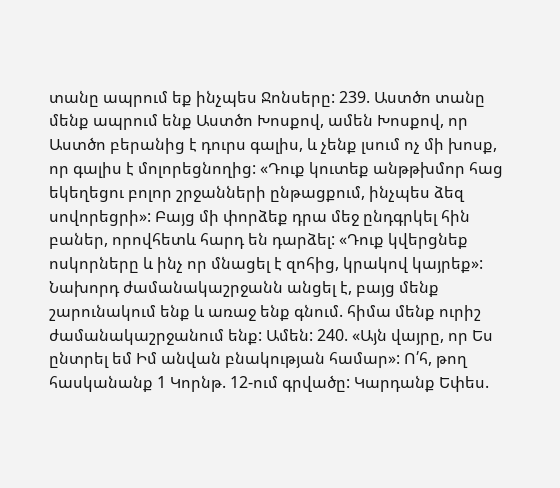տանը ապրում եք ինչպես Ջոնսերը: 239. Աստծո տանը մենք ապրում ենք Աստծո Խոսքով, ամեն Խոսքով, որ Աստծո բերանից է դուրս գալիս, և չենք լսում ոչ մի խոսք, որ գալիս է մոլորեցնողից: «Դուք կուտեք անթթխմոր հաց եկեղեցու բոլոր շրջանների ընթացքում, ինչպես ձեզ սովորեցրի»: Բայց մի փորձեք դրա մեջ ընդգրկել հին բաներ, որովհետև հարդ են դարձել: «Դուք կվերցնեք ոսկորները և ինչ որ մնացել է զոհից, կրակով կայրեք»: Նախորդ ժամանակաշրջանն անցել է, բայց մենք շարունակում ենք և առաջ ենք գնում. հիմա մենք ուրիշ ժամանակաշրջանում ենք: Ամեն: 240. «Այն վայրը, որ Ես ընտրել եմ Իմ անվան բնակության համար»: Ո՛հ, թող հասկանանք 1 Կորնթ. 12-ում գրվածը: Կարդանք Եփես.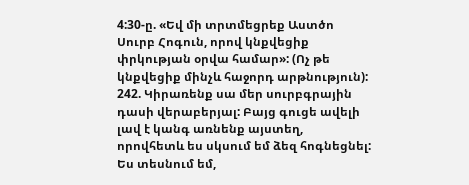4:30-ը. «Եվ մի տրտմեցրեք Աստծո Սուրբ Հոգուն, որով կնքվեցիք փրկության օրվա համար»: (Ոչ թե կնքվեցիք մինչև հաջորդ արթնություն): 242. Կիրառենք սա մեր սուրբգրային դասի վերաբերյալ: Բայց գուցե ավելի լավ է կանգ առնենք այստեղ, որովհետև ես սկսում եմ ձեզ հոգնեցնել: Ես տեսնում եմ,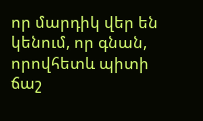որ մարդիկ վեր են կենում, որ գնան, որովհետև պիտի ճաշ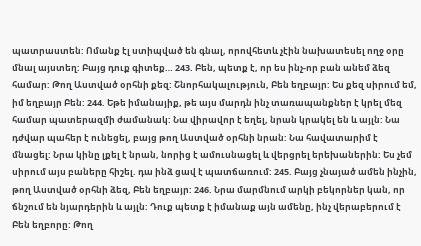պատրաստեն: Ոմանք էլ ստիպված են գնալ, որովհետև չէին նախատեսել ողջ օրը մնալ այստեղ: Բայց դուք գիտեք… 243. Բեն, պետք է, որ ես ինչ-որ բան անեմ ձեզ համար: Թող Աստված օրհնի քեզ: Շնորհակալություն, Բեն եղբայր: Ես քեզ սիրում եմ, իմ եղբայր Բեն: 244. Եթե իմանայիք, թե այս մարդն ինչ տառապանքներ է կրել մեզ համար պատերազմի ժամանակ: Նա վիրավոր է եղել, նրան կրակել են և այլն: Նա դժվար պահեր է ունեցել, բայց թող Աստված օրհնի նրան: Նա հավատարիմ է մնացել: Նրա կինը լքել է նրան, նորից է ամուսնացել և վերցրել երեխաներին: Ես չեմ սիրում այս բաները հիշել. դա ինձ ցավ է պատճառում: 245. Բայց չնայած ամեն ինչին, թող Աստված օրհնի ձեզ, Բեն եղբայր: 246. Նրա մարմնում արկի բեկորներ կան, որ ճնշում են նյարդերին և այլն: Դուք պետք է իմանաք այն ամենը, ինչ վերաբերում է Բեն եղբորը: Թող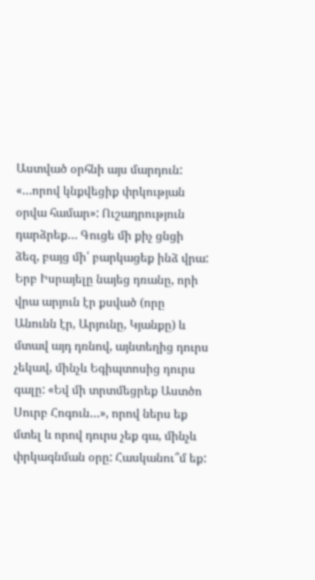Աստված օրհնի այս մարդուն: «…որով կնքվեցիք փրկության օրվա համար»: Ուշադրություն դարձրեք… Գուցե մի քիչ ցնցի ձեզ, բայց մի՛ բարկացեք ինձ վրա: Երբ Իսրայելը նայեց դռանը, որի վրա արյուն էր քսված (որը Անունն էր, Արյունը, Կյանքը) և մտավ այդ դռնով, այնտեղից դուրս չեկավ, մինչև Եգիպտոսից դուրս գալը: «Եվ մի տրտմեցրեք Աստծո Սուրբ Հոգուն…», որով ներս եք մտել և որով դուրս չեք գա, մինչև փրկագնման օրը: Հասկանու՞մ եք: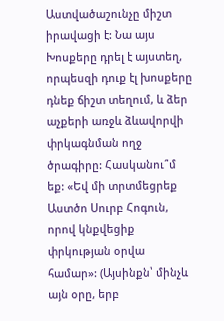Աստվածաշունչը միշտ իրավացի է: Նա այս Խոսքերը դրել է այստեղ, որպեսզի դուք էլ խոսքերը դնեք ճիշտ տեղում, և ձեր աչքերի առջև ձևավորվի փրկագնման ողջ ծրագիրը: Հասկանու՞մ եք: «Եվ մի տրտմեցրեք Աստծո Սուրբ Հոգուն, որով կնքվեցիք փրկության օրվա համար»: (Այսինքն՝ մինչև այն օրը, երբ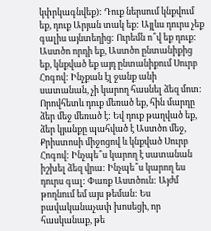կփրկագնվեք): Դուք ներսում կնքվում եք, դուք Արյան տակ եք: Այլևս դուրս չեք գալիս այնտեղից: Ուրեմն ո՞վ եք դուք: Աստծո որդի եք, Աստծո ընտանիքից եք, կնքված եք այդ ընտանիքում Սուրբ Հոգով: Ինչքան էլ ջանք անի սատանան, չի կարող հասնել ձեզ մոտ: Որովհետև դուք մեռած եք, հին մարդը ձեր մեջ մեռած է: Եվ դուք թաղված եք, ձեր կյանքը պահված է Աստծո մեջ, Քրիստոսի միջոցով և կնքված Սուրբ Հոգով: Ինչպե՞ս կարող է սատանան իշխել ձեզ վրա: Ինչպե՞ս կարող ես դուրս գալ: Փառք Աստծուն: Այժմ թողնում եմ այս թեման: Ես բավականաչափ խոսեցի, որ հասկանաք, թե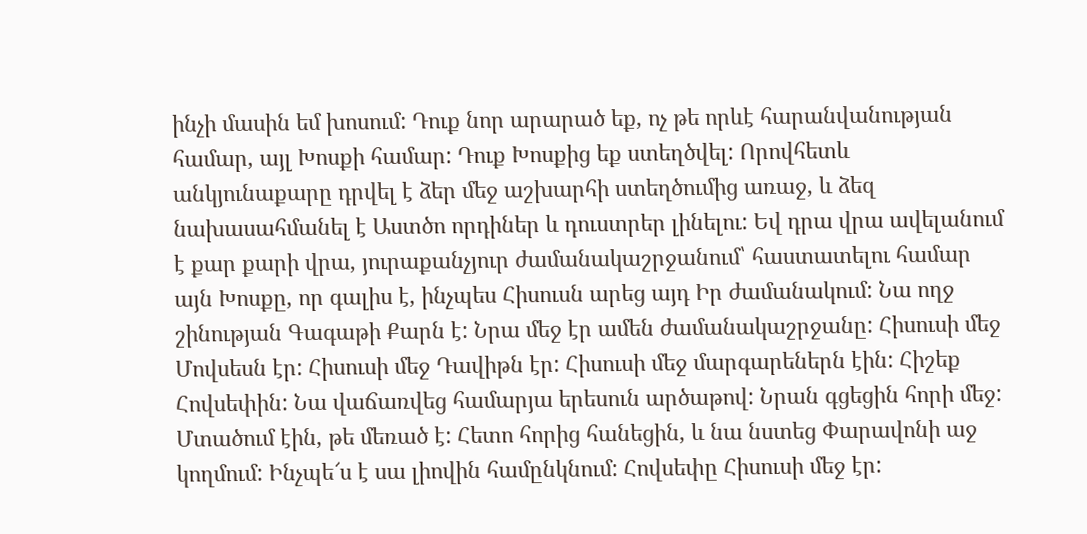ինչի մասին եմ խոսում: Դուք նոր արարած եք, ոչ թե որևէ հարանվանության համար, այլ Խոսքի համար: Դուք Խոսքից եք ստեղծվել: Որովհետև անկյունաքարը դրվել է ձեր մեջ աշխարհի ստեղծումից առաջ, և ձեզ նախասահմանել է Աստծո որդիներ և դուստրեր լինելու: Եվ դրա վրա ավելանում է քար քարի վրա, յուրաքանչյուր ժամանակաշրջանում՝ հաստատելու համար այն Խոսքը, որ գալիս է, ինչպես Հիսուսն արեց այդ Իր ժամանակում: Նա ողջ շինության Գագաթի Քարն է: Նրա մեջ էր ամեն ժամանակաշրջանը: Հիսուսի մեջ Մովսեսն էր: Հիսուսի մեջ Դավիթն էր: Հիսուսի մեջ մարգարեներն էին: Հիշեք Հովսեփին: Նա վաճառվեց համարյա երեսուն արծաթով: Նրան գցեցին հորի մեջ: Մտածում էին, թե մեռած է: Հետո հորից հանեցին, և նա նստեց Փարավոնի աջ կողմում: Ինչպե՜ս է սա լիովին համընկնում: Հովսեփը Հիսուսի մեջ էր: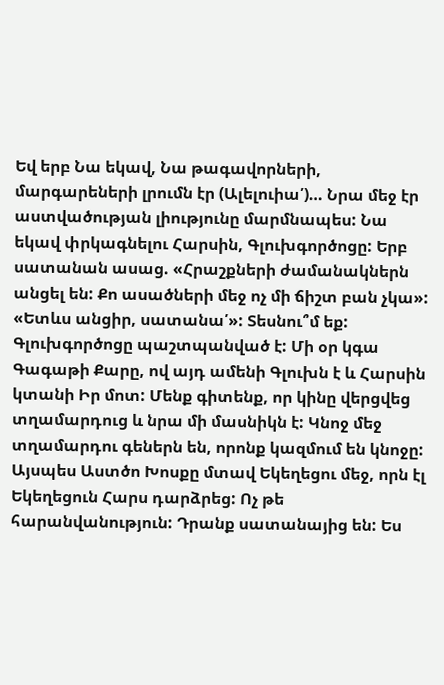Եվ երբ Նա եկավ, Նա թագավորների, մարգարեների լրումն էր (Ալելուիա՛)… Նրա մեջ էր աստվածության լիությունը մարմնապես: Նա եկավ փրկագնելու Հարսին, Գլուխգործոցը: Երբ սատանան ասաց. «Հրաշքների ժամանակներն անցել են: Քո ասածների մեջ ոչ մի ճիշտ բան չկա»: «Ետևս անցիր, սատանա՛»: Տեսնու՞մ եք: Գլուխգործոցը պաշտպանված է: Մի օր կգա Գագաթի Քարը, ով այդ ամենի Գլուխն է և Հարսին կտանի Իր մոտ: Մենք գիտենք, որ կինը վերցվեց տղամարդուց և նրա մի մասնիկն է: Կնոջ մեջ տղամարդու գեներն են, որոնք կազմում են կնոջը: Այսպես Աստծո Խոսքը մտավ Եկեղեցու մեջ, որն էլ Եկեղեցուն Հարս դարձրեց: Ոչ թե հարանվանություն: Դրանք սատանայից են: Ես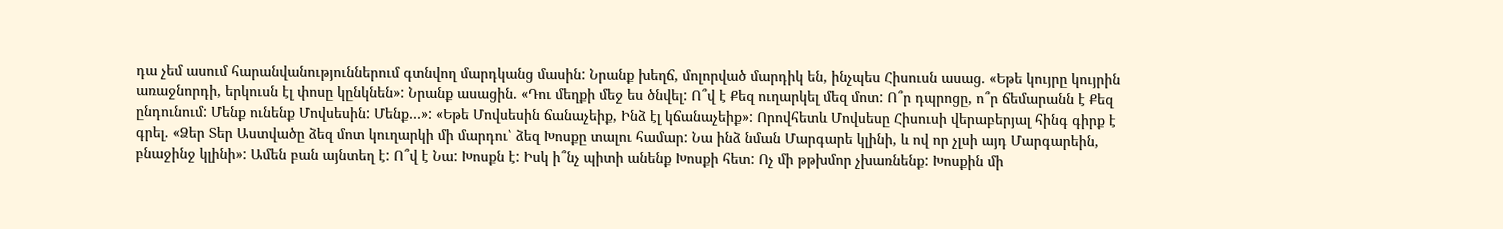դա չեմ ասում հարանվանություններում գտնվող մարդկանց մասին: Նրանք խեղճ, մոլորված մարդիկ են, ինչպես Հիսուսն ասաց. «Եթե կույրը կույրին առաջնորդի, երկուսն էլ փոսը կընկնեն»: Նրանք ասացին. «Դու մեղքի մեջ ես ծնվել: Ո՞վ է Քեզ ուղարկել մեզ մոտ: Ո՞ր դպրոցը, ո՞ր ճեմարանն է Քեզ ընդունում: Մենք ունենք Մովսեսին: Մենք…»: «Եթե Մովսեսին ճանաչեիք, Ինձ էլ կճանաչեիք»: Որովհետև Մովսեսը Հիսուսի վերաբերյալ հինգ գիրք է գրել. «Ձեր Տեր Աստվածը ձեզ մոտ կուղարկի մի մարդու՝ ձեզ Խոսքը տալու համար: Նա ինձ նման Մարգարե կլինի, և ով որ չլսի այդ Մարգարեին, բնաջինջ կլինի»: Ամեն բան այնտեղ է: Ո՞վ է Նա: Խոսքն է: Իսկ ի՞նչ պիտի անենք Խոսքի հետ: Ոչ մի թթխմոր չխառնենք: Խոսքին մի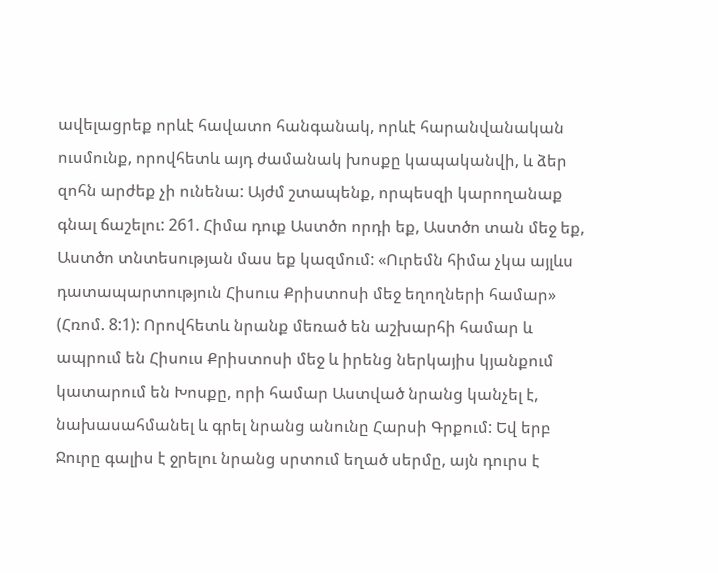ավելացրեք որևէ հավատո հանգանակ, որևէ հարանվանական ուսմունք, որովհետև այդ ժամանակ խոսքը կապականվի, և ձեր զոհն արժեք չի ունենա: Այժմ շտապենք, որպեսզի կարողանաք գնալ ճաշելու: 261. Հիմա դուք Աստծո որդի եք, Աստծո տան մեջ եք, Աստծո տնտեսության մաս եք կազմում: «Ուրեմն հիմա չկա այլևս դատապարտություն Հիսուս Քրիստոսի մեջ եղողների համար» (Հռոմ. 8:1): Որովհետև նրանք մեռած են աշխարհի համար և ապրում են Հիսուս Քրիստոսի մեջ և իրենց ներկայիս կյանքում կատարում են Խոսքը, որի համար Աստված նրանց կանչել է, նախասահմանել և գրել նրանց անունը Հարսի Գրքում: Եվ երբ Ջուրը գալիս է ջրելու նրանց սրտում եղած սերմը, այն դուրս է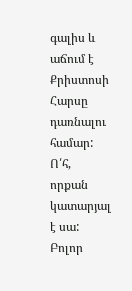գալիս և աճում է Քրիստոսի Հարսը դառնալու համար: Ո՛հ, որքան կատարյալ է սա: Բոլոր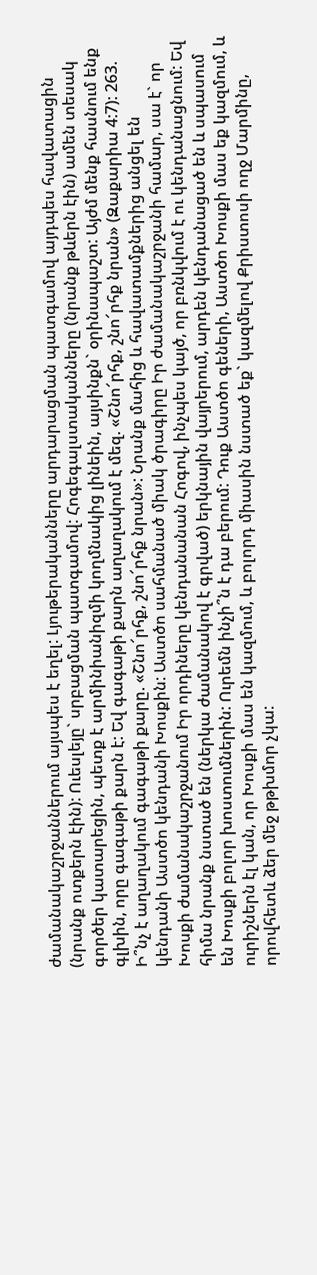ժամանակաշրջաններում այսպես է եղել: Լյութերականները արդարացման պատգամով այդպես հավատացին (նրանք ոտքերն էին): Ուեսլեյը` սրբացման պատգամով: Հոգեգալստականները (նրանք թևերն էին) ամեն տեսակ գործեր կատարեցին, պետք է արմինիանիզմի կողմնակից լինեին, այսինքն` օրինապաշտ: Այժմ մենք հասնում ենք գլխին, որը գագաթի քարն է: Եվ գագաթի քարն աղաղակում է մեզ. «Շնո՜րհք, շնո՜րհք նրան» (Զաքարիա 4:7): 263. Ի՞նչ է աղաղակում գագաթի քարը. «Շնո՜րհք, շնո՜րհք նրան»: Նրանք մահից և հավատամքներից անցել են կենդանի Աստծո կենդանի Խոսքին: Աստծո սահմանած միակ ծրագիրը Իր ժամանակաշրջանի համար, սա է` որ Խոսքի ժամանակաշրջանում Իր որդիները կենդանանան Հոգով, ինչպես կայծ, որ բռնկվում է ու կենդանացնում: Եվ հիմա նրանք նստած են (ներկա ժամանակով է գրված) երկնային վայրերում, արդեն կենդանացած են և սպասում են Խոսքի բոլոր խոստումներին: Ուրեմն ինչի՞ն է դա բերում: Դուք Աստծո գեների, Աստծո Խոսքի մաս եք կազմում, և ուրիշներն էլ կան, որ Խոսքի մաս են կազմում, և բոլորդ միասին նստած եք` կազմելով Քրիստոսի ողջ Մարմինը, որովհետև ձեր մեջ թթխմոր չկա: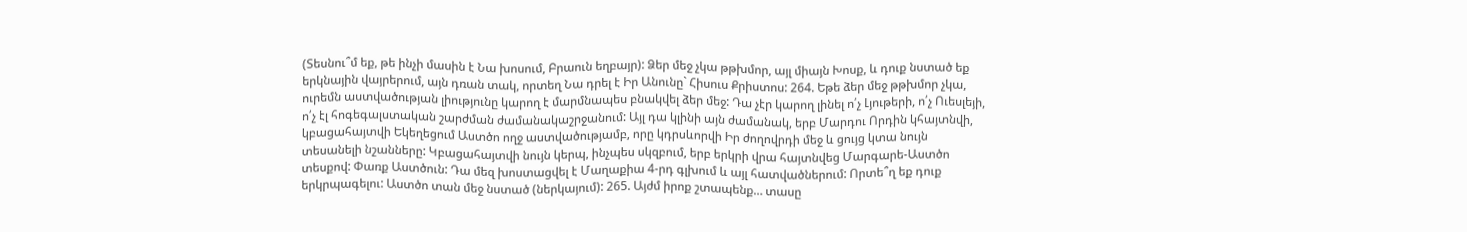(Տեսնու՞մ եք, թե ինչի մասին է Նա խոսում, Բրաուն եղբայր): Ձեր մեջ չկա թթխմոր, այլ միայն Խոսք, և դուք նստած եք երկնային վայրերում, այն դռան տակ, որտեղ Նա դրել է Իր Անունը` Հիսուս Քրիստոս: 264. Եթե ձեր մեջ թթխմոր չկա, ուրեմն աստվածության լիությունը կարող է մարմնապես բնակվել ձեր մեջ: Դա չէր կարող լինել ո՛չ Լյութերի, ո՛չ Ուեսլեյի, ո՛չ էլ հոգեգալստական շարժման ժամանակաշրջանում: Այլ դա կլինի այն ժամանակ, երբ Մարդու Որդին կհայտնվի, կբացահայտվի Եկեղեցում Աստծո ողջ աստվածությամբ, որը կդրսևորվի Իր ժողովրդի մեջ և ցույց կտա նույն տեսանելի նշանները: Կբացահայտվի նույն կերպ, ինչպես սկզբում, երբ երկրի վրա հայտնվեց Մարգարե-Աստծո տեսքով: Փառք Աստծուն: Դա մեզ խոստացվել է Մաղաքիա 4-րդ գլխում և այլ հատվածներում: Որտե՞ղ եք դուք երկրպագելու: Աստծո տան մեջ նստած (ներկայում): 265. Այժմ իրոք շտապենք… տասը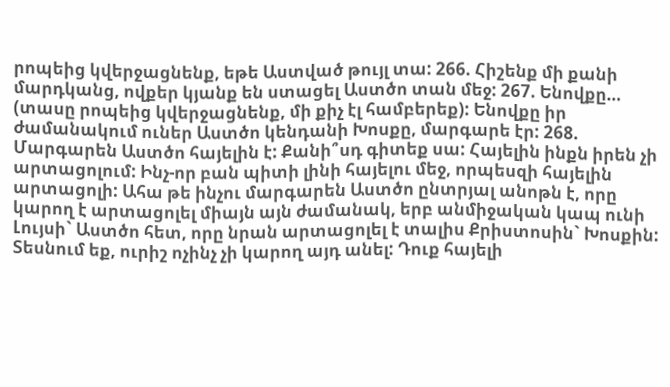րոպեից կվերջացնենք, եթե Աստված թույլ տա: 266. Հիշենք մի քանի մարդկանց, ովքեր կյանք են ստացել Աստծո տան մեջ: 267. Ենովքը… (տասը րոպեից կվերջացնենք, մի քիչ էլ համբերեք): Ենովքը իր ժամանակում ուներ Աստծո կենդանի Խոսքը, մարգարե էր: 268. Մարգարեն Աստծո հայելին է: Քանի՞սդ գիտեք սա: Հայելին ինքն իրեն չի արտացոլում: Ինչ-որ բան պիտի լինի հայելու մեջ, որպեսզի հայելին արտացոլի: Ահա թե ինչու մարգարեն Աստծո ընտրյալ անոթն է, որը կարող է արտացոլել միայն այն ժամանակ, երբ անմիջական կապ ունի Լույսի` Աստծո հետ, որը նրան արտացոլել է տալիս Քրիստոսին` Խոսքին: Տեսնում եք, ուրիշ ոչինչ չի կարող այդ անել: Դուք հայելի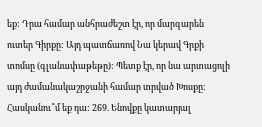եք: Դրա համար անհրաժեշտ էր, որ մարգարեն ուտեր Գիրքը: Այդ պատճառով Նա կերավ Գրքի տոմսը (գլանափաթեթը): Պետք էր, որ նա արտացոլի այդ ժամանակաշրջանի համար տրված Խոսքը: Հասկանու՞մ եք դա: 269. Ենովքը կատարյալ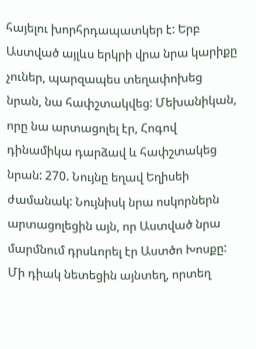հայելու խորհրդապատկեր է: Երբ Աստված այլևս երկրի վրա նրա կարիքը չուներ, պարզապես տեղափոխեց նրան, նա հափշտակվեց: Մեխանիկան, որը նա արտացոլել էր, Հոգով դինամիկա դարձավ և հափշտակեց նրան: 270. Նույնը եղավ Եղիսեի ժամանակ: Նույնիսկ նրա ոսկորներն արտացոլեցին այն, որ Աստված նրա մարմնում դրսևորել էր Աստծո Խոսքը: Մի դիակ նետեցին այնտեղ, որտեղ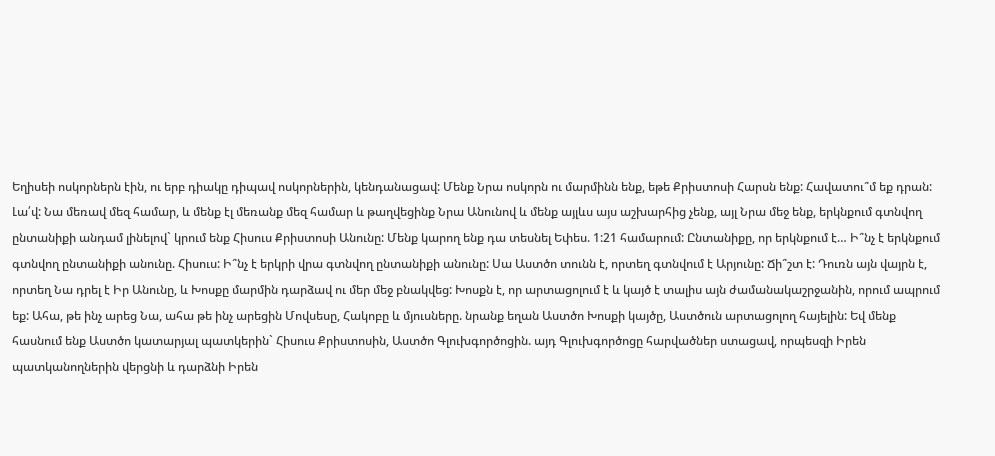Եղիսեի ոսկորներն էին, ու երբ դիակը դիպավ ոսկորներին, կենդանացավ: Մենք Նրա ոսկորն ու մարմինն ենք, եթե Քրիստոսի Հարսն ենք: Հավատու՞մ եք դրան: Լա՛վ: Նա մեռավ մեզ համար, և մենք էլ մեռանք մեզ համար և թաղվեցինք Նրա Անունով և մենք այլևս այս աշխարհից չենք, այլ Նրա մեջ ենք, երկնքում գտնվող ընտանիքի անդամ լինելով` կրում ենք Հիսուս Քրիստոսի Անունը: Մենք կարող ենք դա տեսնել Եփես. 1:21 համարում: Ընտանիքը, որ երկնքում է… Ի՞նչ է երկնքում գտնվող ընտանիքի անունը. Հիսուս: Ի՞նչ է երկրի վրա գտնվող ընտանիքի անունը: Սա Աստծո տունն է, որտեղ գտնվում է Արյունը: Ճի՞շտ է: Դուռն այն վայրն է, որտեղ Նա դրել է Իր Անունը, և Խոսքը մարմին դարձավ ու մեր մեջ բնակվեց: Խոսքն է, որ արտացոլում է և կայծ է տալիս այն ժամանակաշրջանին, որում ապրում եք: Ահա, թե ինչ արեց Նա, ահա թե ինչ արեցին Մովսեսը, Հակոբը և մյուսները. նրանք եղան Աստծո Խոսքի կայծը, Աստծուն արտացոլող հայելին: Եվ մենք հասնում ենք Աստծո կատարյալ պատկերին` Հիսուս Քրիստոսին, Աստծո Գլուխգործոցին. այդ Գլուխգործոցը հարվածներ ստացավ, որպեսզի Իրեն պատկանողներին վերցնի և դարձնի Իրեն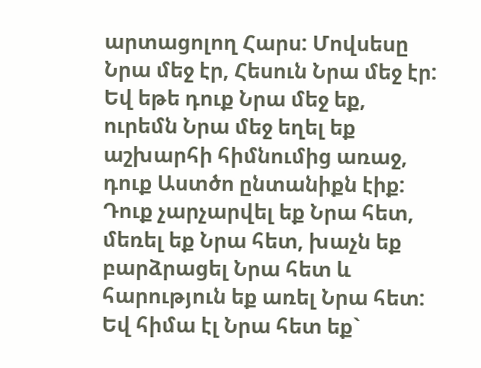արտացոլող Հարս: Մովսեսը Նրա մեջ էր, Հեսուն Նրա մեջ էր: Եվ եթե դուք Նրա մեջ եք, ուրեմն Նրա մեջ եղել եք աշխարհի հիմնումից առաջ, դուք Աստծո ընտանիքն էիք: Դուք չարչարվել եք Նրա հետ, մեռել եք Նրա հետ, խաչն եք բարձրացել Նրա հետ և հարություն եք առել Նրա հետ: Եվ հիմա էլ Նրա հետ եք`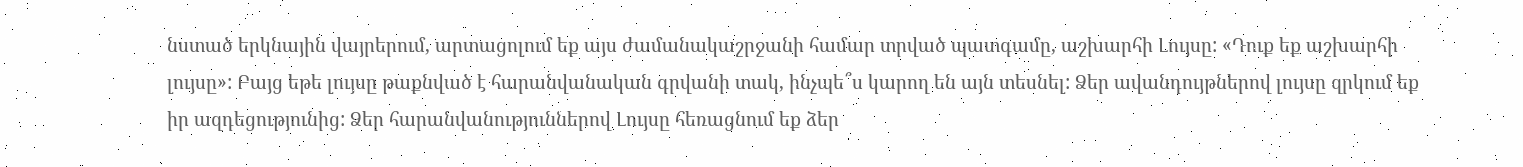նստած երկնային վայրերում, արտացոլում եք այս ժամանակաշրջանի համար տրված պատգամը, աշխարհի Լույսը: «Դուք եք աշխարհի լույսը»: Բայց եթե լույսը թաքնված է հարանվանական գրվանի տակ, ինչպե՞ս կարող են այն տեսնել: Ձեր ավանդույթներով լույսը զրկում եք իր ազդեցությունից: Ձեր հարանվանություններով Լույսը հեռացնում եք ձեր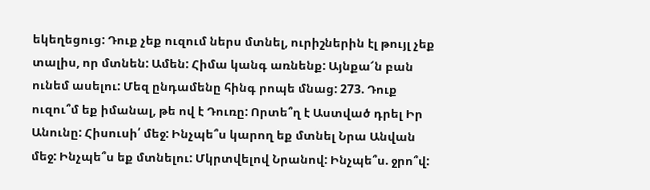եկեղեցուց: Դուք չեք ուզում ներս մտնել, ուրիշներին էլ թույլ չեք տալիս, որ մտնեն: Ամեն: Հիմա կանգ առնենք: Այնքա՜ն բան ունեմ ասելու: Մեզ ընդամենը հինգ րոպե մնաց: 273. Դուք ուզու՞մ եք իմանալ, թե ով է Դուռը: Որտե՞ղ է Աստված դրել Իր Անունը: Հիսուսի՛ մեջ: Ինչպե՞ս կարող եք մտնել Նրա Անվան մեջ: Ինչպե՞ս եք մտնելու: Մկրտվելով Նրանով: Ինչպե՞ս. ջրո՞վ: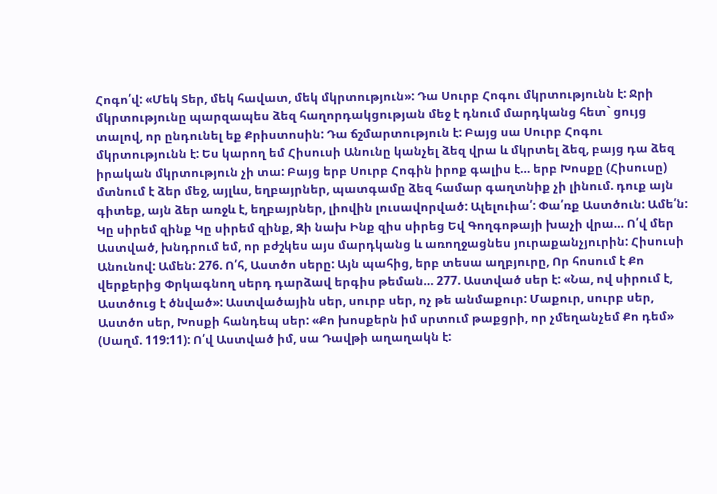Հոգո՛վ: «Մեկ Տեր, մեկ հավատ, մեկ մկրտություն»: Դա Սուրբ Հոգու մկրտությունն է: Ջրի մկրտությունը պարզապես ձեզ հաղորդակցության մեջ է դնում մարդկանց հետ` ցույց տալով, որ ընդունել եք Քրիստոսին: Դա ճշմարտություն է: Բայց սա Սուրբ Հոգու մկրտությունն է: Ես կարող եմ Հիսուսի Անունը կանչել ձեզ վրա և մկրտել ձեզ, բայց դա ձեզ իրական մկրտություն չի տա: Բայց երբ Սուրբ Հոգին իրոք գալիս է… երբ Խոսքը (Հիսուսը) մտնում է ձեր մեջ, այլևս, եղբայրներ, պատգամը ձեզ համար գաղտնիք չի լինում. դուք այն գիտեք, այն ձեր առջև է, եղբայրներ, լիովին լուսավորված: Ալելուիա՛: Փա՛ռք Աստծուն: Ամե՛ն: Կը սիրեմ զինք Կը սիրեմ զինք, Զի նախ Ինք զիս սիրեց Եվ Գողգոթայի խաչի վրա… Ո՛վ մեր Աստված, խնդրում եմ, որ բժշկես այս մարդկանց և առողջացնես յուրաքանչյուրին: Հիսուսի Անունով: Ամեն: 276. Ո՛հ, Աստծո սերը: Այն պահից, երբ տեսա աղբյուրը, Որ հոսում է Քո վերքերից Փրկագնող սերդ դարձավ երգիս թեման… 277. Աստված սեր է: «Նա, ով սիրում է, Աստծուց է ծնված»: Աստվածային սեր, սուրբ սեր, ոչ թե անմաքուր: Մաքուր, սուրբ սեր, Աստծո սեր, Խոսքի հանդեպ սեր: «Քո խոսքերն իմ սրտում թաքցրի, որ չմեղանչեմ Քո դեմ» (Սաղմ. 119:11): Ո՛վ Աստված իմ, սա Դավթի աղաղակն է: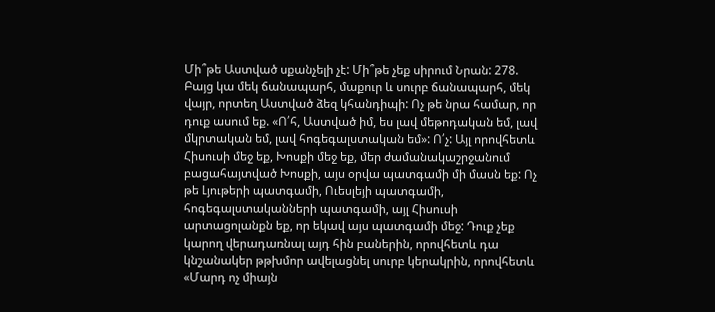Մի՞թե Աստված սքանչելի չէ: Մի՞թե չեք սիրում Նրան: 278. Բայց կա մեկ ճանապարհ, մաքուր և սուրբ ճանապարհ, մեկ վայր, որտեղ Աստված ձեզ կհանդիպի: Ոչ թե նրա համար, որ դուք ասում եք. «Ո՛հ, Աստված իմ, ես լավ մեթոդական եմ, լավ մկրտական եմ, լավ հոգեգալստական եմ»: Ո՛չ: Այլ որովհետև Հիսուսի մեջ եք, Խոսքի մեջ եք, մեր ժամանակաշրջանում բացահայտված Խոսքի, այս օրվա պատգամի մի մասն եք: Ոչ թե Լյութերի պատգամի, Ուեսլեյի պատգամի, հոգեգալստականների պատգամի, այլ Հիսուսի արտացոլանքն եք, որ եկավ այս պատգամի մեջ: Դուք չեք կարող վերադառնալ այդ հին բաներին, որովհետև դա կնշանակեր թթխմոր ավելացնել սուրբ կերակրին, որովհետև «Մարդ ոչ միայն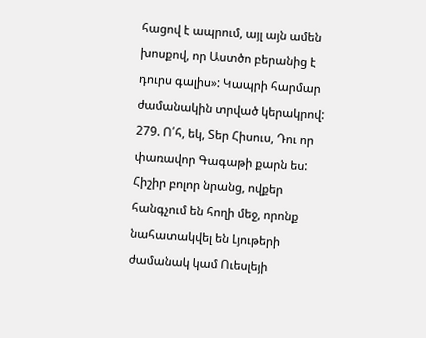հացով է ապրում, այլ այն ամեն խոսքով, որ Աստծո բերանից է դուրս գալիս»: Կապրի հարմար ժամանակին տրված կերակրով: 279. Ո՛հ, եկ, Տեր Հիսուս, Դու որ փառավոր Գագաթի քարն ես: Հիշիր բոլոր նրանց, ովքեր հանգչում են հողի մեջ, որոնք նահատակվել են Լյութերի ժամանակ կամ Ուեսլեյի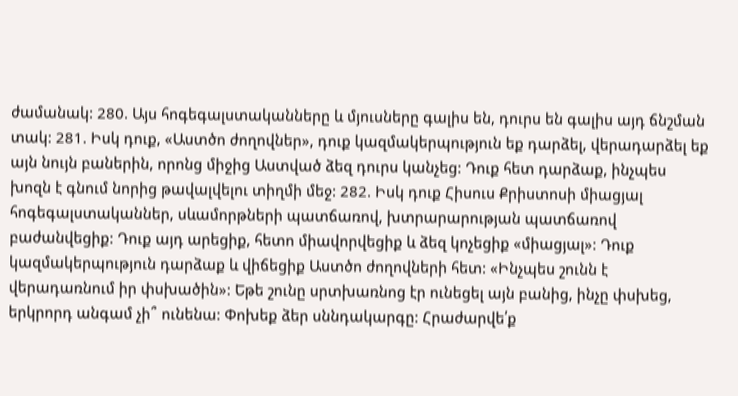ժամանակ: 280. Այս հոգեգալստականները և մյուսները գալիս են, դուրս են գալիս այդ ճնշման տակ: 281. Իսկ դուք, «Աստծո ժողովներ», դուք կազմակերպություն եք դարձել, վերադարձել եք այն նույն բաներին, որոնց միջից Աստված ձեզ դուրս կանչեց: Դուք հետ դարձաք, ինչպես խոզն է գնում նորից թավալվելու տիղմի մեջ: 282. Իսկ դուք Հիսուս Քրիստոսի միացյալ հոգեգալստականներ, սևամորթների պատճառով, խտրարարության պատճառով բաժանվեցիք: Դուք այդ արեցիք, հետո միավորվեցիք և ձեզ կոչեցիք «միացյալ»: Դուք կազմակերպություն դարձաք և վիճեցիք Աստծո ժողովների հետ: «Ինչպես շունն է վերադառնում իր փսխածին»: Եթե շունը սրտխառնոց էր ունեցել այն բանից, ինչը փսխեց, երկրորդ անգամ չի՞ ունենա: Փոխեք ձեր սննդակարգը: Հրաժարվե՛ք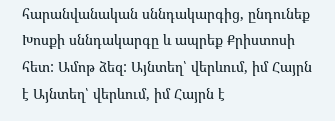հարանվանական սննդակարգից, ընդունեք Խոսքի սննդակարգը և ապրեք Քրիստոսի հետ: Ամոթ ձեզ: Այնտեղ՝ վերևում, իմ Հայրն է Այնտեղ՝ վերևում, իմ Հայրն է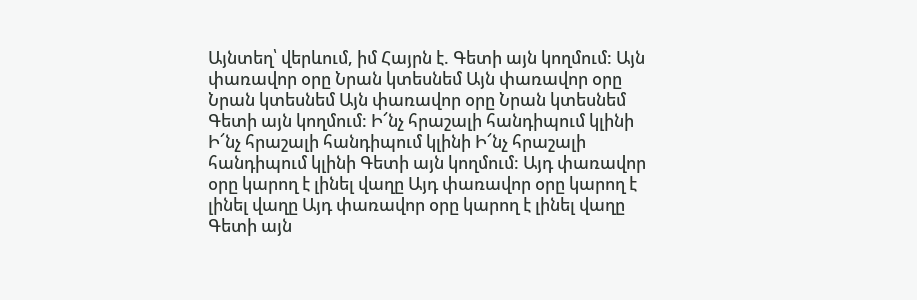Այնտեղ՝ վերևում, իմ Հայրն է. Գետի այն կողմում: Այն փառավոր օրը Նրան կտեսնեմ Այն փառավոր օրը Նրան կտեսնեմ Այն փառավոր օրը Նրան կտեսնեմ Գետի այն կողմում: Ի՜նչ հրաշալի հանդիպում կլինի Ի՜նչ հրաշալի հանդիպում կլինի Ի՜նչ հրաշալի հանդիպում կլինի Գետի այն կողմում: Այդ փառավոր օրը կարող է լինել վաղը Այդ փառավոր օրը կարող է լինել վաղը Այդ փառավոր օրը կարող է լինել վաղը Գետի այն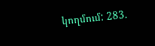կողմում: 283.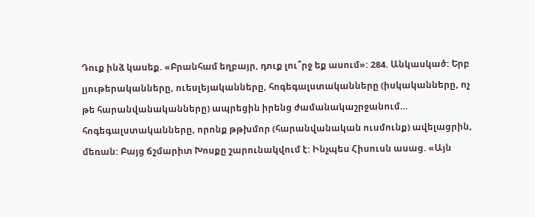Դուք ինձ կասեք. «Բրանհամ եղբայր, դուք լու՞րջ եք ասում»: 284. Անկասկած: Երբ լյութերականները, ուեսլեյականները, հոգեգալստականները (իսկականները, ոչ թե հարանվանականները) ապրեցին իրենց ժամանակաշրջանում… հոգեգալստականները, որոնք թթխմոր (հարանվանական ուսմունք) ավելացրին, մեռան: Բայց ճշմարիտ Խոսքը շարունակվում է: Ինչպես Հիսուսն ասաց. «Այն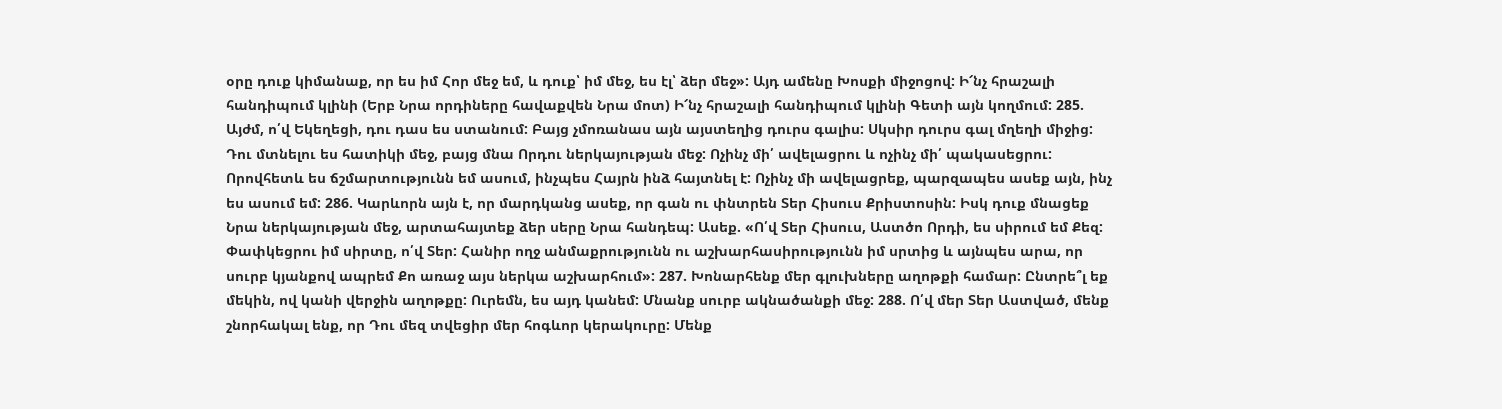օրը դուք կիմանաք, որ ես իմ Հոր մեջ եմ, և դուք՝ իմ մեջ, ես էլ՝ ձեր մեջ»: Այդ ամենը Խոսքի միջոցով: Ի՜նչ հրաշալի հանդիպում կլինի (Երբ Նրա որդիները հավաքվեն Նրա մոտ) Ի՜նչ հրաշալի հանդիպում կլինի Գետի այն կողմում: 285. Այժմ, ո՛վ Եկեղեցի, դու դաս ես ստանում: Բայց չմոռանաս այն այստեղից դուրս գալիս: Սկսիր դուրս գալ մղեղի միջից: Դու մտնելու ես հատիկի մեջ, բայց մնա Որդու ներկայության մեջ: Ոչինչ մի՛ ավելացրու և ոչինչ մի՛ պակասեցրու: Որովհետև ես ճշմարտությունն եմ ասում, ինչպես Հայրն ինձ հայտնել է: Ոչինչ մի ավելացրեք, պարզապես ասեք այն, ինչ ես ասում եմ: 286. Կարևորն այն է, որ մարդկանց ասեք, որ գան ու փնտրեն Տեր Հիսուս Քրիստոսին: Իսկ դուք մնացեք Նրա ներկայության մեջ, արտահայտեք ձեր սերը Նրա հանդեպ: Ասեք. «Ո՛վ Տեր Հիսուս, Աստծո Որդի, ես սիրում եմ Քեզ: Փափկեցրու իմ սիրտը, ո՛վ Տեր: Հանիր ողջ անմաքրությունն ու աշխարհասիրությունն իմ սրտից և այնպես արա, որ սուրբ կյանքով ապրեմ Քո առաջ այս ներկա աշխարհում»: 287. Խոնարհենք մեր գլուխները աղոթքի համար: Ընտրե՞լ եք մեկին, ով կանի վերջին աղոթքը: Ուրեմն, ես այդ կանեմ: Մնանք սուրբ ակնածանքի մեջ: 288. Ո՛վ մեր Տեր Աստված, մենք շնորհակալ ենք, որ Դու մեզ տվեցիր մեր հոգևոր կերակուրը: Մենք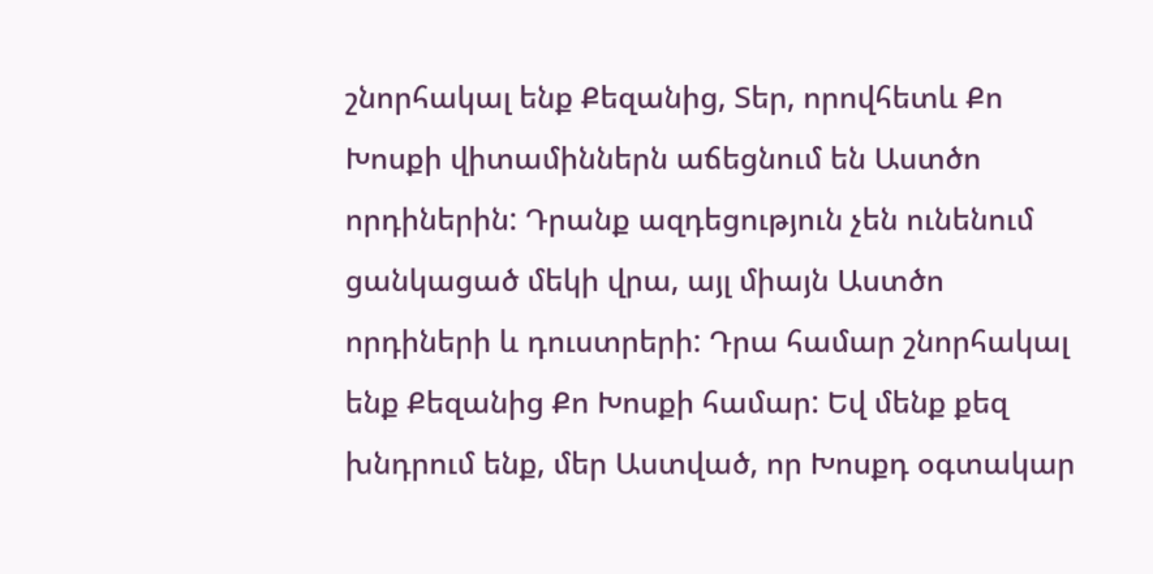շնորհակալ ենք Քեզանից, Տեր, որովհետև Քո Խոսքի վիտամիններն աճեցնում են Աստծո որդիներին: Դրանք ազդեցություն չեն ունենում ցանկացած մեկի վրա, այլ միայն Աստծո որդիների և դուստրերի: Դրա համար շնորհակալ ենք Քեզանից Քո Խոսքի համար: Եվ մենք քեզ խնդրում ենք, մեր Աստված, որ Խոսքդ օգտակար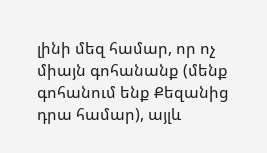լինի մեզ համար, որ ոչ միայն գոհանանք (մենք գոհանում ենք Քեզանից դրա համար), այլև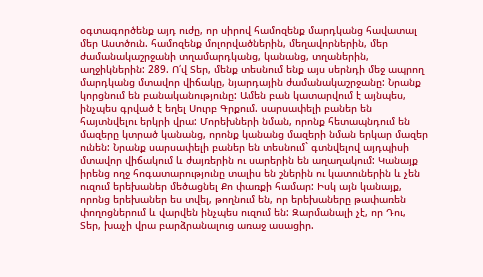օգտագործենք այդ ուժը, որ սիրով համոզենք մարդկանց հավատալ մեր Աստծուն. համոզենք մոլորվածներին, մեղավորներին, մեր ժամանակաշրջանի տղամարդկանց, կանանց, տղաներին, աղջիկներին: 289. Ո՛վ Տեր, մենք տեսնում ենք այս սերնդի մեջ ապրող մարդկանց մտավոր վիճակը, նյարդային ժամանակաշրջանը: Նրանք կորցնում են բանականությունը: Ամեն բան կատարվում է այնպես, ինչպես գրված է եղել Սուրբ Գրքում. սարսափելի բաներ են հայտնվելու երկրի վրա: Մորեխների նման, որոնք հետապնդում են մազերը կտրած կանանց, որոնք կանանց մազերի նման երկար մազեր ունեն: Նրանք սարսափելի բաներ են տեսնում` գտնվելով այդպիսի մտավոր վիճակում և ժայռերին ու սարերին են աղաղակում: Կանայք իրենց ողջ հոգատարությունը տալիս են շներին ու կատուներին և չեն ուզում երեխաներ մեծացնել Քո փառքի համար: Իսկ այն կանայք, որոնց երեխաներ ես տվել, թողնում են, որ երեխաները թափառեն փողոցներում և վարվեն ինչպես ուզում են: Զարմանալի չէ, որ Դու, Տեր, խաչի վրա բարձրանալուց առաջ ասացիր.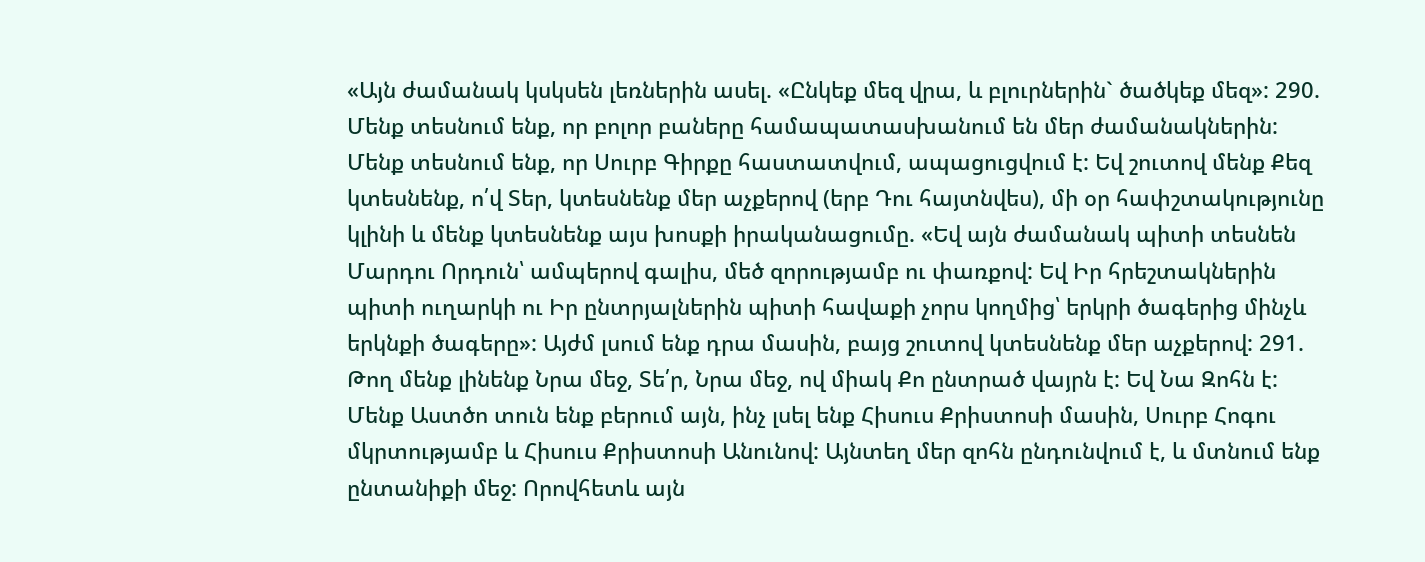«Այն ժամանակ կսկսեն լեռներին ասել. «Ընկեք մեզ վրա, և բլուրներին` ծածկեք մեզ»: 290. Մենք տեսնում ենք, որ բոլոր բաները համապատասխանում են մեր ժամանակներին: Մենք տեսնում ենք, որ Սուրբ Գիրքը հաստատվում, ապացուցվում է: Եվ շուտով մենք Քեզ կտեսնենք, ո՛վ Տեր, կտեսնենք մեր աչքերով (երբ Դու հայտնվես), մի օր հափշտակությունը կլինի և մենք կտեսնենք այս խոսքի իրականացումը. «Եվ այն ժամանակ պիտի տեսնեն Մարդու Որդուն՝ ամպերով գալիս, մեծ զորությամբ ու փառքով: Եվ Իր հրեշտակներին պիտի ուղարկի ու Իր ընտրյալներին պիտի հավաքի չորս կողմից՝ երկրի ծագերից մինչև երկնքի ծագերը»: Այժմ լսում ենք դրա մասին, բայց շուտով կտեսնենք մեր աչքերով: 291. Թող մենք լինենք Նրա մեջ, Տե՛ր, Նրա մեջ, ով միակ Քո ընտրած վայրն է: Եվ Նա Զոհն է: Մենք Աստծո տուն ենք բերում այն, ինչ լսել ենք Հիսուս Քրիստոսի մասին, Սուրբ Հոգու մկրտությամբ և Հիսուս Քրիստոսի Անունով: Այնտեղ մեր զոհն ընդունվում է, և մտնում ենք ընտանիքի մեջ: Որովհետև այն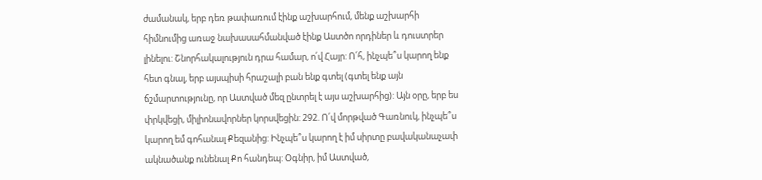ժամանակ, երբ դեռ թափառում էինք աշխարհում, մենք աշխարհի հիմնումից առաջ նախասահմանված էինք Աստծո որդիներ և դուստրեր լինելու: Շնորհակալություն դրա համար, ո՛վ Հայր: Ո՛հ, ինչպե՞ս կարող ենք հետ գնալ, երբ այսպիսի հրաշալի բան ենք գտել (գտել ենք այն ճշմարտությունը, որ Աստված մեզ ընտրել է այս աշխարհից): Այն օրը, երբ ես փրկվեցի, միլիոնավորներ կորսվեցին: 292. Ո՛վ մորթված Գառնուկ, ինչպե՞ս կարող եմ գոհանալ Քեզանից: Ինչպե՞ս կարող է իմ սիրտը բավականաչափ ակնածանք ունենալ Քո հանդեպ: Օգնիր, իմ Աստված,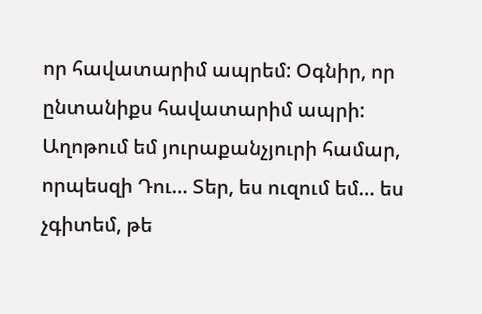որ հավատարիմ ապրեմ: Օգնիր, որ ընտանիքս հավատարիմ ապրի: Աղոթում եմ յուրաքանչյուրի համար, որպեսզի Դու… Տեր, ես ուզում եմ… ես չգիտեմ, թե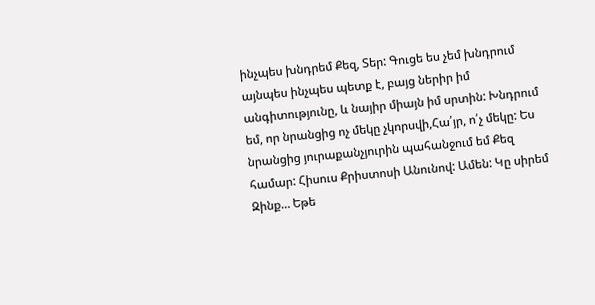ինչպես խնդրեմ Քեզ, Տեր: Գուցե ես չեմ խնդրում այնպես ինչպես պետք է, բայց ներիր իմ անգիտությունը, և նայիր միայն իմ սրտին: Խնդրում եմ, որ նրանցից ոչ մեկը չկորսվի,Հա՛յր, ո՛չ մեկը: Ես նրանցից յուրաքանչյուրին պահանջում եմ Քեզ համար: Հիսուս Քրիստոսի Անունով: Ամեն: Կը սիրեմ Զինք… Եթե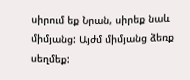սիրում եք Նրան, սիրեք նաև միմյանց: Այժմ միմյանց ձեռք սեղմեք: